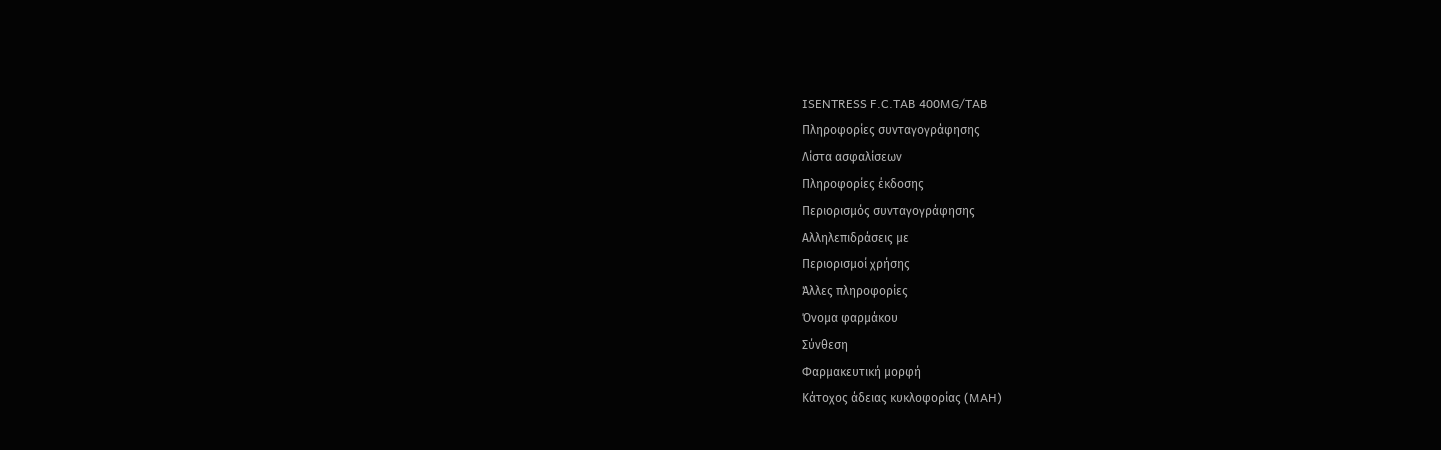ISENTRESS F.C.TAB 400MG/TAB
Πληροφορίες συνταγογράφησης
Λίστα ασφαλίσεων
Πληροφορίες έκδοσης
Περιορισμός συνταγογράφησης
Αλληλεπιδράσεις με
Περιορισμοί χρήσης
Άλλες πληροφορίες
Όνομα φαρμάκου
Σύνθεση
Φαρμακευτική μορφή
Κάτοχος άδειας κυκλοφορίας (MAH)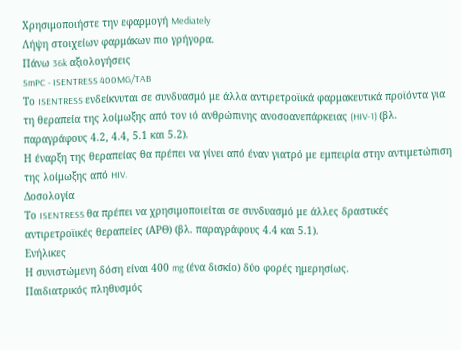Χρησιμοποιήστε την εφαρμογή Mediately
Λήψη στοιχείων φαρμάκων πιο γρήγορα.
Πάνω 36k αξιολογήσεις
SmPC - ISENTRESS 400MG/TAB
Το ISENTRESS ενδείκνυται σε συνδυασμό με άλλα αντιρετροϊικά φαρμακευτικά προϊόντα για τη θεραπεία της λοίμωξης από τον ιό ανθρώπινης ανοσοανεπάρκειας (HIV-1) (βλ. παραγράφους 4.2, 4.4, 5.1 και 5.2).
Η έναρξη της θεραπείας θα πρέπει να γίνει από έναν γιατρό με εμπειρία στην αντιμετώπιση της λοίμωξης από HIV.
Δοσολογία
Το ISENTRESS θα πρέπει να χρησιμοποιείται σε συνδυασμό με άλλες δραστικές αντιρετροϊικές θεραπείες (ΑΡΘ) (βλ. παραγράφους 4.4 και 5.1).
Ενήλικες
Η συνιστώμενη δόση είναι 400 mg (ένα δισκίο) δύο φορές ημερησίως.
Παιδιατρικός πληθυσμός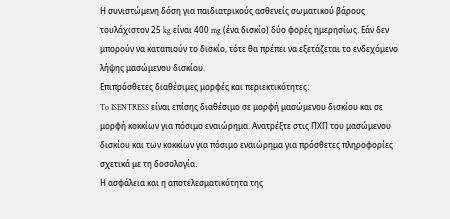Η συνιστώμενη δόση για παιδιατρικούς ασθενείς σωματικού βάρους τουλάχιστον 25 kg είναι 400 mg (ένα δισκίο) δύο φορές ημερησίως. Εάν δεν μπορούν να καταπιούν το δισκίο, τότε θα πρέπει να εξετάζεται το ενδεχόμενο λήψης μασώμενου δισκίου.
Επιπρόσθετες διαθέσιμες μορφές και περιεκτικότητες:
To ISENTRESS είναι επίσης διαθέσιμο σε μορφή μασώμενου δισκίου και σε μορφή κοκκίων για πόσιμο εναιώρημα. Ανατρέξτε στις ΠΧΠ του μασώμενου δισκίου και των κοκκίων για πόσιμο εναιώρημα για πρόσθετες πληροφορίες σχετικά με τη δοσολογία.
Η ασφάλεια και η αποτελεσματικότητα της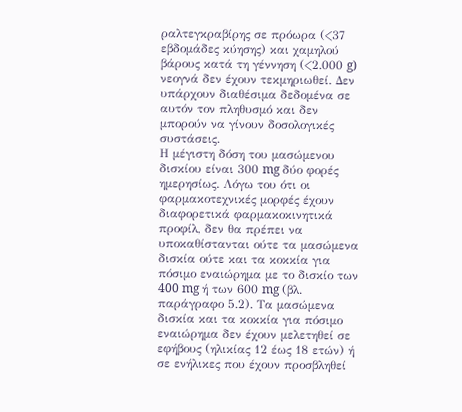ραλτεγκραβίρης σε πρόωρα (<37 εβδομάδες κύησης) και χαμηλού βάρους κατά τη γέννηση (<2.000 g) νεογνά δεν έχουν τεκμηριωθεί. Δεν υπάρχουν διαθέσιμα δεδομένα σε αυτόν τον πληθυσμό και δεν μπορούν να γίνουν δοσολογικές συστάσεις.
Η μέγιστη δόση του μασώμενου δισκίου είναι 300 mg δύο φορές ημερησίως. Λόγω του ότι οι
φαρμακοτεχνικές μορφές έχουν διαφορετικά φαρμακοκινητικά προφίλ, δεν θα πρέπει να υποκαθίστανται ούτε τα μασώμενα δισκία ούτε και τα κοκκία για πόσιμο εναιώρημα με το δισκίο των 400 mg ή των 600 mg (βλ. παράγραφο 5.2). Τα μασώμενα δισκία και τα κοκκία για πόσιμο εναιώρημα δεν έχουν μελετηθεί σε εφήβους (ηλικίας 12 έως 18 ετών) ή σε ενήλικες που έχουν προσβληθεί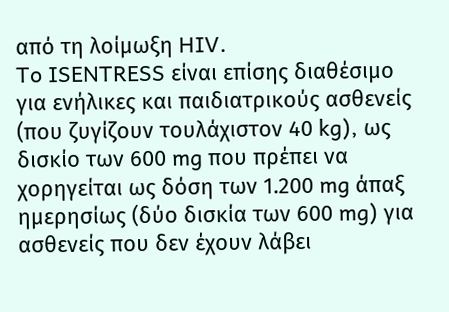από τη λοίμωξη HIV.
To ISENTRESS είναι επίσης διαθέσιμο για ενήλικες και παιδιατρικούς ασθενείς (που ζυγίζουν τουλάχιστον 40 kg), ως δισκίο των 600 mg που πρέπει να χορηγείται ως δόση των 1.200 mg άπαξ ημερησίως (δύο δισκία των 600 mg) για ασθενείς που δεν έχουν λάβει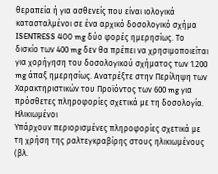θεραπεία ή για ασθενείς που είναι ιολογικά κατασταλμένοι σε ένα αρχικό δοσολογικό σχήμα ISENTRESS 400 mg δύο φορές ημερησίως. Το δισκίο των 400 mg δεν θα πρέπει να χρησιμοποιείται για χορήγηση του δοσολογικού σχήματος των 1.200 mg άπαξ ημερησίως. Ανατρέξτε στην Περίληψη των Χαρακτηριστικών του Προϊόντος των 600 mg για πρόσθετες πληροφορίες σχετικά με τη δοσολογία.
Ηλικιωμένοι
Υπάρχουν περιορισμένες πληροφορίες σχετικά με τη χρήση της ραλτεγκραβίρης στους ηλικιωμένους (βλ.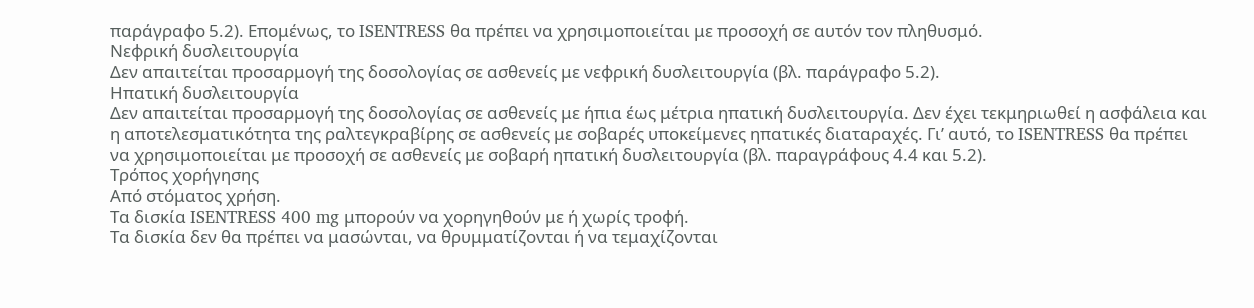παράγραφο 5.2). Επομένως, το ISENTRESS θα πρέπει να χρησιμοποιείται με προσοχή σε αυτόν τον πληθυσμό.
Νεφρική δυσλειτουργία
Δεν απαιτείται προσαρμογή της δοσολογίας σε ασθενείς με νεφρική δυσλειτουργία (βλ. παράγραφο 5.2).
Ηπατική δυσλειτουργία
Δεν απαιτείται προσαρμογή της δοσολογίας σε ασθενείς με ήπια έως μέτρια ηπατική δυσλειτουργία. Δεν έχει τεκμηριωθεί η ασφάλεια και η αποτελεσματικότητα της ραλτεγκραβίρης σε ασθενείς με σοβαρές υποκείμενες ηπατικές διαταραχές. Γι’ αυτό, το ISENTRESS θα πρέπει να χρησιμοποιείται με προσοχή σε ασθενείς με σοβαρή ηπατική δυσλειτουργία (βλ. παραγράφους 4.4 και 5.2).
Τρόπος χορήγησης
Από στόματος χρήση.
Τα δισκία ISENTRESS 400 mg μπορούν να χορηγηθούν με ή χωρίς τροφή.
Τα δισκία δεν θα πρέπει να μασώνται, να θρυμματίζονται ή να τεμαχίζονται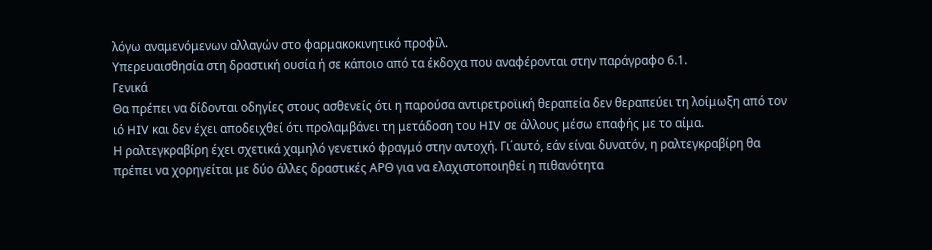λόγω αναμενόμενων αλλαγών στο φαρμακοκινητικό προφίλ.
Υπερευαισθησία στη δραστική ουσία ή σε κάποιο από τα έκδοχα που αναφέρονται στην παράγραφο 6.1.
Γενικά
Θα πρέπει να δίδονται οδηγίες στους ασθενείς ότι η παρούσα αντιρετροϊική θεραπεία δεν θεραπεύει τη λοίμωξη από τον ιό HIV και δεν έχει αποδειχθεί ότι προλαμβάνει τη μετάδοση του HIV σε άλλους μέσω επαφής με το αίμα.
Η ραλτεγκραβίρη έχει σχετικά χαμηλό γενετικό φραγμό στην αντοχή. Γι΄αυτό, εάν είναι δυνατόν, η ραλτεγκραβίρη θα πρέπει να χορηγείται με δύο άλλες δραστικές ΑΡΘ για να ελαχιστοποιηθεί η πιθανότητα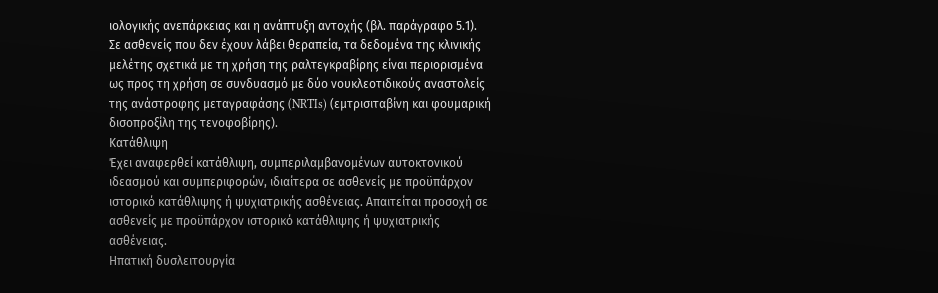ιολογικής ανεπάρκειας και η ανάπτυξη αντοχής (βλ. παράγραφο 5.1).
Σε ασθενείς που δεν έχουν λάβει θεραπεία, τα δεδομένα της κλινικής μελέτης σχετικά με τη χρήση της ραλτεγκραβίρης είναι περιορισμένα ως προς τη χρήση σε συνδυασμό με δύο νουκλεοτιδικούς αναστολείς της ανάστροφης μεταγραφάσης (NRTIs) (εμτρισιταβίνη και φουμαρική δισοπροξίλη της τενοφοβίρης).
Κατάθλιψη
Έχει αναφερθεί κατάθλιψη, συμπεριλαμβανομένων αυτοκτονικού ιδεασμού και συμπεριφορών, ιδιαίτερα σε ασθενείς με προϋπάρχον ιστορικό κατάθλιψης ή ψυχιατρικής ασθένειας. Απαιτείται προσοχή σε ασθενείς με προϋπάρχον ιστορικό κατάθλιψης ή ψυχιατρικής ασθένειας.
Ηπατική δυσλειτουργία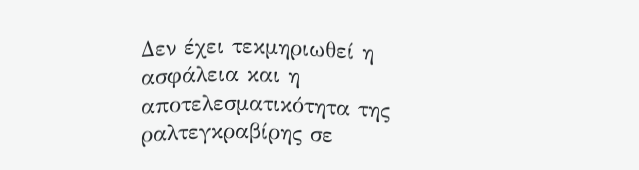Δεν έχει τεκμηριωθεί η ασφάλεια και η αποτελεσματικότητα της ραλτεγκραβίρης σε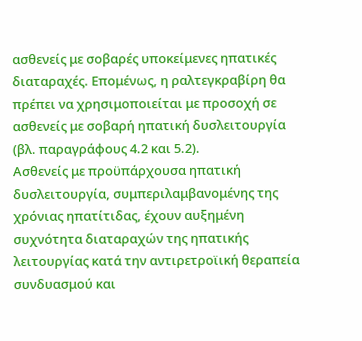ασθενείς με σοβαρές υποκείμενες ηπατικές διαταραχές. Επομένως, η ραλτεγκραβίρη θα πρέπει να χρησιμοποιείται με προσοχή σε ασθενείς με σοβαρή ηπατική δυσλειτουργία (βλ. παραγράφους 4.2 και 5.2).
Ασθενείς με προϋπάρχουσα ηπατική δυσλειτουργία, συμπεριλαμβανομένης της χρόνιας ηπατίτιδας, έχουν αυξημένη συχνότητα διαταραχών της ηπατικής λειτουργίας κατά την αντιρετροϊική θεραπεία συνδυασμού και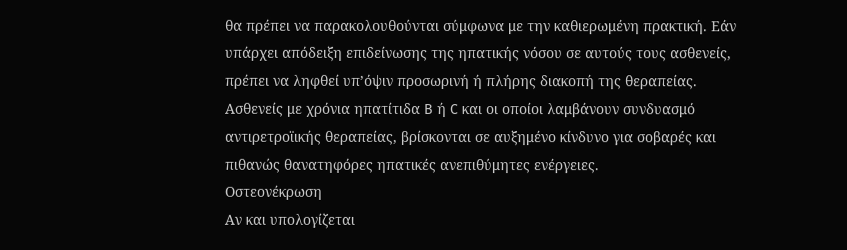θα πρέπει να παρακολουθούνται σύμφωνα με την καθιερωμένη πρακτική. Εάν υπάρχει απόδειξη επιδείνωσης της ηπατικής νόσου σε αυτούς τους ασθενείς, πρέπει να ληφθεί υπ’όψιν προσωρινή ή πλήρης διακοπή της θεραπείας.
Ασθενείς με χρόνια ηπατίτιδα B ή C και οι οποίοι λαμβάνουν συνδυασμό αντιρετροϊικής θεραπείας, βρίσκονται σε αυξημένο κίνδυνο για σοβαρές και πιθανώς θανατηφόρες ηπατικές ανεπιθύμητες ενέργειες.
Οστεονέκρωση
Αν και υπολογίζεται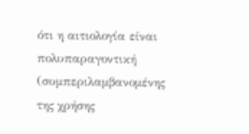ότι η αιτιολογία είναι πολυπαραγοντική (συμπεριλαμβανομένης της χρήσης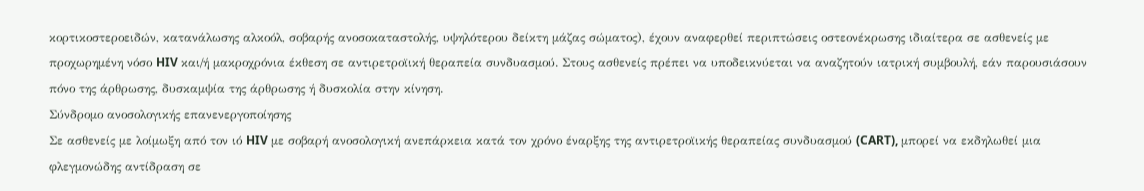κορτικοστεροειδών, κατανάλωσης αλκοόλ, σοβαρής ανοσοκαταστολής, υψηλότερου δείκτη μάζας σώματος), έχουν αναφερθεί περιπτώσεις οστεονέκρωσης ιδιαίτερα σε ασθενείς με προχωρημένη νόσο HIV και/ή μακροχρόνια έκθεση σε αντιρετροϊική θεραπεία συνδυασμού. Στους ασθενείς πρέπει να υποδεικνύεται να αναζητούν ιατρική συμβουλή, εάν παρουσιάσουν πόνο της άρθρωσης, δυσκαμψία της άρθρωσης ή δυσκολία στην κίνηση.
Σύνδρομο ανοσολογικής επανενεργοποίησης
Σε ασθενείς με λοίμωξη από τον ιό HIV με σοβαρή ανοσολογική ανεπάρκεια κατά τον χρόνο έναρξης της αντιρετροϊικής θεραπείας συνδυασμού (CART), μπορεί να εκδηλωθεί μια φλεγμονώδης αντίδραση σε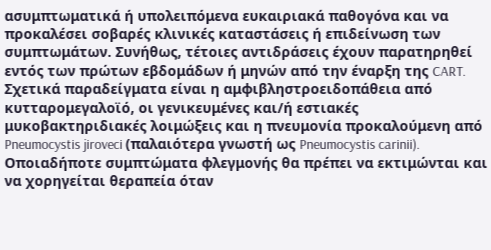ασυμπτωματικά ή υπολειπόμενα ευκαιριακά παθογόνα και να προκαλέσει σοβαρές κλινικές καταστάσεις ή επιδείνωση των συμπτωμάτων. Συνήθως, τέτοιες αντιδράσεις έχουν παρατηρηθεί εντός των πρώτων εβδομάδων ή μηνών από την έναρξη της CART. Σχετικά παραδείγματα είναι η αμφιβληστροειδοπάθεια από κυτταρομεγαλοϊό, οι γενικευμένες και/ή εστιακές μυκοβακτηριδιακές λοιμώξεις και η πνευμονία προκαλούμενη από Pneumocystis jiroveci (παλαιότερα γνωστή ως Pneumocystis carinii). Οποιαδήποτε συμπτώματα φλεγμονής θα πρέπει να εκτιμώνται και να χορηγείται θεραπεία όταν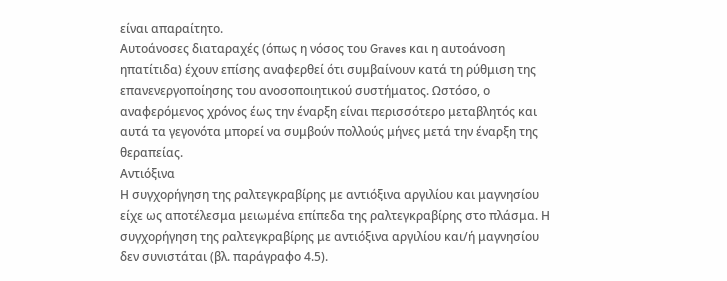είναι απαραίτητο.
Αυτοάνοσες διαταραχές (όπως η νόσος του Graves και η αυτοάνοση ηπατίτιδα) έχουν επίσης αναφερθεί ότι συμβαίνουν κατά τη ρύθμιση της επανενεργοποίησης του ανοσοποιητικού συστήματος. Ωστόσο, ο αναφερόμενος χρόνος έως την έναρξη είναι περισσότερο μεταβλητός και αυτά τα γεγονότα μπορεί να συμβούν πολλούς μήνες μετά την έναρξη της θεραπείας.
Αντιόξινα
Η συγχορήγηση της ραλτεγκραβίρης με αντιόξινα αργιλίου και μαγνησίου είχε ως αποτέλεσμα μειωμένα επίπεδα της ραλτεγκραβίρης στο πλάσμα. Η συγχορήγηση της ραλτεγκραβίρης με αντιόξινα αργιλίου και/ή μαγνησίου δεν συνιστάται (βλ. παράγραφο 4.5).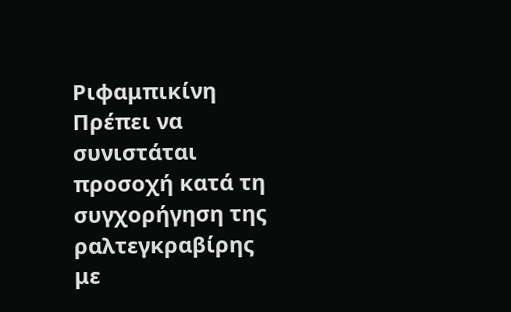Ριφαμπικίνη
Πρέπει να συνιστάται προσοχή κατά τη συγχορήγηση της ραλτεγκραβίρης με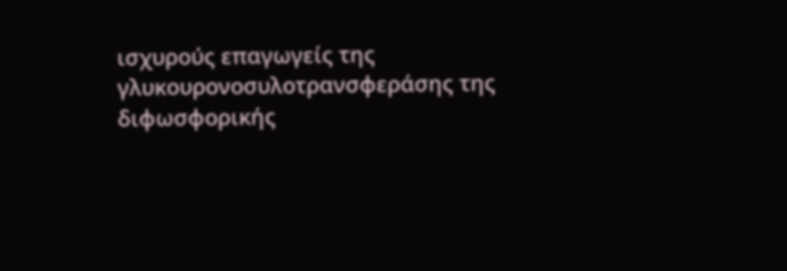ισχυρούς επαγωγείς της γλυκουρονοσυλοτρανσφεράσης της διφωσφορικής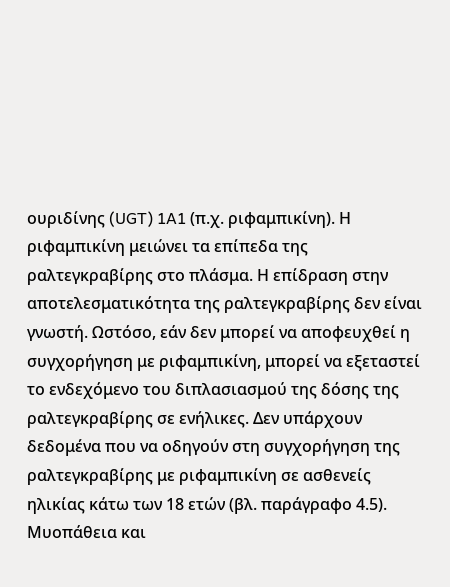ουριδίνης (UGT) 1A1 (π.χ. ριφαμπικίνη). Η ριφαμπικίνη μειώνει τα επίπεδα της ραλτεγκραβίρης στο πλάσμα. Η επίδραση στην αποτελεσματικότητα της ραλτεγκραβίρης δεν είναι γνωστή. Ωστόσο, εάν δεν μπορεί να αποφευχθεί η συγχορήγηση με ριφαμπικίνη, μπορεί να εξεταστεί το ενδεχόμενο του διπλασιασμού της δόσης της ραλτεγκραβίρης σε ενήλικες. Δεν υπάρχουν δεδομένα που να οδηγούν στη συγχορήγηση της ραλτεγκραβίρης με ριφαμπικίνη σε ασθενείς ηλικίας κάτω των 18 ετών (βλ. παράγραφο 4.5).
Μυοπάθεια και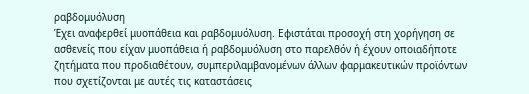ραβδομυόλυση
Έχει αναφερθεί μυοπάθεια και ραβδομυόλυση. Εφιστάται προσοχή στη χορήγηση σε ασθενείς που είχαν μυοπάθεια ή ραβδομυόλυση στο παρελθόν ή έχουν οποιαδήποτε ζητήματα που προδιαθέτουν, συμπεριλαμβανομένων άλλων φαρμακευτικών προϊόντων που σχετίζονται με αυτές τις καταστάσεις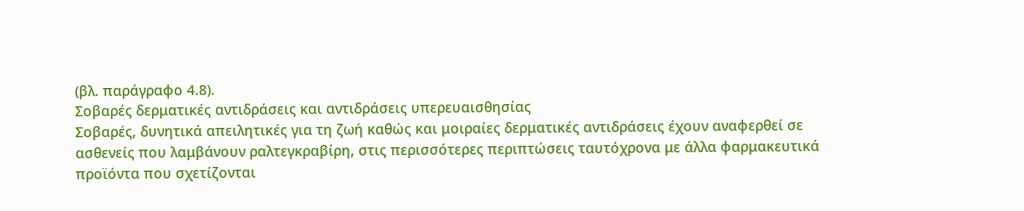(βλ. παράγραφο 4.8).
Σοβαρές δερματικές αντιδράσεις και αντιδράσεις υπερευαισθησίας
Σοβαρές, δυνητικά απειλητικές για τη ζωή καθώς και μοιραίες δερματικές αντιδράσεις έχουν αναφερθεί σε ασθενείς που λαμβάνουν ραλτεγκραβίρη, στις περισσότερες περιπτώσεις ταυτόχρονα με άλλα φαρμακευτικά προϊόντα που σχετίζονται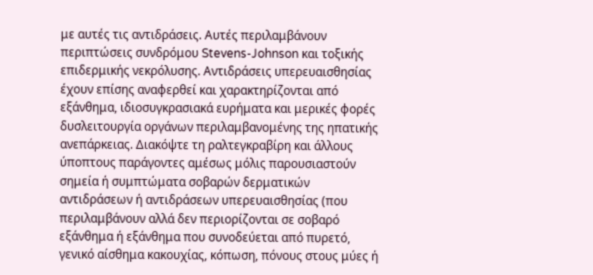με αυτές τις αντιδράσεις. Αυτές περιλαμβάνουν περιπτώσεις συνδρόμου Stevens-Johnson και τοξικής επιδερμικής νεκρόλυσης. Αντιδράσεις υπερευαισθησίας έχουν επίσης αναφερθεί και χαρακτηρίζονται από εξάνθημα, ιδιοσυγκρασιακά ευρήματα και μερικές φορές δυσλειτουργία οργάνων περιλαμβανομένης της ηπατικής ανεπάρκειας. Διακόψτε τη ραλτεγκραβίρη και άλλους ύποπτους παράγοντες αμέσως μόλις παρουσιαστούν σημεία ή συμπτώματα σοβαρών δερματικών αντιδράσεων ή αντιδράσεων υπερευαισθησίας (που περιλαμβάνουν αλλά δεν περιορίζονται σε σοβαρό εξάνθημα ή εξάνθημα που συνοδεύεται από πυρετό, γενικό αίσθημα κακουχίας, κόπωση, πόνους στους μύες ή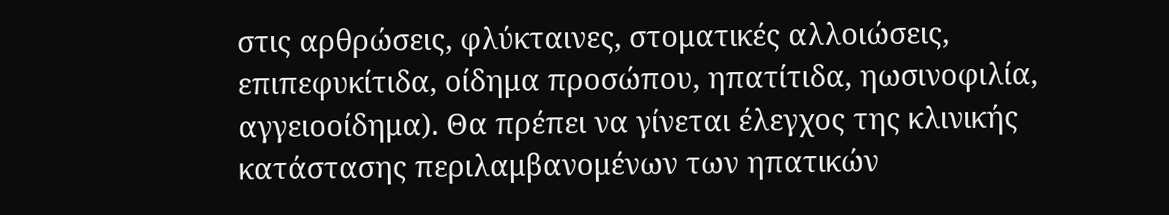στις αρθρώσεις, φλύκταινες, στοματικές αλλοιώσεις, επιπεφυκίτιδα, οίδημα προσώπου, ηπατίτιδα, ηωσινοφιλία, αγγειοοίδημα). Θα πρέπει να γίνεται έλεγχος της κλινικής κατάστασης περιλαμβανομένων των ηπατικών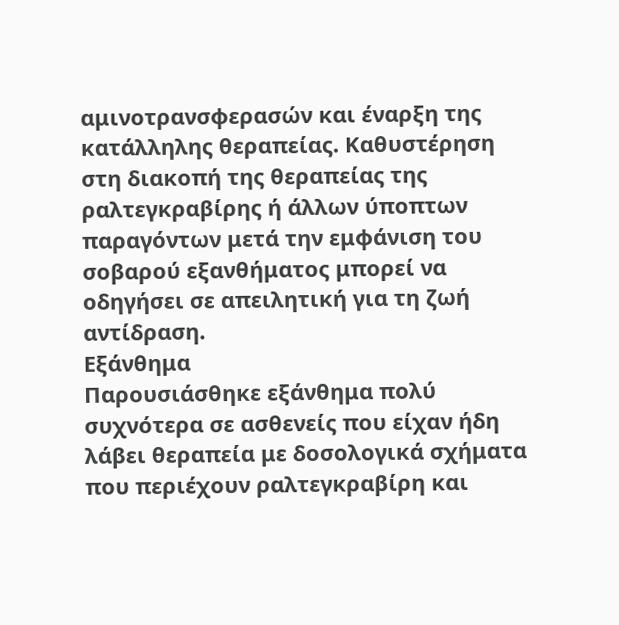αμινοτρανσφερασών και έναρξη της κατάλληλης θεραπείας. Καθυστέρηση στη διακοπή της θεραπείας της ραλτεγκραβίρης ή άλλων ύποπτων παραγόντων μετά την εμφάνιση του σοβαρού εξανθήματος μπορεί να οδηγήσει σε απειλητική για τη ζωή αντίδραση.
Εξάνθημα
Παρουσιάσθηκε εξάνθημα πολύ συχνότερα σε ασθενείς που είχαν ήδη λάβει θεραπεία με δοσολογικά σχήματα που περιέχουν ραλτεγκραβίρη και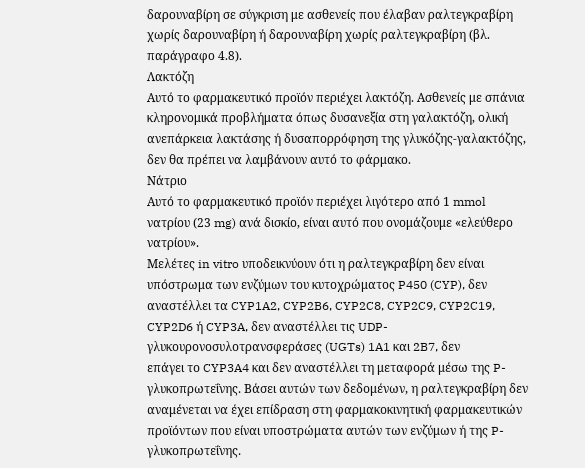δαρουναβίρη σε σύγκριση με ασθενείς που έλαβαν ραλτεγκραβίρη χωρίς δαρουναβίρη ή δαρουναβίρη χωρίς ραλτεγκραβίρη (βλ. παράγραφο 4.8).
Λακτόζη
Αυτό το φαρμακευτικό προϊόν περιέχει λακτόζη. Ασθενείς με σπάνια κληρονομικά προβλήματα όπως δυσανεξία στη γαλακτόζη, ολική ανεπάρκεια λακτάσης ή δυσαπορρόφηση της γλυκόζης-γαλακτόζης, δεν θα πρέπει να λαμβάνουν αυτό το φάρμακο.
Νάτριο
Αυτό το φαρμακευτικό προϊόν περιέχει λιγότερο από 1 mmol νατρίου (23 mg) ανά δισκίο, είναι αυτό που ονομάζουμε «ελεύθερο νατρίου».
Μελέτες in vitro υποδεικνύουν ότι η ραλτεγκραβίρη δεν είναι υπόστρωμα των ενζύμων του κυτοχρώματος P450 (CYP), δεν αναστέλλει τα CYP1A2, CYP2B6, CYP2C8, CYP2C9, CYP2C19, CYP2D6 ή CYP3A, δεν αναστέλλει τις UDP-γλυκουρονοσυλοτρανσφεράσες (UGTs) 1A1 και 2B7, δεν
επάγει το CYP3A4 και δεν αναστέλλει τη μεταφορά μέσω της P-γλυκοπρωτεΐνης. Βάσει αυτών των δεδομένων, η ραλτεγκραβίρη δεν αναμένεται να έχει επίδραση στη φαρμακοκινητική φαρμακευτικών προϊόντων που είναι υποστρώματα αυτών των ενζύμων ή της P-γλυκοπρωτεΐνης.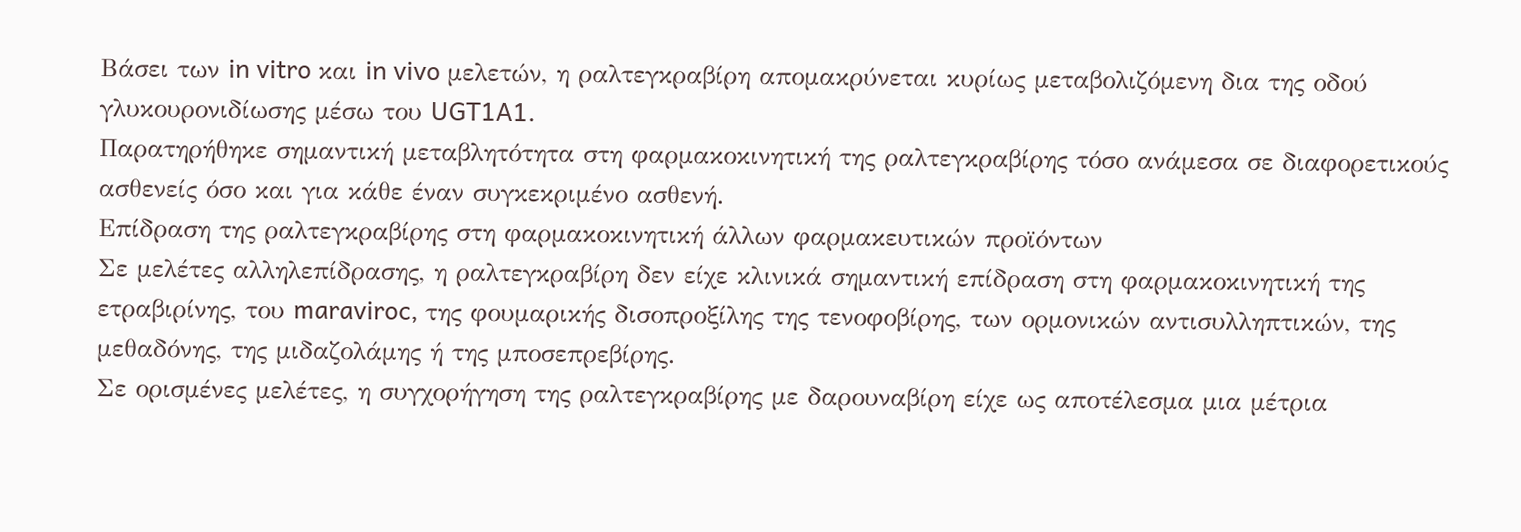Βάσει των in vitro και in vivo μελετών, η ραλτεγκραβίρη απομακρύνεται κυρίως μεταβολιζόμενη δια της οδού γλυκουρονιδίωσης μέσω του UGT1A1.
Παρατηρήθηκε σημαντική μεταβλητότητα στη φαρμακοκινητική της ραλτεγκραβίρης τόσο ανάμεσα σε διαφορετικούς ασθενείς όσο και για κάθε έναν συγκεκριμένο ασθενή.
Επίδραση της ραλτεγκραβίρης στη φαρμακοκινητική άλλων φαρμακευτικών προϊόντων
Σε μελέτες αλληλεπίδρασης, η ραλτεγκραβίρη δεν είχε κλινικά σημαντική επίδραση στη φαρμακοκινητική της ετραβιρίνης, του maraviroc, της φουμαρικής δισοπροξίλης της τενοφοβίρης, των ορμονικών αντισυλληπτικών, της μεθαδόνης, της μιδαζολάμης ή της μποσεπρεβίρης.
Σε ορισμένες μελέτες, η συγχορήγηση της ραλτεγκραβίρης με δαρουναβίρη είχε ως αποτέλεσμα μια μέτρια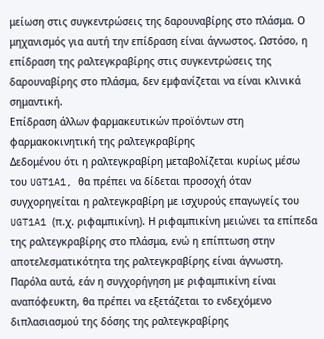μείωση στις συγκεντρώσεις της δαρουναβίρης στο πλάσμα. Ο μηχανισμός για αυτή την επίδραση είναι άγνωστος. Ωστόσο, η επίδραση της ραλτεγκραβίρης στις συγκεντρώσεις της δαρουναβίρης στο πλάσμα, δεν εμφανίζεται να είναι κλινικά σημαντική.
Επίδραση άλλων φαρμακευτικών προϊόντων στη φαρμακοκινητική της ραλτεγκραβίρης
Δεδομένου ότι η ραλτεγκραβίρη μεταβολίζεται κυρίως μέσω του UGT1A1, θα πρέπει να δίδεται προσοχή όταν συγχορηγείται η ραλτεγκραβίρη με ισχυρούς επαγωγείς του UGT1A1 (π.χ. ριφαμπικίνη). Η ριφαμπικίνη μειώνει τα επίπεδα της ραλτεγκραβίρης στο πλάσμα, ενώ η επίπτωση στην αποτελεσματικότητα της ραλτεγκραβίρης είναι άγνωστη. Παρόλα αυτά, εάν η συγχορήγηση με ριφαμπικίνη είναι αναπόφευκτη, θα πρέπει να εξετάζεται το ενδεχόμενο διπλασιασμού της δόσης της ραλτεγκραβίρης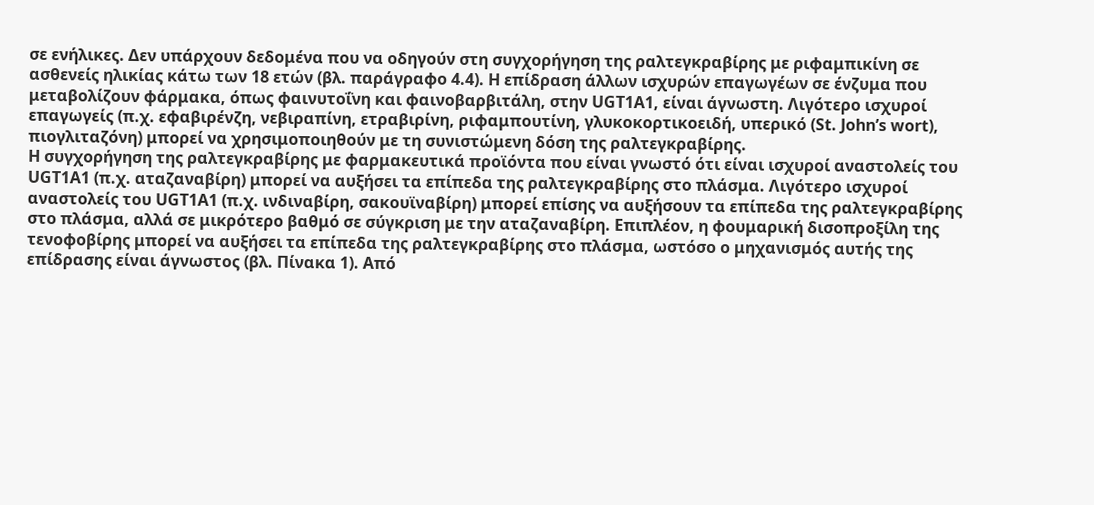σε ενήλικες. Δεν υπάρχουν δεδομένα που να οδηγούν στη συγχορήγηση της ραλτεγκραβίρης με ριφαμπικίνη σε ασθενείς ηλικίας κάτω των 18 ετών (βλ. παράγραφο 4.4). Η επίδραση άλλων ισχυρών επαγωγέων σε ένζυμα που μεταβολίζουν φάρμακα, όπως φαινυτοΐνη και φαινοβαρβιτάλη, στην UGT1A1, είναι άγνωστη. Λιγότερο ισχυροί επαγωγείς (π.χ. εφαβιρένζη, νεβιραπίνη, ετραβιρίνη, ριφαμπουτίνη, γλυκοκορτικοειδή, υπερικό (St. John’s wort), πιογλιταζόνη) μπορεί να χρησιμοποιηθούν με τη συνιστώμενη δόση της ραλτεγκραβίρης.
Η συγχορήγηση της ραλτεγκραβίρης με φαρμακευτικά προϊόντα που είναι γνωστό ότι είναι ισχυροί αναστολείς του UGT1A1 (π.χ. αταζαναβίρη) μπορεί να αυξήσει τα επίπεδα της ραλτεγκραβίρης στο πλάσμα. Λιγότερο ισχυροί αναστολείς του UGT1A1 (π.χ. ινδιναβίρη, σακουϊναβίρη) μπορεί επίσης να αυξήσουν τα επίπεδα της ραλτεγκραβίρης στο πλάσμα, αλλά σε μικρότερο βαθμό σε σύγκριση με την αταζαναβίρη. Επιπλέον, η φουμαρική δισοπροξίλη της τενοφοβίρης μπορεί να αυξήσει τα επίπεδα της ραλτεγκραβίρης στο πλάσμα, ωστόσο ο μηχανισμός αυτής της επίδρασης είναι άγνωστος (βλ. Πίνακα 1). Από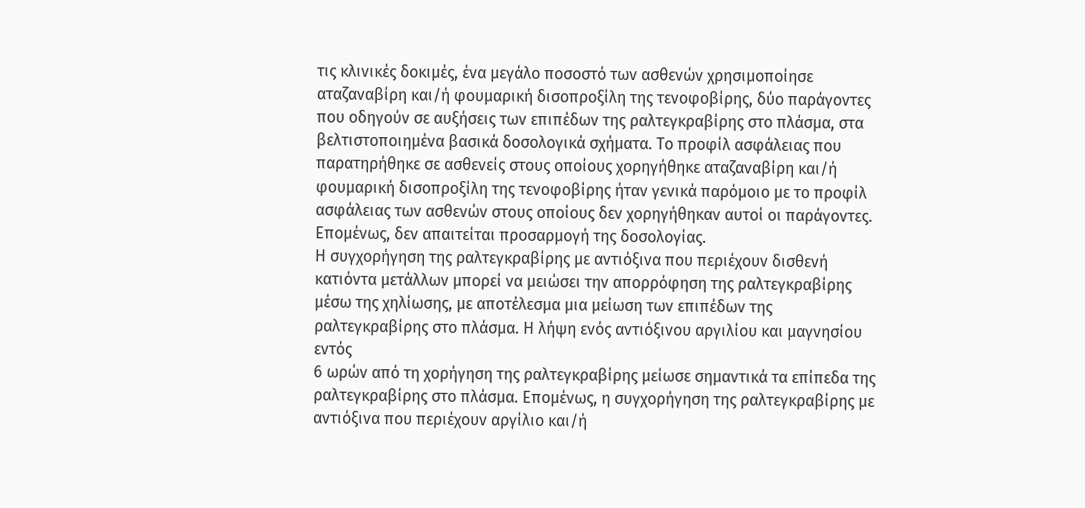τις κλινικές δοκιμές, ένα μεγάλο ποσοστό των ασθενών χρησιμοποίησε αταζαναβίρη και/ή φουμαρική δισοπροξίλη της τενοφοβίρης, δύο παράγοντες που οδηγούν σε αυξήσεις των επιπέδων της ραλτεγκραβίρης στο πλάσμα, στα βελτιστοποιημένα βασικά δοσολογικά σχήματα. Το προφίλ ασφάλειας που παρατηρήθηκε σε ασθενείς στους οποίους χορηγήθηκε αταζαναβίρη και/ή φουμαρική δισοπροξίλη της τενοφοβίρης ήταν γενικά παρόμοιο με το προφίλ ασφάλειας των ασθενών στους οποίους δεν χορηγήθηκαν αυτοί οι παράγοντες. Επομένως, δεν απαιτείται προσαρμογή της δοσολογίας.
Η συγχορήγηση της ραλτεγκραβίρης με αντιόξινα που περιέχουν δισθενή κατιόντα μετάλλων μπορεί να μειώσει την απορρόφηση της ραλτεγκραβίρης μέσω της χηλίωσης, με αποτέλεσμα μια μείωση των επιπέδων της ραλτεγκραβίρης στο πλάσμα. Η λήψη ενός αντιόξινου αργιλίου και μαγνησίου εντός
6 ωρών από τη χορήγηση της ραλτεγκραβίρης μείωσε σημαντικά τα επίπεδα της ραλτεγκραβίρης στο πλάσμα. Επομένως, η συγχορήγηση της ραλτεγκραβίρης με αντιόξινα που περιέχουν αργίλιο και/ή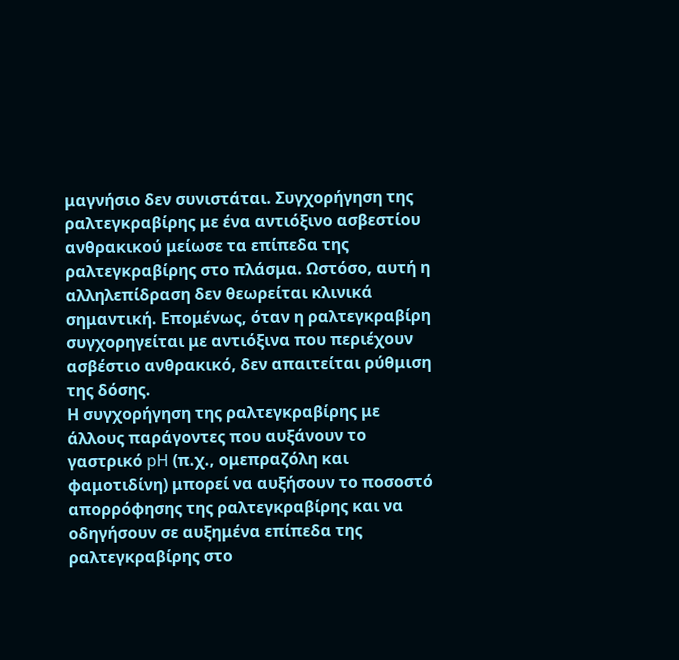μαγνήσιο δεν συνιστάται. Συγχορήγηση της ραλτεγκραβίρης με ένα αντιόξινο ασβεστίου ανθρακικού μείωσε τα επίπεδα της ραλτεγκραβίρης στο πλάσμα. Ωστόσο, αυτή η αλληλεπίδραση δεν θεωρείται κλινικά σημαντική. Επομένως, όταν η ραλτεγκραβίρη συγχορηγείται με αντιόξινα που περιέχουν ασβέστιο ανθρακικό, δεν απαιτείται ρύθμιση της δόσης.
Η συγχορήγηση της ραλτεγκραβίρης με άλλους παράγοντες που αυξάνουν το γαστρικό pH (π.χ., ομεπραζόλη και φαμοτιδίνη) μπορεί να αυξήσουν το ποσοστό απορρόφησης της ραλτεγκραβίρης και να οδηγήσουν σε αυξημένα επίπεδα της ραλτεγκραβίρης στο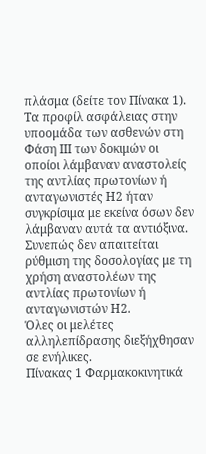πλάσμα (δείτε τον Πίνακα 1). Τα προφίλ ασφάλειας στην υποομάδα των ασθενών στη Φάση ΙΙΙ των δοκιμών οι οποίοι λάμβαναν αναστολείς της αντλίας πρωτονίων ή ανταγωνιστές Η2 ήταν συγκρίσιμα με εκείνα όσων δεν λάμβαναν αυτά τα αντιόξινα. Συνεπώς δεν απαιτείται ρύθμιση της δοσολογίας με τη χρήση αναστολέων της αντλίας πρωτονίων ή ανταγωνιστών Η2.
Όλες οι μελέτες αλληλεπίδρασης διεξήχθησαν σε ενήλικες.
Πίνακας 1 Φαρμακοκινητικά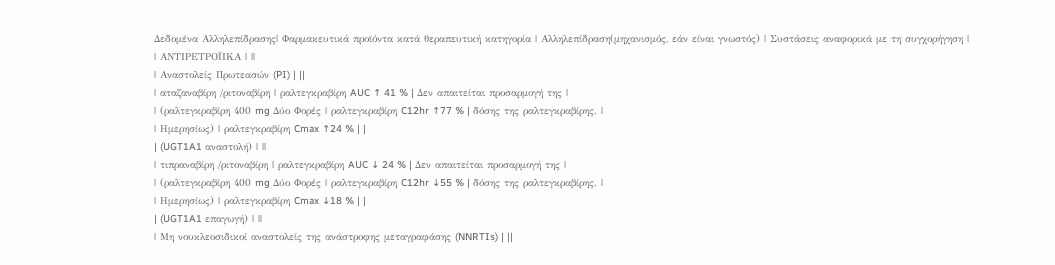Δεδομένα Αλληλεπίδρασης| Φαρμακευτικά προϊόντα κατά θεραπευτική κατηγορία | Αλληλεπίδραση(μηχανισμός, εάν είναι γνωστός) | Συστάσεις αναφορικά με τη συγχορήγηση |
| ΑΝΤΙΡΕΤΡΟΪΙΚΑ | ||
| Αναστολείς Πρωτεασών (PI) | ||
| αταζαναβίρη /ριτοναβίρη | ραλτεγκραβίρη AUC ↑ 41 % | Δεν απαιτείται προσαρμογή της |
| (ραλτεγκραβίρη 400 mg Δύο Φορές | ραλτεγκραβίρη C12hr ↑77 % | δόσης της ραλτεγκραβίρης. |
| Ημερησίως) | ραλτεγκραβίρη Cmax ↑24 % | |
| (UGT1A1 αναστολή) | ||
| τιπραναβίρη /ριτοναβίρη | ραλτεγκραβίρη AUC ↓ 24 % | Δεν απαιτείται προσαρμογή της |
| (ραλτεγκραβίρη 400 mg Δύο Φορές | ραλτεγκραβίρη C12hr ↓55 % | δόσης της ραλτεγκραβίρης. |
| Ημερησίως) | ραλτεγκραβίρη Cmax ↓18 % | |
| (UGT1A1 επαγωγή) | ||
| Μη νουκλεοσιδικοί αναστολείς της ανάστροφης μεταγραφάσης (NNRTIs) | ||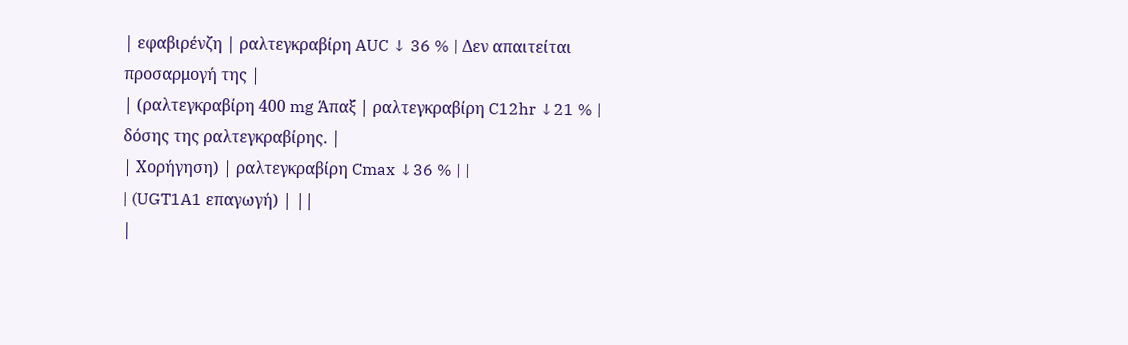| εφαβιρένζη | ραλτεγκραβίρη AUC ↓ 36 % | Δεν απαιτείται προσαρμογή της |
| (ραλτεγκραβίρη 400 mg Άπαξ | ραλτεγκραβίρη C12hr ↓21 % | δόσης της ραλτεγκραβίρης. |
| Χορήγηση) | ραλτεγκραβίρη Cmax ↓36 % | |
| (UGT1A1 επαγωγή) | ||
|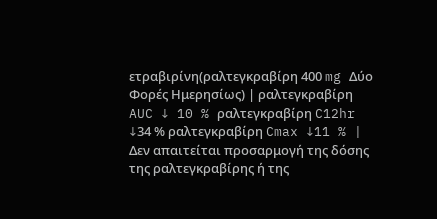ετραβιρίνη(ραλτεγκραβίρη 400 mg Δύο Φορές Ημερησίως) | ραλτεγκραβίρη AUC ↓ 10 % ραλτεγκραβίρη C12hr ↓34 % ραλτεγκραβίρη Cmax ↓11 % | Δεν απαιτείται προσαρμογή της δόσης της ραλτεγκραβίρης ή της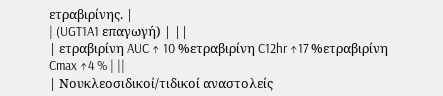ετραβιρίνης. |
| (UGT1A1 επαγωγή) | ||
| ετραβιρίνη AUC ↑ 10 %ετραβιρίνη C12hr ↑17 %ετραβιρίνη Cmax ↑4 % | ||
| Νουκλεοσιδικοί/τιδικοί αναστολείς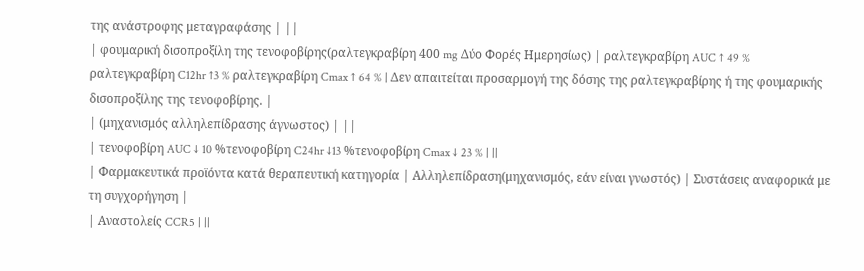της ανάστροφης μεταγραφάσης | ||
| φουμαρική δισοπροξίλη της τενοφοβίρης(ραλτεγκραβίρη 400 mg Δύο Φορές Ημερησίως) | ραλτεγκραβίρη AUC ↑ 49 % ραλτεγκραβίρη C12hr ↑3 % ραλτεγκραβίρη Cmax ↑ 64 % | Δεν απαιτείται προσαρμογή της δόσης της ραλτεγκραβίρης ή της φουμαρικής δισοπροξίλης της τενοφοβίρης. |
| (μηχανισμός αλληλεπίδρασης άγνωστος) | ||
| τενοφοβίρη AUC ↓ 10 %τενοφοβίρη C24hr ↓13 %τενοφοβίρη Cmax ↓ 23 % | ||
| Φαρμακευτικά προϊόντα κατά θεραπευτική κατηγορία | Αλληλεπίδραση(μηχανισμός, εάν είναι γνωστός) | Συστάσεις αναφορικά με τη συγχορήγηση |
| Αναστολείς CCR5 | ||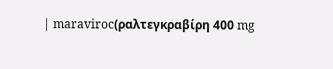| maraviroc(ραλτεγκραβίρη 400 mg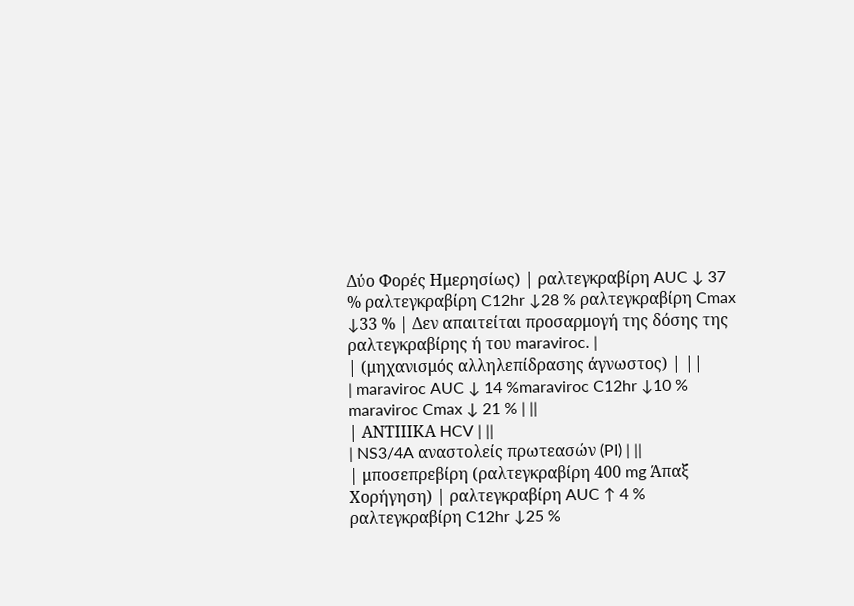Δύο Φορές Ημερησίως) | ραλτεγκραβίρη AUC ↓ 37 % ραλτεγκραβίρη C12hr ↓28 % ραλτεγκραβίρη Cmax ↓33 % | Δεν απαιτείται προσαρμογή της δόσης της ραλτεγκραβίρης ή του maraviroc. |
| (μηχανισμός αλληλεπίδρασης άγνωστος) | ||
| maraviroc AUC ↓ 14 %maraviroc C12hr ↓10 % maraviroc Cmax ↓ 21 % | ||
| ΑΝΤΙΙΙΚΑ HCV | ||
| NS3/4A αναστολείς πρωτεασών (PI) | ||
| μποσεπρεβίρη (ραλτεγκραβίρη 400 mg Άπαξ Χορήγηση) | ραλτεγκραβίρη AUC ↑ 4 % ραλτεγκραβίρη C12hr ↓25 %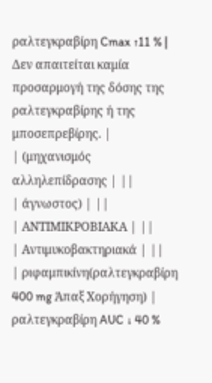ραλτεγκραβίρη Cmax ↑11 % | Δεν απαιτείται καμία προσαρμογή της δόσης της ραλτεγκραβίρης ή της μποσεπρεβίρης. |
| (μηχανισμός αλληλεπίδρασης | ||
| άγνωστος) | ||
| ΑΝΤΙΜΙΚΡΟΒΙΑΚΑ | ||
| Αντιμυκοβακτηριακά | ||
| ριφαμπικίνη(ραλτεγκραβίρη 400 mg Άπαξ Χορήγηση) | ραλτεγκραβίρη AUC ↓ 40 %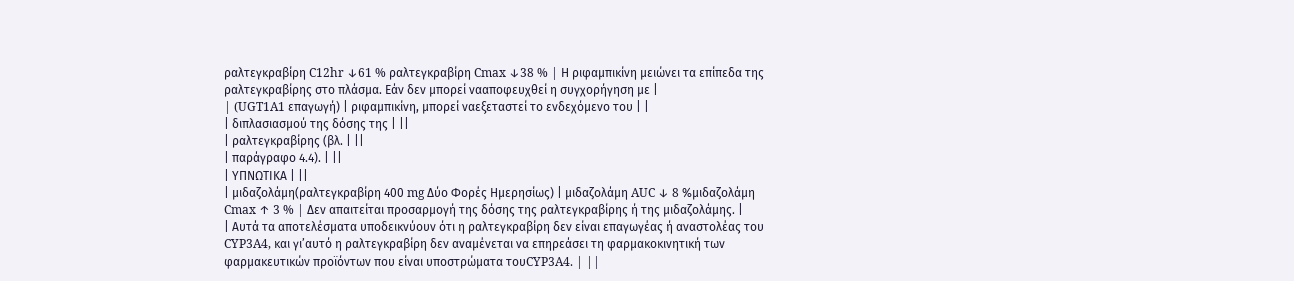ραλτεγκραβίρη C12hr ↓61 % ραλτεγκραβίρη Cmax ↓38 % | Η ριφαμπικίνη μειώνει τα επίπεδα της ραλτεγκραβίρης στο πλάσμα. Εάν δεν μπορεί νααποφευχθεί η συγχορήγηση με |
| (UGT1A1 επαγωγή) | ριφαμπικίνη, μπορεί ναεξεταστεί το ενδεχόμενο του | |
| διπλασιασμού της δόσης της | ||
| ραλτεγκραβίρης (βλ. | ||
| παράγραφο 4.4). | ||
| ΥΠΝΩΤΙΚΑ | ||
| μιδαζολάμη(ραλτεγκραβίρη 400 mg Δύο Φορές Ημερησίως) | μιδαζολάμη AUC ↓ 8 %μιδαζολάμη Cmax ↑ 3 % | Δεν απαιτείται προσαρμογή της δόσης της ραλτεγκραβίρης ή της μιδαζολάμης. |
| Αυτά τα αποτελέσματα υποδεικνύουν ότι η ραλτεγκραβίρη δεν είναι επαγωγέας ή αναστολέας του CYP3A4, και γι’αυτό η ραλτεγκραβίρη δεν αναμένεται να επηρεάσει τη φαρμακοκινητική των φαρμακευτικών προϊόντων που είναι υποστρώματα τουCYP3A4. | ||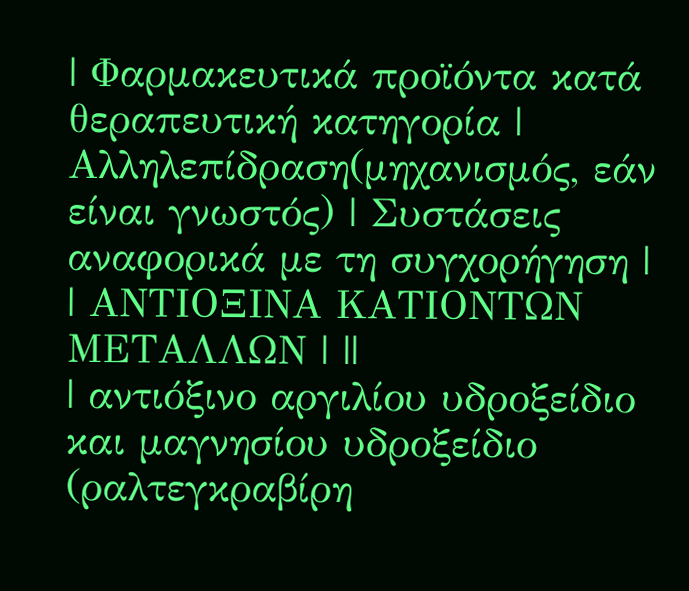| Φαρμακευτικά προϊόντα κατά θεραπευτική κατηγορία | Αλληλεπίδραση(μηχανισμός, εάν είναι γνωστός) | Συστάσεις αναφορικά με τη συγχορήγηση |
| ΑΝΤΙΟΞΙΝΑ ΚΑΤΙΟΝΤΩΝ ΜΕΤΑΛΛΩΝ | ||
| αντιόξινο αργιλίου υδροξείδιο και μαγνησίου υδροξείδιο (ραλτεγκραβίρη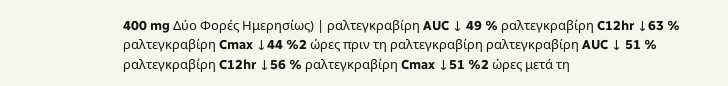400 mg Δύο Φορές Ημερησίως) | ραλτεγκραβίρη AUC ↓ 49 % ραλτεγκραβίρη C12hr ↓63 % ραλτεγκραβίρη Cmax ↓44 %2 ώρες πριν τη ραλτεγκραβίρη ραλτεγκραβίρη AUC ↓ 51 % ραλτεγκραβίρη C12hr ↓56 % ραλτεγκραβίρη Cmax ↓51 %2 ώρες μετά τη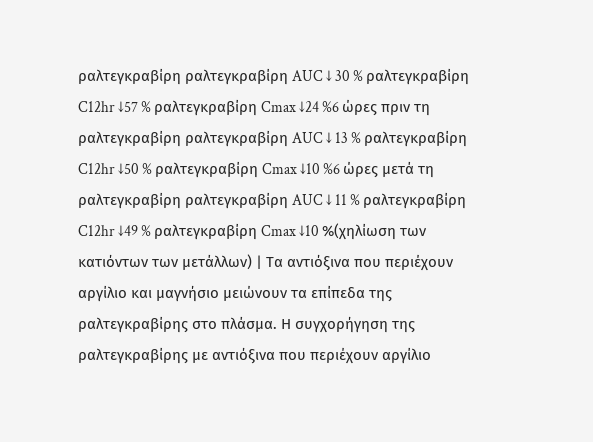ραλτεγκραβίρη ραλτεγκραβίρη AUC ↓ 30 % ραλτεγκραβίρη C12hr ↓57 % ραλτεγκραβίρη Cmax ↓24 %6 ώρες πριν τη ραλτεγκραβίρη ραλτεγκραβίρη AUC ↓ 13 % ραλτεγκραβίρη C12hr ↓50 % ραλτεγκραβίρη Cmax ↓10 %6 ώρες μετά τη ραλτεγκραβίρη ραλτεγκραβίρη AUC ↓ 11 % ραλτεγκραβίρη C12hr ↓49 % ραλτεγκραβίρη Cmax ↓10 %(χηλίωση των κατιόντων των μετάλλων) | Τα αντιόξινα που περιέχουν αργίλιο και μαγνήσιο μειώνουν τα επίπεδα της ραλτεγκραβίρης στο πλάσμα. Η συγχορήγηση της ραλτεγκραβίρης με αντιόξινα που περιέχουν αργίλιο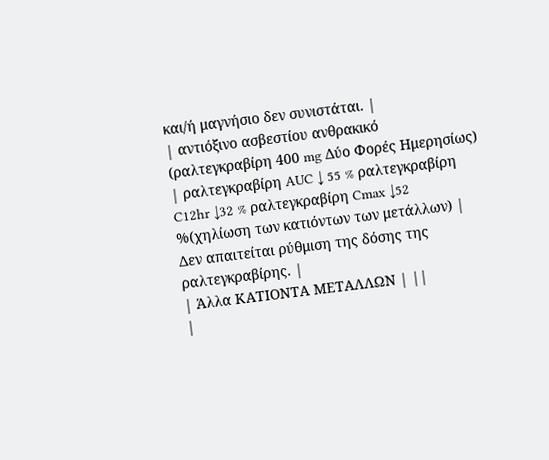και/ή μαγνήσιο δεν συνιστάται. |
| αντιόξινο ασβεστίου ανθρακικό (ραλτεγκραβίρη 400 mg Δύο Φορές Ημερησίως) | ραλτεγκραβίρη AUC ↓ 55 % ραλτεγκραβίρη C12hr ↓32 % ραλτεγκραβίρη Cmax ↓52 %(χηλίωση των κατιόντων των μετάλλων) | Δεν απαιτείται ρύθμιση της δόσης της ραλτεγκραβίρης. |
| Άλλα ΚΑΤΙΟΝΤΑ ΜΕΤΑΛΛΩΝ | ||
|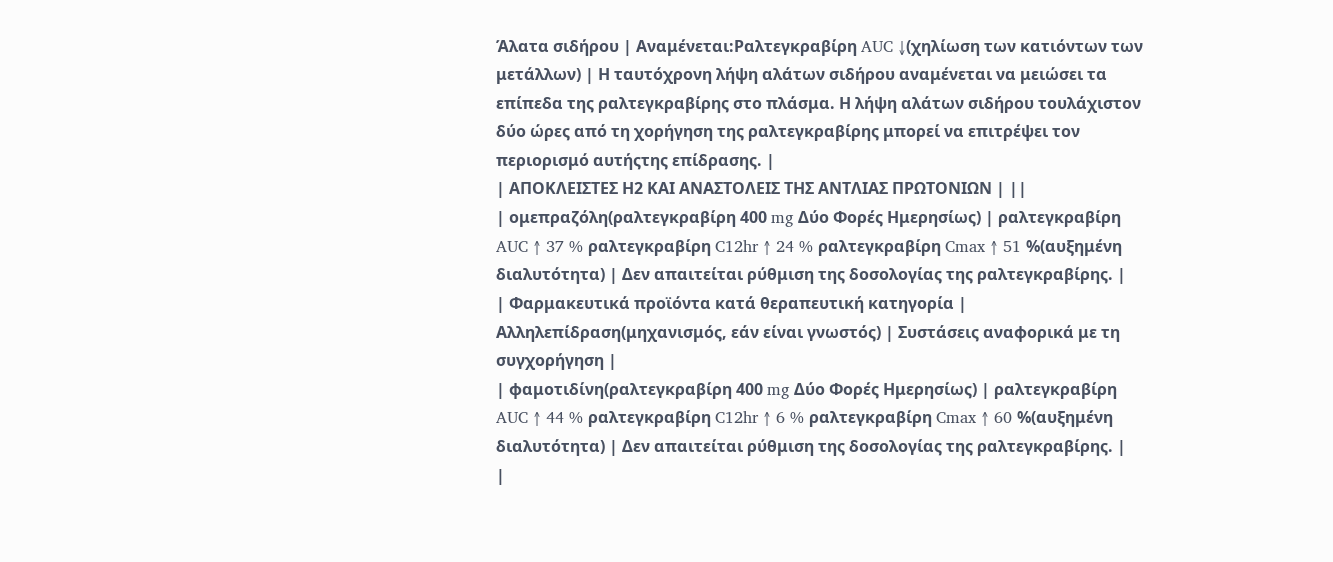Άλατα σιδήρου | Αναμένεται:Ραλτεγκραβίρη AUC ↓(χηλίωση των κατιόντων των μετάλλων) | Η ταυτόχρονη λήψη αλάτων σιδήρου αναμένεται να μειώσει τα επίπεδα της ραλτεγκραβίρης στο πλάσμα. Η λήψη αλάτων σιδήρου τουλάχιστον δύο ώρες από τη χορήγηση της ραλτεγκραβίρης μπορεί να επιτρέψει τον περιορισμό αυτήςτης επίδρασης. |
| ΑΠΟΚΛΕΙΣΤΕΣ Η2 ΚΑΙ ΑΝΑΣΤΟΛΕΙΣ ΤΗΣ ΑΝΤΛΙΑΣ ΠΡΩΤΟΝΙΩΝ | ||
| ομεπραζόλη(ραλτεγκραβίρη 400 mg Δύο Φορές Ημερησίως) | ραλτεγκραβίρη AUC ↑ 37 % ραλτεγκραβίρη C12hr ↑ 24 % ραλτεγκραβίρη Cmax ↑ 51 %(αυξημένη διαλυτότητα) | Δεν απαιτείται ρύθμιση της δοσολογίας της ραλτεγκραβίρης. |
| Φαρμακευτικά προϊόντα κατά θεραπευτική κατηγορία | Αλληλεπίδραση(μηχανισμός, εάν είναι γνωστός) | Συστάσεις αναφορικά με τη συγχορήγηση |
| φαμοτιδίνη(ραλτεγκραβίρη 400 mg Δύο Φορές Ημερησίως) | ραλτεγκραβίρη AUC ↑ 44 % ραλτεγκραβίρη C12hr ↑ 6 % ραλτεγκραβίρη Cmax ↑ 60 %(αυξημένη διαλυτότητα) | Δεν απαιτείται ρύθμιση της δοσολογίας της ραλτεγκραβίρης. |
|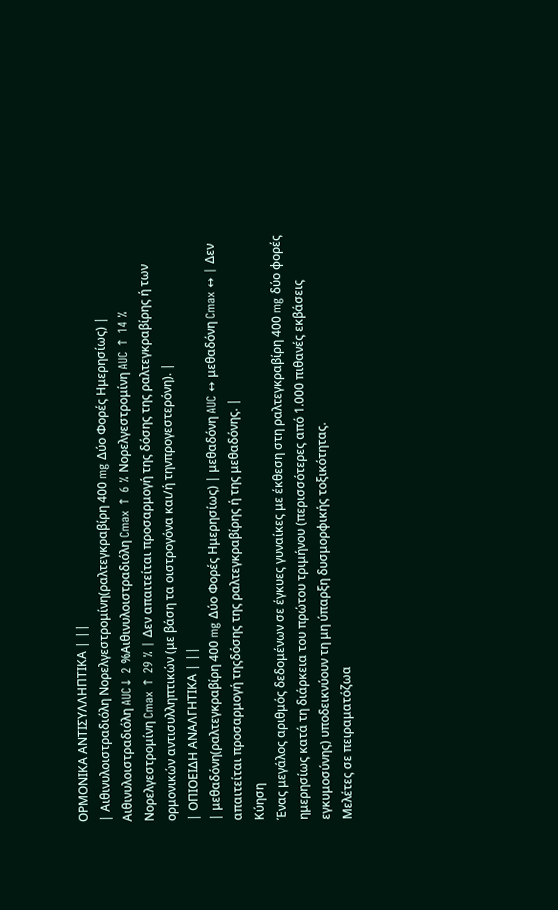ΟΡΜΟΝΙΚΑ ΑΝΤΙΣΥΛΛΗΠΤΙΚΑ | ||
| Αιθινυλοιστραδιόλη Νορελγεστρομίνη(ραλτεγκραβίρη 400 mg Δύο Φορές Ημερησίως) | Αιθινυλοιστραδιόλη AUC↓ 2 %Αιθινυλοιστραδιόλη Cmax ↑ 6 % Νορελγεστρομίνη AUC ↑ 14 % Νορελγεστρομίνη Cmax ↑ 29 % | Δεν απαιτείται προσαρμογή της δόσης της ραλτεγκραβίρης ή των ορμονικών αντισυλληπτικών (με βάση τα οιστρογόνα και/ή τηνπρογεστερόνη). |
| ΟΠΙΟΕΙΔΗ ΑΝΑΛΓΗΤΙΚΑ | ||
| μεθαδόνη(ραλτεγκραβίρη 400 mg Δύο Φορές Ημερησίως) | μεθαδόνη AUC ↔ μεθαδόνη Cmax ↔ | Δεν απαιτείται προσαρμογή τηςδόσης της ραλτεγκραβίρης ή της μεθαδόνης. |
Κύηση
Ένας μεγάλος αριθμός δεδομένων σε έγκυες γυναίκες με έκθεση στη ραλτεγκραβίρη 400 mg δύο φορές ημερησίως κατά τη διάρκεια του πρώτου τριμήνου (περισσότερες από 1.000 πιθανές εκβάσεις εγκυμοσύνης) υποδεικνύουν τη μη ύπαρξη δυσμορφικής τοξικότητας.
Μελέτες σε πειραματόζωα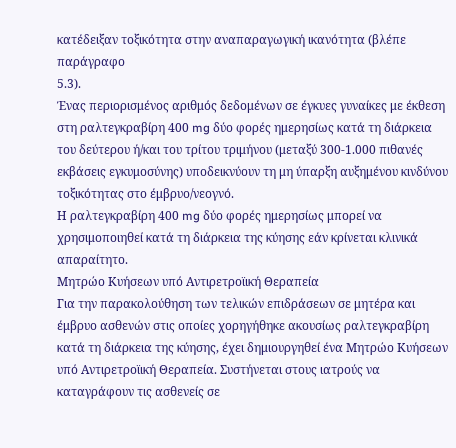κατέδειξαν τοξικότητα στην αναπαραγωγική ικανότητα (βλέπε παράγραφο
5.3).
Ένας περιορισμένος αριθμός δεδομένων σε έγκυες γυναίκες με έκθεση στη ραλτεγκραβίρη 400 mg δύο φορές ημερησίως κατά τη διάρκεια του δεύτερου ή/και του τρίτου τριμήνου (μεταξύ 300-1.000 πιθανές εκβάσεις εγκυμοσύνης) υποδεικνύουν τη μη ύπαρξη αυξημένου κινδύνου τοξικότητας στο έμβρυο/νεογνό.
Η ραλτεγκραβίρη 400 mg δύο φορές ημερησίως μπορεί να χρησιμοποιηθεί κατά τη διάρκεια της κύησης εάν κρίνεται κλινικά απαραίτητο.
Μητρώο Κυήσεων υπό Αντιρετροϊική Θεραπεία
Για την παρακολούθηση των τελικών επιδράσεων σε μητέρα και έμβρυο ασθενών στις οποίες χορηγήθηκε ακουσίως ραλτεγκραβίρη κατά τη διάρκεια της κύησης, έχει δημιουργηθεί ένα Μητρώο Κυήσεων υπό Αντιρετροϊική Θεραπεία. Συστήνεται στους ιατρούς να καταγράφουν τις ασθενείς σε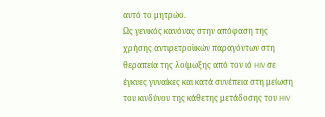αυτό το μητρώο.
Ως γενικός κανόνας στην απόφαση της χρήσης αντιρετροϊικών παραγόντων στη θεραπεία της λοίμωξης από τον ιό HIV σε έγκυες γυναίκες και κατά συνέπεια στη μείωση του κινδύνου της κάθετης μετάδοσης του HIV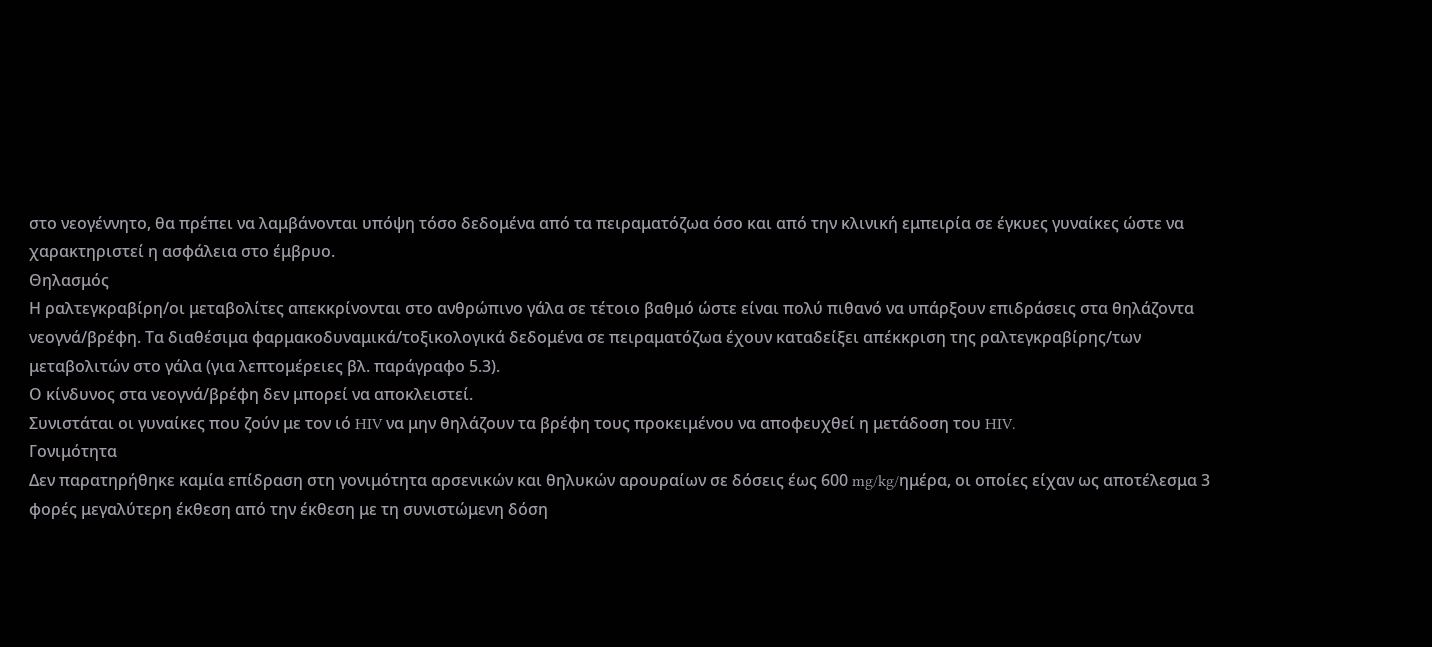στο νεογέννητο, θα πρέπει να λαμβάνονται υπόψη τόσο δεδομένα από τα πειραματόζωα όσο και από την κλινική εμπειρία σε έγκυες γυναίκες ώστε να χαρακτηριστεί η ασφάλεια στο έμβρυο.
Θηλασμός
Η ραλτεγκραβίρη/οι μεταβολίτες απεκκρίνονται στο ανθρώπινο γάλα σε τέτοιο βαθμό ώστε είναι πολύ πιθανό να υπάρξουν επιδράσεις στα θηλάζοντα νεογνά/βρέφη. Τα διαθέσιμα φαρμακοδυναμικά/τοξικολογικά δεδομένα σε πειραματόζωα έχουν καταδείξει απέκκριση της ραλτεγκραβίρης/των μεταβολιτών στο γάλα (για λεπτομέρειες βλ. παράγραφο 5.3).
Ο κίνδυνος στα νεογνά/βρέφη δεν μπορεί να αποκλειστεί.
Συνιστάται οι γυναίκες που ζούν με τον ιό HIV να μην θηλάζουν τα βρέφη τους προκειμένου να αποφευχθεί η μετάδοση του HIV.
Γονιμότητα
Δεν παρατηρήθηκε καμία επίδραση στη γονιμότητα αρσενικών και θηλυκών αρουραίων σε δόσεις έως 600 mg/kg/ημέρα, οι οποίες είχαν ως αποτέλεσμα 3 φορές μεγαλύτερη έκθεση από την έκθεση με τη συνιστώμενη δόση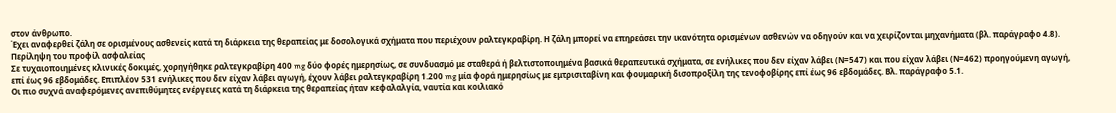στον άνθρωπο.
Έχει αναφερθεί ζάλη σε ορισμένους ασθενείς κατά τη διάρκεια της θεραπείας με δοσολογικά σχήματα που περιέχουν ραλτεγκραβίρη. Η ζάλη μπορεί να επηρεάσει την ικανότητα ορισμένων ασθενών να οδηγούν και να χειρίζονται μηχανήματα (βλ. παράγραφο 4.8).
Περίληψη του προφίλ ασφαλείας
Σε τυχαιοποιημένες κλινικές δοκιμές, χορηγήθηκε ραλτεγκραβίρη 400 mg δύο φορές ημερησίως, σε συνδυασμό με σταθερά ή βελτιστοποιημένα βασικά θεραπευτικά σχήματα, σε ενήλικες που δεν είχαν λάβει (Ν=547) και που είχαν λάβει (Ν=462) προηγούμενη αγωγή, επί έως 96 εβδομάδες. Επιπλέον 531 ενήλικες που δεν είχαν λάβει αγωγή, έχουν λάβει ραλτεγκραβίρη 1.200 mg μία φορά ημερησίως με εμτρισιταβίνη και φουμαρική δισοπροξίλη της τενοφοβίρης επί έως 96 εβδομάδες. Βλ. παράγραφο 5.1.
Οι πιο συχνά αναφερόμενες ανεπιθύμητες ενέργειες κατά τη διάρκεια της θεραπείας ήταν κεφαλαλγία, ναυτία και κοιλιακό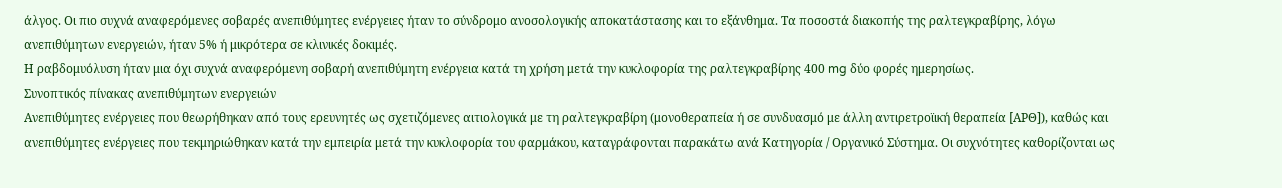άλγος. Οι πιο συχνά αναφερόμενες σοβαρές ανεπιθύμητες ενέργειες ήταν το σύνδρομο ανοσολογικής αποκατάστασης και το εξάνθημα. Τα ποσοστά διακοπής της ραλτεγκραβίρης, λόγω ανεπιθύμητων ενεργειών, ήταν 5% ή μικρότερα σε κλινικές δοκιμές.
Η ραβδομυόλυση ήταν μια όχι συχνά αναφερόμενη σοβαρή ανεπιθύμητη ενέργεια κατά τη χρήση μετά την κυκλοφορία της ραλτεγκραβίρης 400 mg δύο φορές ημερησίως.
Συνοπτικός πίνακας ανεπιθύμητων ενεργειών
Ανεπιθύμητες ενέργειες που θεωρήθηκαν από τους ερευνητές ως σχετιζόμενες αιτιολογικά με τη ραλτεγκραβίρη (μονοθεραπεία ή σε συνδυασμό με άλλη αντιρετροϊική θεραπεία [ΑΡΘ]), καθώς και ανεπιθύμητες ενέργειες που τεκμηριώθηκαν κατά την εμπειρία μετά την κυκλοφορία του φαρμάκου, καταγράφονται παρακάτω ανά Κατηγορία / Οργανικό Σύστημα. Οι συχνότητες καθορίζονται ως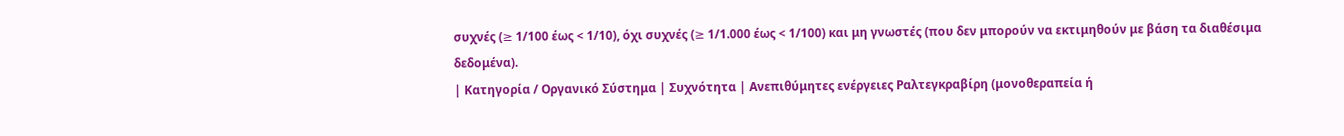συχνές (≥ 1/100 έως < 1/10), όχι συχνές (≥ 1/1.000 έως < 1/100) και μη γνωστές (που δεν μπορούν να εκτιμηθούν με βάση τα διαθέσιμα δεδομένα).
| Κατηγορία / Οργανικό Σύστημα | Συχνότητα | Ανεπιθύμητες ενέργειες Ραλτεγκραβίρη (μονοθεραπεία ή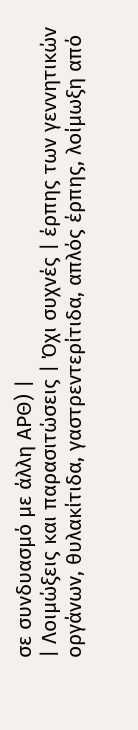σε συνδυασμό με άλλη AΡΘ) |
| Λοιμώξεις και παρασιτώσεις | Όχι συχνές | έρπης των γεννητικών οργάνων, θυλακίτιδα, γαστρεντερίτιδα, απλός έρπης, λοίμωξη από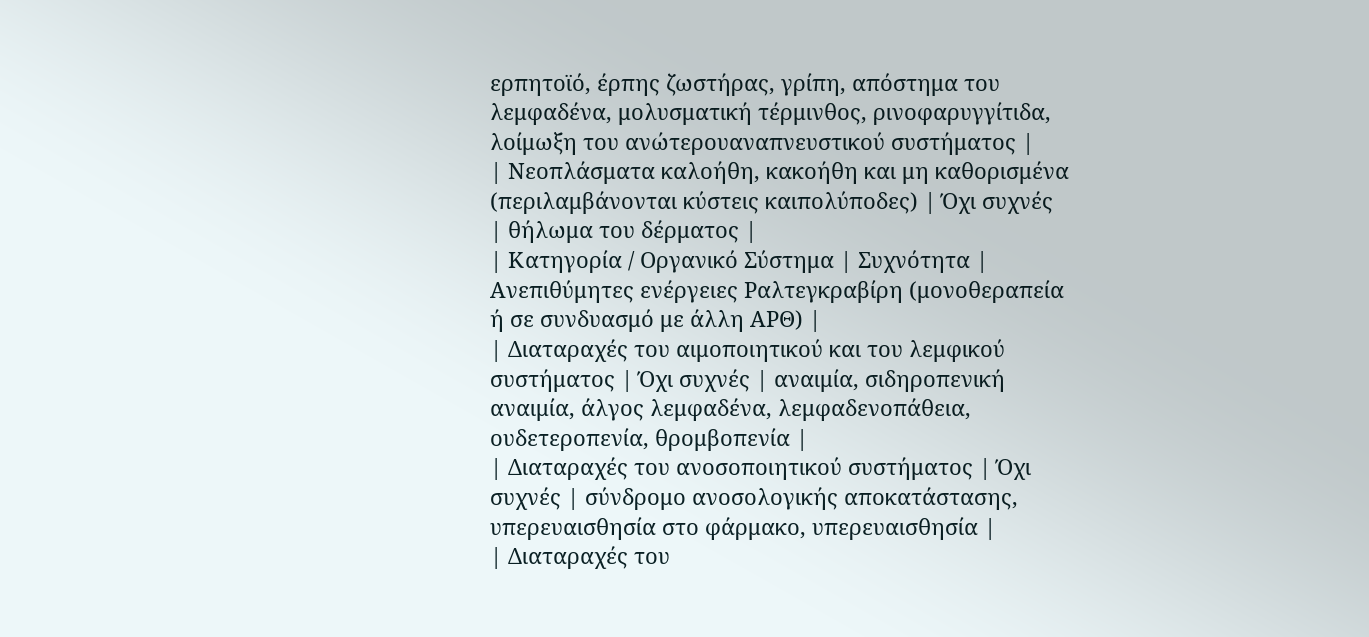ερπητοϊό, έρπης ζωστήρας, γρίπη, απόστημα του λεμφαδένα, μολυσματική τέρμινθος, ρινοφαρυγγίτιδα, λοίμωξη του ανώτερουαναπνευστικού συστήματος |
| Νεοπλάσματα καλοήθη, κακοήθη και μη καθορισμένα (περιλαμβάνονται κύστεις καιπολύποδες) | Όχι συχνές | θήλωμα του δέρματος |
| Κατηγορία / Οργανικό Σύστημα | Συχνότητα | Ανεπιθύμητες ενέργειες Ραλτεγκραβίρη (μονοθεραπεία ή σε συνδυασμό με άλλη AΡΘ) |
| Διαταραχές του αιμοποιητικού και του λεμφικού συστήματος | Όχι συχνές | αναιμία, σιδηροπενική αναιμία, άλγος λεμφαδένα, λεμφαδενοπάθεια, ουδετεροπενία, θρομβοπενία |
| Διαταραχές του ανοσοποιητικού συστήματος | Όχι συχνές | σύνδρομο ανοσολογικής αποκατάστασης, υπερευαισθησία στο φάρμακο, υπερευαισθησία |
| Διαταραχές του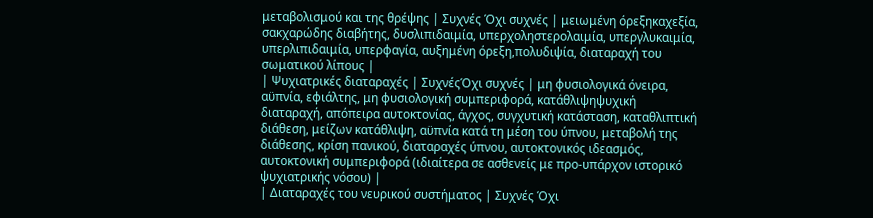μεταβολισμού και της θρέψης | Συχνές Όχι συχνές | μειωμένη όρεξηκαχεξία, σακχαρώδης διαβήτης, δυσλιπιδαιμία, υπερχοληστερολαιμία, υπεργλυκαιμία, υπερλιπιδαιμία, υπερφαγία, αυξημένη όρεξη,πολυδιψία, διαταραχή του σωματικού λίπους |
| Ψυχιατρικές διαταραχές | ΣυχνέςΌχι συχνές | μη φυσιολογικά όνειρα, αϋπνία, εφιάλτης, μη φυσιολογική συμπεριφορά, κατάθλιψηψυχική διαταραχή, απόπειρα αυτοκτονίας, άγχος, συγχυτική κατάσταση, καταθλιπτική διάθεση, μείζων κατάθλιψη, αϋπνία κατά τη μέση του ύπνου, μεταβολή της διάθεσης, κρίση πανικού, διαταραχές ύπνου, αυτοκτονικός ιδεασμός, αυτοκτονική συμπεριφορά (ιδιαίτερα σε ασθενείς με προ-υπάρχον ιστορικό ψυχιατρικής νόσου) |
| Διαταραχές του νευρικού συστήματος | Συχνές Όχι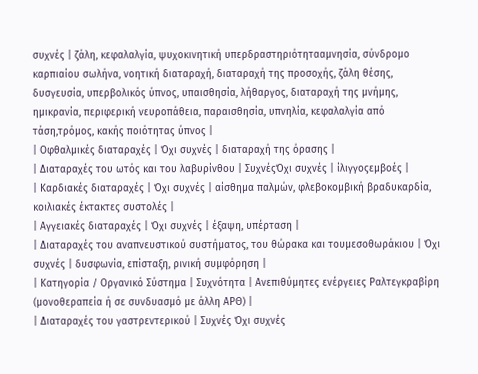συχνές | ζάλη, κεφαλαλγία, ψυχοκινητική υπερδραστηριότητααμνησία, σύνδρομο καρπιαίου σωλήνα, νοητική διαταραχή, διαταραχή της προσοχής, ζάλη θέσης, δυσγευσία, υπερβολικός ύπνος, υπαισθησία, λήθαργος, διαταραχή της μνήμης, ημικρανία, περιφερική νευροπάθεια, παραισθησία, υπνηλία, κεφαλαλγία από τάση,τρόμος, κακής ποιότητας ύπνος |
| Οφθαλμικές διαταραχές | Όχι συχνές | διαταραχή της όρασης |
| Διαταραχές του ωτός και του λαβυρίνθου | ΣυχνέςΌχι συχνές | ίλιγγοςεμβοές |
| Καρδιακές διαταραχές | Όχι συχνές | αίσθημα παλμών, φλεβοκομβική βραδυκαρδία, κοιλιακές έκτακτες συστολές |
| Αγγειακές διαταραχές | Όχι συχνές | έξαψη, υπέρταση |
| Διαταραχές του αναπνευστικού συστήματος, του θώρακα και τουμεσοθωράκιου | Όχι συχνές | δυσφωνία, επίσταξη, ρινική συμφόρηση |
| Κατηγορία / Οργανικό Σύστημα | Συχνότητα | Ανεπιθύμητες ενέργειες Ραλτεγκραβίρη (μονοθεραπεία ή σε συνδυασμό με άλλη AΡΘ) |
| Διαταραχές του γαστρεντερικού | Συχνές Όχι συχνές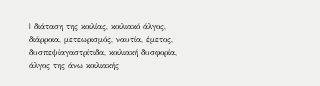| διάταση της κοιλίας, κοιλιακό άλγος, διάρροια, μετεωρισμός, ναυτία, έμετος, δυσπεψίαγαστρίτιδα, κοιλιακή δυσφορία, άλγος της άνω κοιλιακής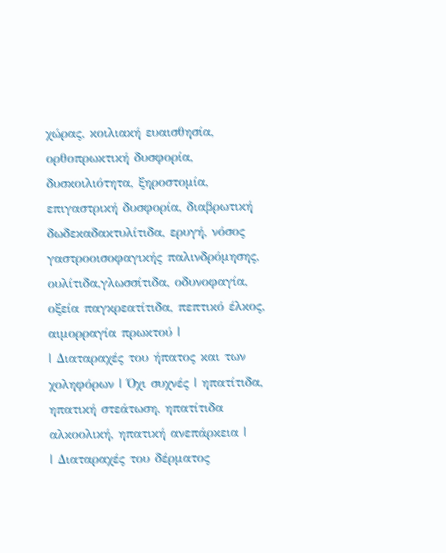χώρας, κοιλιακή ευαισθησία, ορθοπρωκτική δυσφορία, δυσκοιλιότητα, ξηροστομία, επιγαστρική δυσφορία, διαβρωτική δωδεκαδακτυλίτιδα, ερυγή, νόσος γαστροοισοφαγικής παλινδρόμησης, ουλίτιδα,γλωσσίτιδα, οδυνοφαγία, οξεία παγκρεατίτιδα, πεπτικό έλκος, αιμορραγία πρωκτού |
| Διαταραχές του ήπατος και των χοληφόρων | Όχι συχνές | ηπατίτιδα, ηπατική στεάτωση, ηπατίτιδα αλκοολική, ηπατική ανεπάρκεια |
| Διαταραχές του δέρματος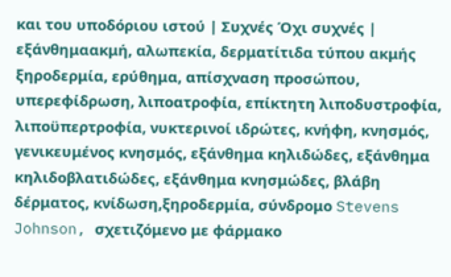και του υποδόριου ιστού | Συχνές Όχι συχνές | εξάνθημαακμή, αλωπεκία, δερματίτιδα τύπου ακμής ξηροδερμία, ερύθημα, απίσχναση προσώπου, υπερεφίδρωση, λιποατροφία, επίκτητη λιποδυστροφία, λιποϋπερτροφία, νυκτερινοί ιδρώτες, κνήφη, κνησμός, γενικευμένος κνησμός, εξάνθημα κηλιδώδες, εξάνθημα κηλιδοβλατιδώδες, εξάνθημα κνησμώδες, βλάβη δέρματος, κνίδωση,ξηροδερμία, σύνδρομο Stevens Johnson, σχετιζόμενο με φάρμακο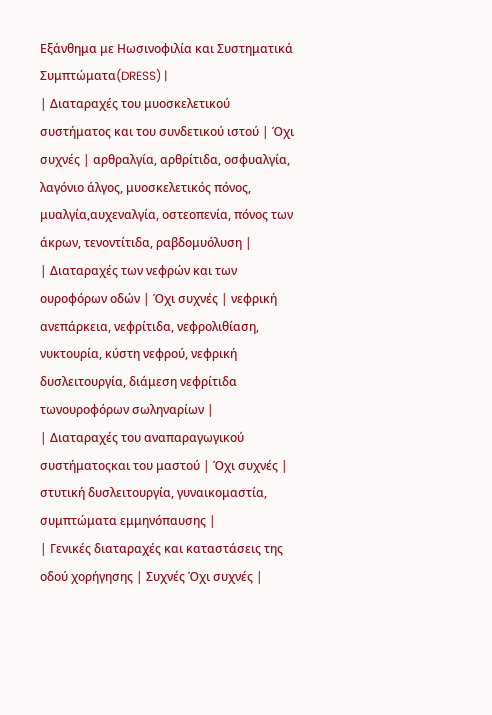Εξάνθημα με Ηωσινοφιλία και Συστηματικά Συμπτώματα(DRESS) |
| Διαταραχές του μυοσκελετικού συστήματος και του συνδετικού ιστού | Όχι συχνές | αρθραλγία, αρθρίτιδα, οσφυαλγία, λαγόνιο άλγος, μυοσκελετικός πόνος, μυαλγία,αυχεναλγία, οστεοπενία, πόνος των άκρων, τενοντίτιδα, ραβδομυόλυση |
| Διαταραχές των νεφρών και των ουροφόρων οδών | Όχι συχνές | νεφρική ανεπάρκεια, νεφρίτιδα, νεφρολιθίαση, νυκτουρία, κύστη νεφρού, νεφρική δυσλειτουργία, διάμεση νεφρίτιδα τωνουροφόρων σωληναρίων |
| Διαταραχές του αναπαραγωγικού συστήματοςκαι του μαστού | Όχι συχνές | στυτική δυσλειτουργία, γυναικομαστία, συμπτώματα εμμηνόπαυσης |
| Γενικές διαταραχές και καταστάσεις της οδού χορήγησης | Συχνές Όχι συχνές |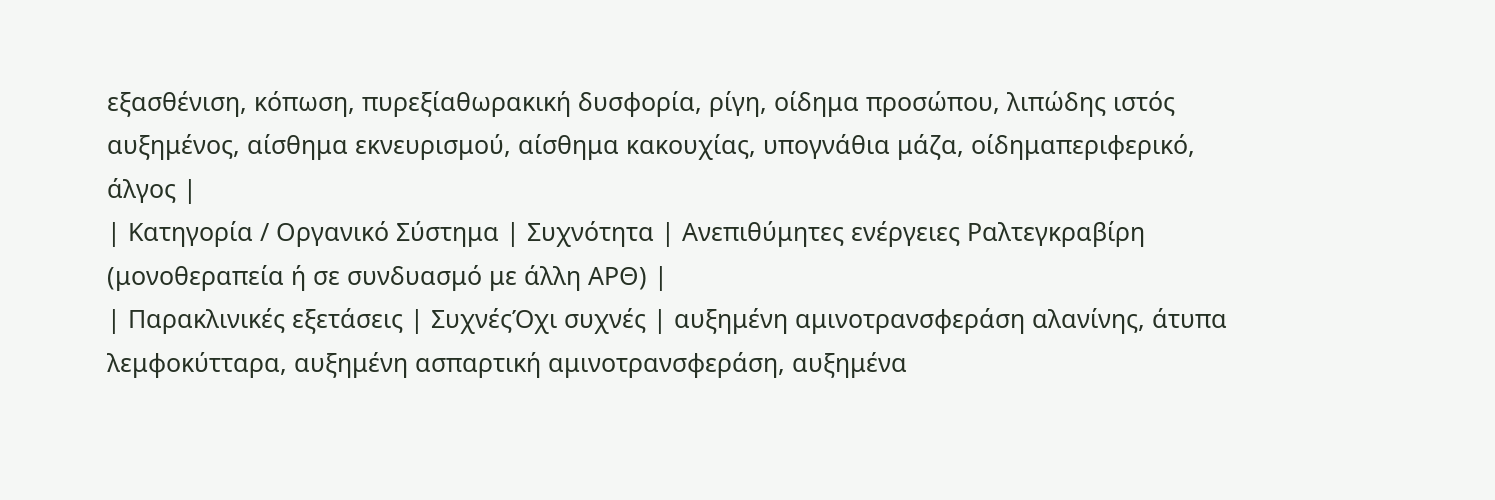εξασθένιση, κόπωση, πυρεξίαθωρακική δυσφορία, ρίγη, οίδημα προσώπου, λιπώδης ιστός αυξημένος, αίσθημα εκνευρισμού, αίσθημα κακουχίας, υπογνάθια μάζα, οίδημαπεριφερικό, άλγος |
| Κατηγορία / Οργανικό Σύστημα | Συχνότητα | Ανεπιθύμητες ενέργειες Ραλτεγκραβίρη (μονοθεραπεία ή σε συνδυασμό με άλλη AΡΘ) |
| Παρακλινικές εξετάσεις | ΣυχνέςΌχι συχνές | αυξημένη αμινοτρανσφεράση αλανίνης, άτυπα λεμφοκύτταρα, αυξημένη ασπαρτική αμινοτρανσφεράση, αυξημένα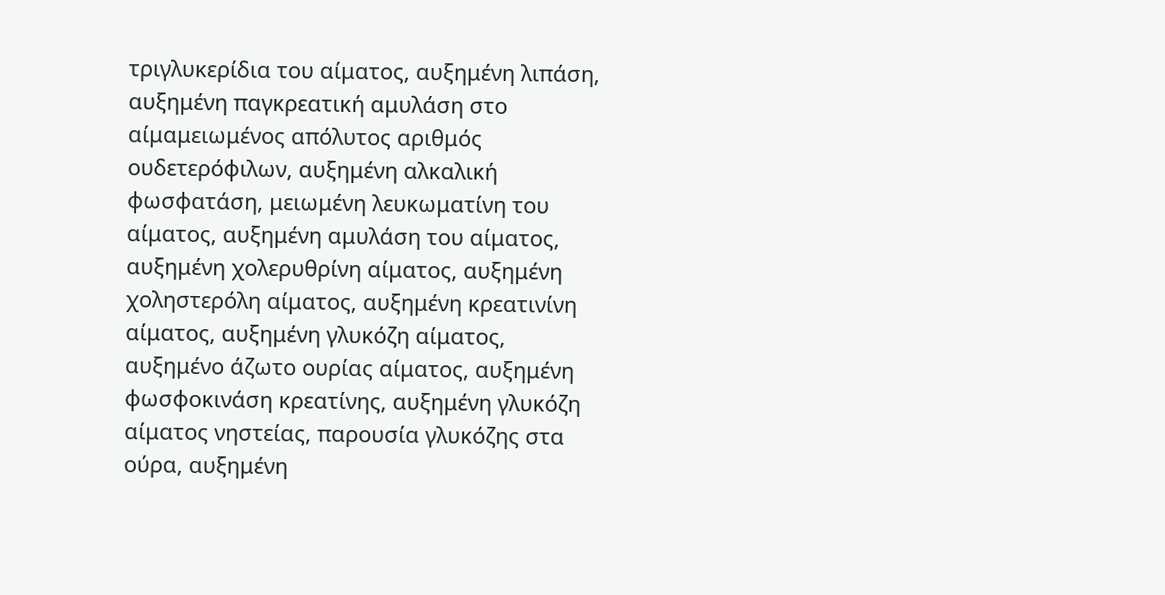τριγλυκερίδια του αίματος, αυξημένη λιπάση, αυξημένη παγκρεατική αμυλάση στο αίμαμειωμένος απόλυτος αριθμός ουδετερόφιλων, αυξημένη αλκαλική φωσφατάση, μειωμένη λευκωματίνη του αίματος, αυξημένη αμυλάση του αίματος, αυξημένη χολερυθρίνη αίματος, αυξημένη χοληστερόλη αίματος, αυξημένη κρεατινίνη αίματος, αυξημένη γλυκόζη αίματος, αυξημένο άζωτο ουρίας αίματος, αυξημένη φωσφοκινάση κρεατίνης, αυξημένη γλυκόζη αίματος νηστείας, παρουσία γλυκόζης στα ούρα, αυξημένη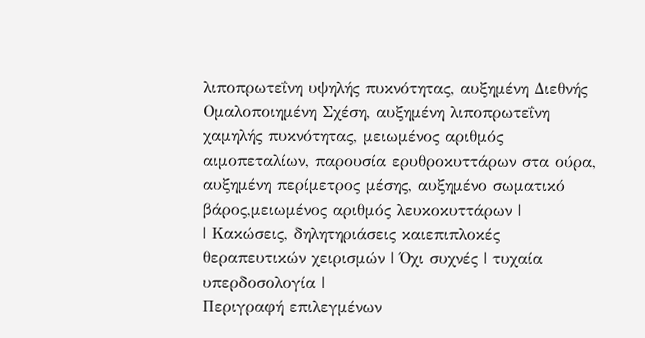λιποπρωτεΐνη υψηλής πυκνότητας, αυξημένη Διεθνής Ομαλοποιημένη Σχέση, αυξημένη λιποπρωτεΐνη χαμηλής πυκνότητας, μειωμένος αριθμός αιμοπεταλίων, παρουσία ερυθροκυττάρων στα ούρα, αυξημένη περίμετρος μέσης, αυξημένο σωματικό βάρος,μειωμένος αριθμός λευκοκυττάρων |
| Κακώσεις, δηλητηριάσεις καιεπιπλοκές θεραπευτικών χειρισμών | Όχι συχνές | τυχαία υπερδοσολογία |
Περιγραφή επιλεγμένων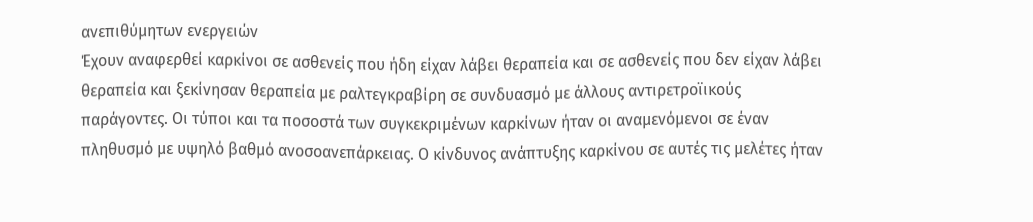ανεπιθύμητων ενεργειών
Έχουν αναφερθεί καρκίνοι σε ασθενείς που ήδη είχαν λάβει θεραπεία και σε ασθενείς που δεν είχαν λάβει θεραπεία και ξεκίνησαν θεραπεία με ραλτεγκραβίρη σε συνδυασμό με άλλους αντιρετροϊικούς παράγοντες. Οι τύποι και τα ποσοστά των συγκεκριμένων καρκίνων ήταν οι αναμενόμενοι σε έναν πληθυσμό με υψηλό βαθμό ανοσοανεπάρκειας. Ο κίνδυνος ανάπτυξης καρκίνου σε αυτές τις μελέτες ήταν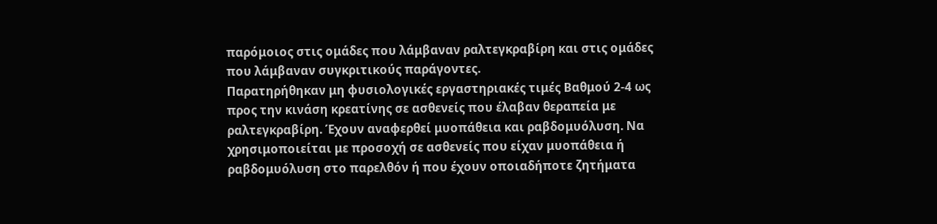παρόμοιος στις ομάδες που λάμβαναν ραλτεγκραβίρη και στις ομάδες που λάμβαναν συγκριτικούς παράγοντες.
Παρατηρήθηκαν μη φυσιολογικές εργαστηριακές τιμές Βαθμού 2-4 ως προς την κινάση κρεατίνης σε ασθενείς που έλαβαν θεραπεία με ραλτεγκραβίρη. Έχουν αναφερθεί μυοπάθεια και ραβδομυόλυση. Να χρησιμοποιείται με προσοχή σε ασθενείς που είχαν μυοπάθεια ή ραβδομυόλυση στο παρελθόν ή που έχουν οποιαδήποτε ζητήματα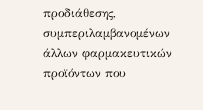προδιάθεσης, συμπεριλαμβανομένων άλλων φαρμακευτικών προϊόντων που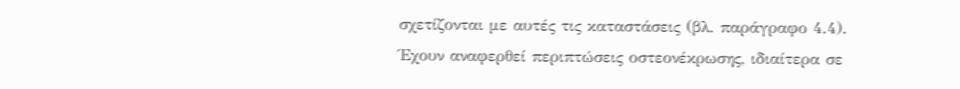σχετίζονται με αυτές τις καταστάσεις (βλ. παράγραφο 4.4).
Έχουν αναφερθεί περιπτώσεις οστεονέκρωσης, ιδιαίτερα σε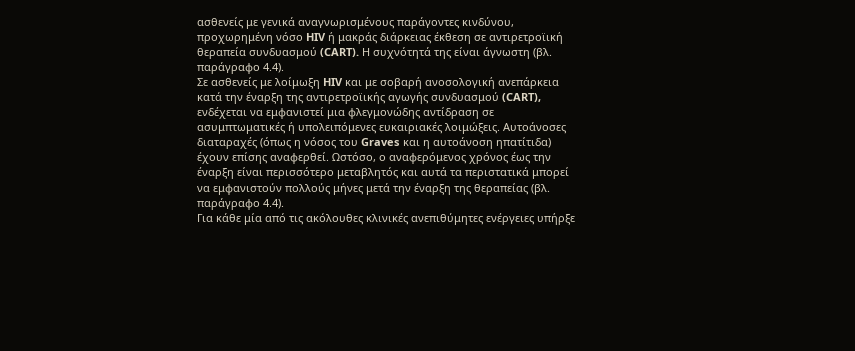ασθενείς με γενικά αναγνωρισμένους παράγοντες κινδύνου, προχωρημένη νόσο HIV ή μακράς διάρκειας έκθεση σε αντιρετροϊική θεραπεία συνδυασμού (CART). Η συχνότητά της είναι άγνωστη (βλ. παράγραφο 4.4).
Σε ασθενείς με λοίμωξη HIV και με σοβαρή ανοσολογική ανεπάρκεια κατά την έναρξη της αντιρετροϊικής αγωγής συνδυασμού (CART), ενδέχεται να εμφανιστεί μια φλεγμονώδης αντίδραση σε ασυμπτωματικές ή υπολειπόμενες ευκαιριακές λοιμώξεις. Αυτοάνοσες διαταραχές (όπως η νόσος του Graves και η αυτοάνοση ηπατίτιδα) έχουν επίσης αναφερθεί. Ωστόσο, ο αναφερόμενος χρόνος έως την έναρξη είναι περισσότερο μεταβλητός και αυτά τα περιστατικά μπορεί να εμφανιστούν πολλούς μήνες μετά την έναρξη της θεραπείας (βλ. παράγραφο 4.4).
Για κάθε μία από τις ακόλουθες κλινικές ανεπιθύμητες ενέργειες υπήρξε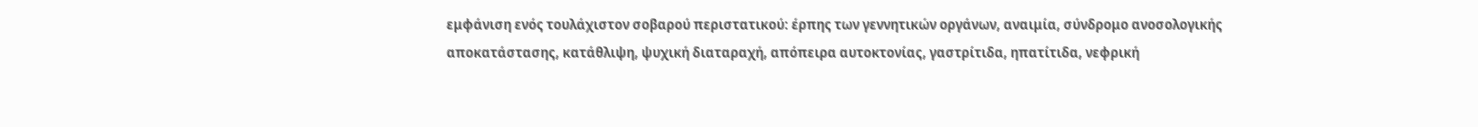εμφάνιση ενός τουλάχιστον σοβαρού περιστατικού: έρπης των γεννητικών οργάνων, αναιμία, σύνδρομο ανοσολογικής
αποκατάστασης, κατάθλιψη, ψυχική διαταραχή, απόπειρα αυτοκτονίας, γαστρίτιδα, ηπατίτιδα, νεφρική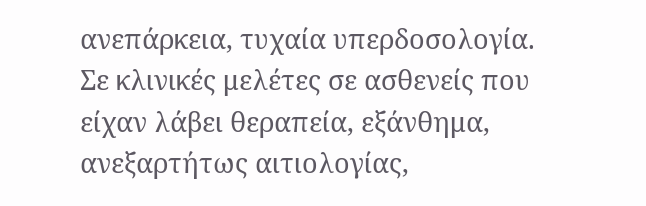ανεπάρκεια, τυχαία υπερδοσολογία.
Σε κλινικές μελέτες σε ασθενείς που είχαν λάβει θεραπεία, εξάνθημα, ανεξαρτήτως αιτιολογίας,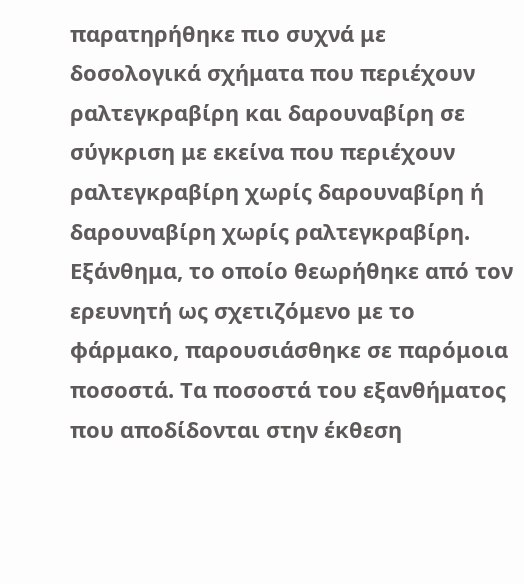παρατηρήθηκε πιο συχνά με δοσολογικά σχήματα που περιέχουν ραλτεγκραβίρη και δαρουναβίρη σε σύγκριση με εκείνα που περιέχουν ραλτεγκραβίρη χωρίς δαρουναβίρη ή δαρουναβίρη χωρίς ραλτεγκραβίρη. Εξάνθημα, το οποίο θεωρήθηκε από τον ερευνητή ως σχετιζόμενο με το φάρμακο, παρουσιάσθηκε σε παρόμοια ποσοστά. Τα ποσοστά του εξανθήματος που αποδίδονται στην έκθεση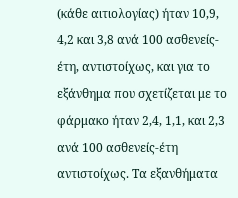(κάθε αιτιολογίας) ήταν 10,9, 4,2 και 3,8 ανά 100 ασθενείς-έτη, αντιστοίχως, και για το εξάνθημα που σχετίζεται με το φάρμακο ήταν 2,4, 1,1, και 2,3 ανά 100 ασθενείς-έτη αντιστοίχως. Τα εξανθήματα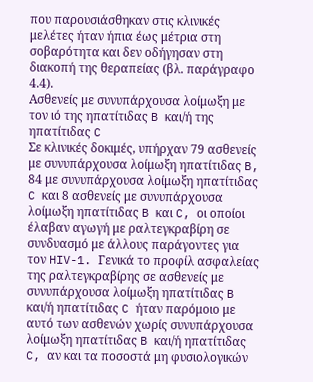που παρουσιάσθηκαν στις κλινικές μελέτες ήταν ήπια έως μέτρια στη σοβαρότητα και δεν οδήγησαν στη διακοπή της θεραπείας (βλ. παράγραφο 4.4).
Ασθενείς με συνυπάρχουσα λοίμωξη με τον ιό της ηπατίτιδας B και/ή της ηπατίτιδας C
Σε κλινικές δοκιμές, υπήρχαν 79 ασθενείς με συνυπάρχουσα λοίμωξη ηπατίτιδας B, 84 με συνυπάρχουσα λοίμωξη ηπατίτιδας C και 8 ασθενείς με συνυπάρχουσα λοίμωξη ηπατίτιδας B και C, οι οποίοι έλαβαν αγωγή με ραλτεγκραβίρη σε συνδυασμό με άλλους παράγοντες για τον HIV-1. Γενικά το προφίλ ασφαλείας της ραλτεγκραβίρης σε ασθενείς με συνυπάρχουσα λοίμωξη ηπατίτιδας B και/ή ηπατίτιδας C ήταν παρόμοιο με αυτό των ασθενών χωρίς συνυπάρχουσα λοίμωξη ηπατίτιδας B και/ή ηπατίτιδας C, αν και τα ποσοστά μη φυσιολογικών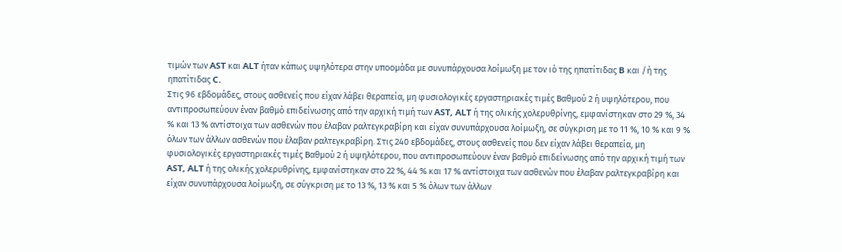τιμών των AST και ALT ήταν κάπως υψηλότερα στην υποομάδα με συνυπάρχουσα λοίμωξη με τον ιό της ηπατίτιδας B και /ή της ηπατίτιδας C.
Στις 96 εβδομάδες, στους ασθενείς που είχαν λάβει θεραπεία, μη φυσιολογικές εργαστηριακές τιμές Βαθμού 2 ή υψηλότερου, που αντιπροσωπεύουν έναν βαθμό επιδείνωσης από την αρχική τιμή των AST, ALT ή της ολικής χολερυθρίνης, εμφανίστηκαν στο 29 %, 34 % και 13 % αντίστοιχα των ασθενών που έλαβαν ραλτεγκραβίρη και είχαν συνυπάρχουσα λοίμωξη, σε σύγκριση με το 11 %, 10 % και 9 % όλων των άλλων ασθενών που έλαβαν ραλτεγκραβίρη. Στις 240 εβδομάδες, στους ασθενείς που δεν είχαν λάβει θεραπεία, μη φυσιολογικές εργαστηριακές τιμές Βαθμού 2 ή υψηλότερου, που αντιπροσωπεύουν έναν βαθμό επιδείνωσης από την αρχική τιμή των AST, ALT ή της ολικής χολερυθρίνης, εμφανίστηκαν στο 22 %, 44 % και 17 % αντίστοιχα των ασθενών που έλαβαν ραλτεγκραβίρη και είχαν συνυπάρχουσα λοίμωξη, σε σύγκριση με το 13 %, 13 % και 5 % όλων των άλλων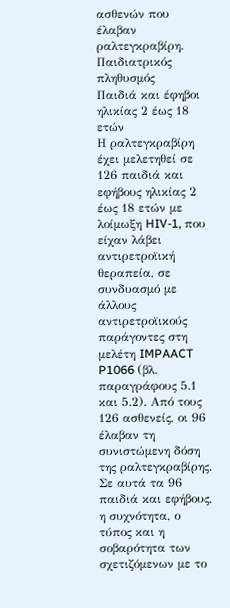ασθενών που έλαβαν ραλτεγκραβίρη.
Παιδιατρικός πληθυσμός
Παιδιά και έφηβοι ηλικίας 2 έως 18 ετών
Η ραλτεγκραβίρη έχει μελετηθεί σε 126 παιδιά και εφήβους ηλικίας 2 έως 18 ετών με λοίμωξη HIV-1, που είχαν λάβει αντιρετροϊική θεραπεία, σε συνδυασμό με άλλους αντιρετροϊικούς παράγοντες στη μελέτη IMPAACT P1066 (βλ. παραγράφους 5.1 και 5.2). Από τους 126 ασθενείς, οι 96 έλαβαν τη συνιστώμενη δόση της ραλτεγκραβίρης.
Σε αυτά τα 96 παιδιά και εφήβους, η συχνότητα, ο τύπος και η σοβαρότητα των σχετιζόμενων με το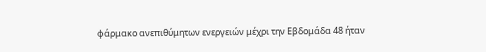φάρμακο ανεπιθύμητων ενεργειών μέχρι την Εβδομάδα 48 ήταν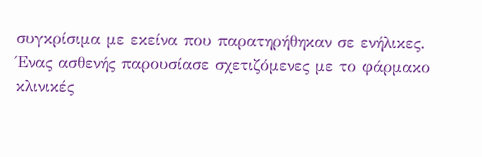συγκρίσιμα με εκείνα που παρατηρήθηκαν σε ενήλικες.
Ένας ασθενής παρουσίασε σχετιζόμενες με το φάρμακο κλινικές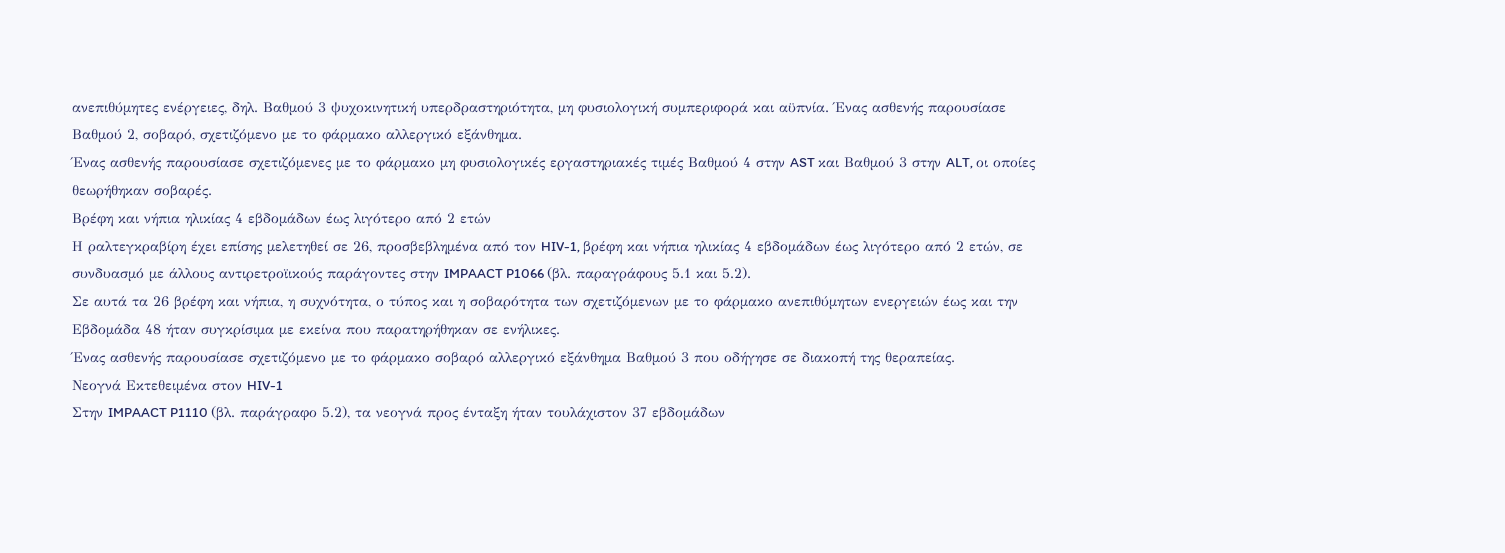ανεπιθύμητες ενέργειες, δηλ. Βαθμού 3 ψυχοκινητική υπερδραστηριότητα, μη φυσιολογική συμπεριφορά και αϋπνία. Ένας ασθενής παρουσίασε Βαθμού 2, σοβαρό, σχετιζόμενο με το φάρμακο αλλεργικό εξάνθημα.
Ένας ασθενής παρουσίασε σχετιζόμενες με το φάρμακο μη φυσιολογικές εργαστηριακές τιμές Βαθμού 4 στην AST και Βαθμού 3 στην ALT, οι οποίες θεωρήθηκαν σοβαρές.
Βρέφη και νήπια ηλικίας 4 εβδομάδων έως λιγότερο από 2 ετών
Η ραλτεγκραβίρη έχει επίσης μελετηθεί σε 26, προσβεβλημένα από τον HIV-1, βρέφη και νήπια ηλικίας 4 εβδομάδων έως λιγότερο από 2 ετών, σε συνδυασμό με άλλους αντιρετροϊικούς παράγοντες στην IMPAACT P1066 (βλ. παραγράφους 5.1 και 5.2).
Σε αυτά τα 26 βρέφη και νήπια, η συχνότητα, ο τύπος και η σοβαρότητα των σχετιζόμενων με το φάρμακο ανεπιθύμητων ενεργειών έως και την Εβδομάδα 48 ήταν συγκρίσιμα με εκείνα που παρατηρήθηκαν σε ενήλικες.
Ένας ασθενής παρουσίασε σχετιζόμενο με το φάρμακο σοβαρό αλλεργικό εξάνθημα Βαθμού 3 που οδήγησε σε διακοπή της θεραπείας.
Νεογνά Εκτεθειμένα στον HIV-1
Στην IMPAACT P1110 (βλ. παράγραφο 5.2), τα νεογνά προς ένταξη ήταν τουλάχιστον 37 εβδομάδων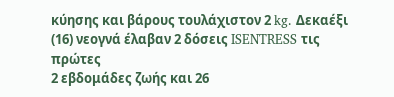κύησης και βάρους τουλάχιστον 2 kg. Δεκαέξι (16) νεογνά έλαβαν 2 δόσεις ISENTRESS τις πρώτες
2 εβδομάδες ζωής και 26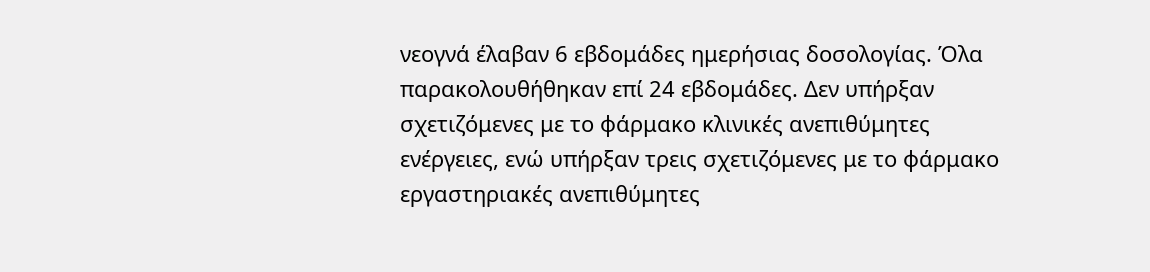νεογνά έλαβαν 6 εβδομάδες ημερήσιας δοσολογίας. Όλα παρακολουθήθηκαν επί 24 εβδομάδες. Δεν υπήρξαν σχετιζόμενες με το φάρμακο κλινικές ανεπιθύμητες ενέργειες, ενώ υπήρξαν τρεις σχετιζόμενες με το φάρμακο εργαστηριακές ανεπιθύμητες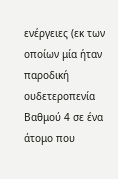ενέργειες (εκ των οποίων μία ήταν παροδική ουδετεροπενία Βαθμού 4 σε ένα άτομο που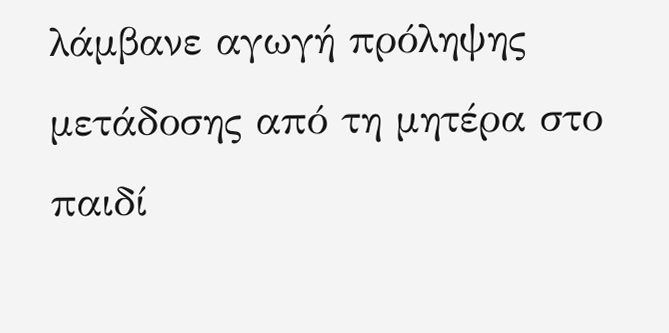λάμβανε αγωγή πρόληψης μετάδοσης από τη μητέρα στο παιδί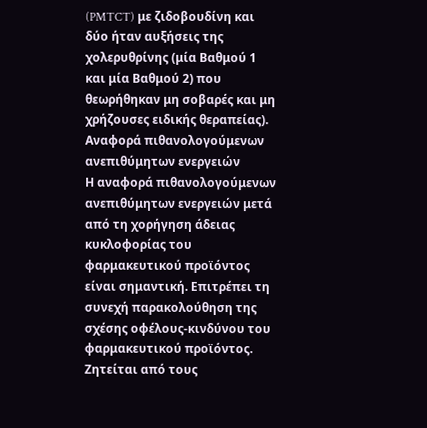(PMTCT) με ζιδοβουδίνη και δύο ήταν αυξήσεις της χολερυθρίνης (μία Βαθμού 1 και μία Βαθμού 2) που θεωρήθηκαν μη σοβαρές και μη χρήζουσες ειδικής θεραπείας).
Αναφορά πιθανολογούμενων ανεπιθύμητων ενεργειών
Η αναφορά πιθανολογούμενων ανεπιθύμητων ενεργειών μετά από τη χορήγηση άδειας κυκλοφορίας του φαρμακευτικού προϊόντος είναι σημαντική. Επιτρέπει τη συνεχή παρακολούθηση της σχέσης οφέλους-κινδύνου του φαρμακευτικού προϊόντος. Ζητείται από τους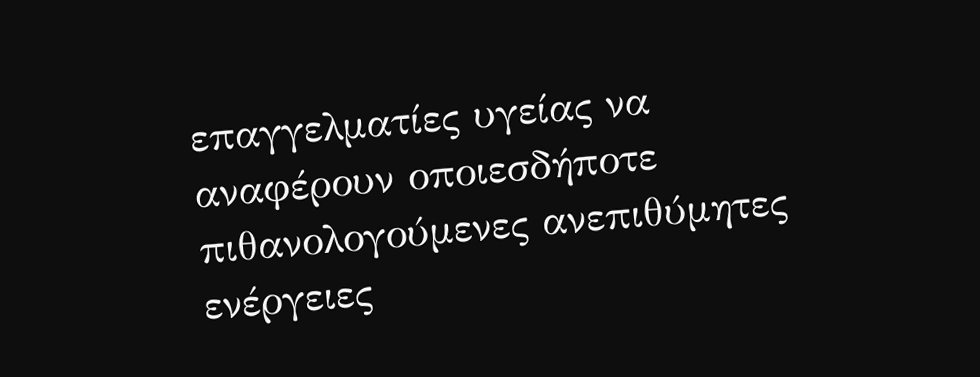επαγγελματίες υγείας να αναφέρουν οποιεσδήποτε πιθανολογούμενες ανεπιθύμητες ενέργειες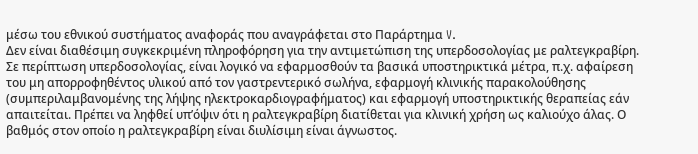μέσω του εθνικού συστήματος αναφοράς που αναγράφεται στο Παράρτημα V.
Δεν είναι διαθέσιμη συγκεκριμένη πληροφόρηση για την αντιμετώπιση της υπερδοσολογίας με ραλτεγκραβίρη.
Σε περίπτωση υπερδοσολογίας, είναι λογικό να εφαρμοσθούν τα βασικά υποστηρικτικά μέτρα, π.χ. αφαίρεση του μη απορροφηθέντος υλικού από τον γαστρεντερικό σωλήνα, εφαρμογή κλινικής παρακολούθησης (συμπεριλαμβανομένης της λήψης ηλεκτροκαρδιογραφήματος) και εφαρμογή υποστηρικτικής θεραπείας εάν απαιτείται. Πρέπει να ληφθεί υπ’όψιν ότι η ραλτεγκραβίρη διατίθεται για κλινική χρήση ως καλιούχο άλας. Ο βαθμός στον οποίο η ραλτεγκραβίρη είναι διυλίσιμη είναι άγνωστος.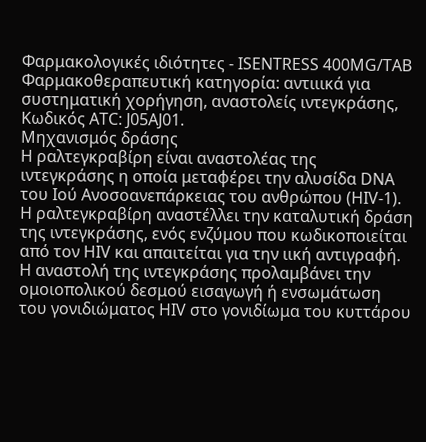Φαρμακολογικές ιδιότητες - ISENTRESS 400MG/TAB
Φαρμακοθεραπευτική κατηγορία: αντιιικά για συστηματική χορήγηση, αναστολείς ιντεγκράσης, Κωδικός ATC: J05AJ01.
Mηχανισμός δράσης
Η ραλτεγκραβίρη είναι αναστολέας της ιντεγκράσης η οποία μεταφέρει την αλυσίδα DNA του Ιού Ανοσοανεπάρκειας του ανθρώπου (HIV-1). Η ραλτεγκραβίρη αναστέλλει την καταλυτική δράση της ιντεγκράσης, ενός ενζύμου που κωδικοποιείται από τον HIV και απαιτείται για την ιική αντιγραφή. Η αναστολή της ιντεγκράσης προλαμβάνει την ομοιοπολικού δεσμού εισαγωγή ή ενσωμάτωση του γονιδιώματος HIV στο γονιδίωμα του κυττάρου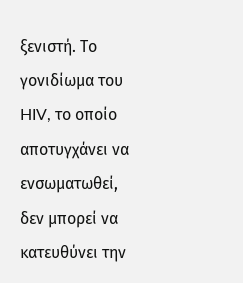ξενιστή. Το γονιδίωμα του HIV, το οποίο αποτυγχάνει να ενσωματωθεί, δεν μπορεί να κατευθύνει την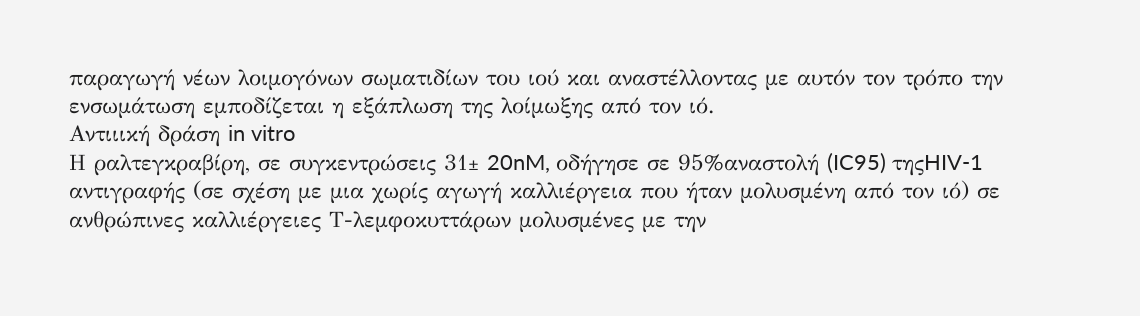παραγωγή νέων λοιμογόνων σωματιδίων του ιού και αναστέλλοντας με αυτόν τον τρόπο την ενσωμάτωση εμποδίζεται η εξάπλωση της λοίμωξης από τον ιό.
Αντιιική δράση in vitro
Η ραλτεγκραβίρη, σε συγκεντρώσεις 31± 20nM, οδήγησε σε 95%αναστολή (IC95) τηςHIV-1 αντιγραφής (σε σχέση με μια χωρίς αγωγή καλλιέργεια που ήταν μολυσμένη από τον ιό) σε ανθρώπινες καλλιέργειες Τ-λεμφοκυττάρων μολυσμένες με την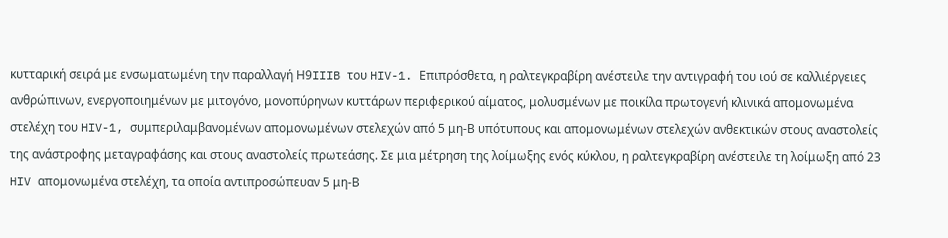κυτταρική σειρά με ενσωματωμένη την παραλλαγή Η9IIIB του HIV-1. Επιπρόσθετα, η ραλτεγκραβίρη ανέστειλε την αντιγραφή του ιού σε καλλιέργειες ανθρώπινων, ενεργοποιημένων με μιτογόνο, μονοπύρηνων κυττάρων περιφερικού αίματος, μολυσμένων με ποικίλα πρωτογενή κλινικά απομονωμένα στελέχη του HIV-1, συμπεριλαμβανομένων απομονωμένων στελεχών από 5 μη-Β υπότυπους και απομονωμένων στελεχών ανθεκτικών στους αναστολείς της ανάστροφης μεταγραφάσης και στους αναστολείς πρωτεάσης. Σε μια μέτρηση της λοίμωξης ενός κύκλου, η ραλτεγκραβίρη ανέστειλε τη λοίμωξη από 23 HIV απομονωμένα στελέχη, τα οποία αντιπροσώπευαν 5 μη-Β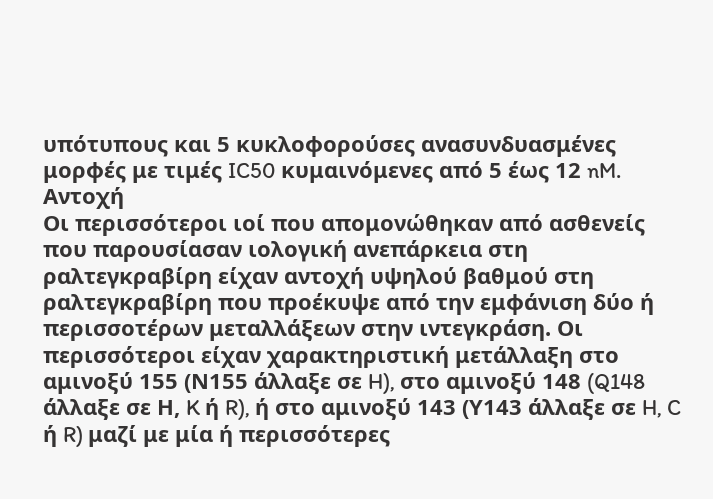υπότυπους και 5 κυκλοφορούσες ανασυνδυασμένες μορφές με τιμές IC50 κυμαινόμενες από 5 έως 12 nM.
Αντοχή
Οι περισσότεροι ιοί που απομονώθηκαν από ασθενείς που παρουσίασαν ιολογική ανεπάρκεια στη ραλτεγκραβίρη είχαν αντοχή υψηλού βαθμού στη ραλτεγκραβίρη που προέκυψε από την εμφάνιση δύο ή περισσοτέρων μεταλλάξεων στην ιντεγκράση. Οι περισσότεροι είχαν χαρακτηριστική μετάλλαξη στο αμινοξύ 155 (Ν155 άλλαξε σε H), στο αμινοξύ 148 (Q148 άλλαξε σε Η, K ή R), ή στο αμινοξύ 143 (Υ143 άλλαξε σε H, C ή R) μαζί με μία ή περισσότερες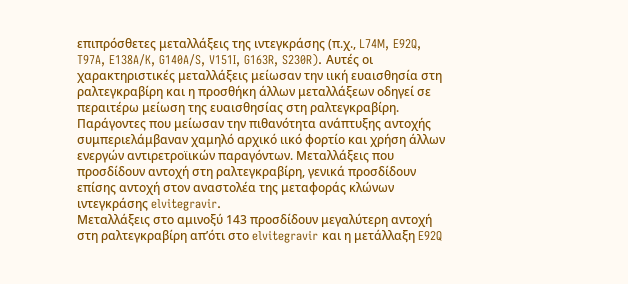επιπρόσθετες μεταλλάξεις της ιντεγκράσης (π.χ., L74M, E92Q, T97A, E138A/K, G140A/S, V151I, G163R, S230R). Αυτές οι χαρακτηριστικές μεταλλάξεις μείωσαν την ιική ευαισθησία στη ραλτεγκραβίρη και η προσθήκη άλλων μεταλλάξεων οδηγεί σε περαιτέρω μείωση της ευαισθησίας στη ραλτεγκραβίρη. Παράγοντες που μείωσαν την πιθανότητα ανάπτυξης αντοχής συμπεριελάμβαναν χαμηλό αρχικό ιικό φορτίο και χρήση άλλων ενεργών αντιρετροϊικών παραγόντων. Μεταλλάξεις που προσδίδουν αντοχή στη ραλτεγκραβίρη, γενικά προσδίδουν επίσης αντοχή στον αναστολέα της μεταφοράς κλώνων ιντεγκράσης elvitegravir.
Μεταλλάξεις στο αμινοξύ 143 προσδίδουν μεγαλύτερη αντοχή στη ραλτεγκραβίρη απ’ότι στο elvitegravir και η μετάλλαξη E92Q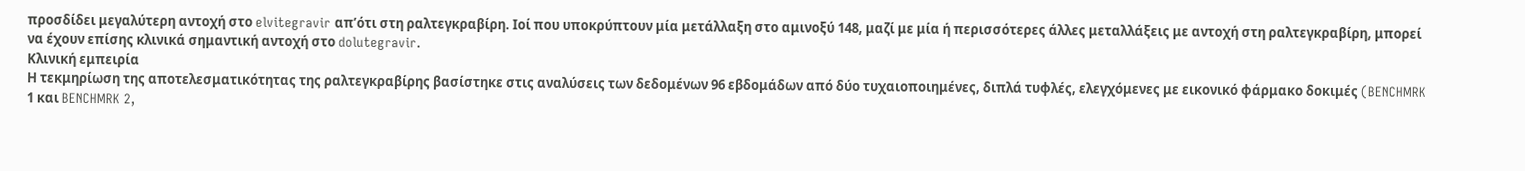προσδίδει μεγαλύτερη αντοχή στο elvitegravir απ’ότι στη ραλτεγκραβίρη. Ιοί που υποκρύπτουν μία μετάλλαξη στο αμινοξύ 148, μαζί με μία ή περισσότερες άλλες μεταλλάξεις με αντοχή στη ραλτεγκραβίρη, μπορεί να έχουν επίσης κλινικά σημαντική αντοχή στο dolutegravir.
Κλινική εμπειρία
Η τεκμηρίωση της αποτελεσματικότητας της ραλτεγκραβίρης βασίστηκε στις αναλύσεις των δεδομένων 96 εβδομάδων από δύο τυχαιοποιημένες, διπλά τυφλές, ελεγχόμενες με εικονικό φάρμακο δοκιμές (BENCHMRK 1 και BENCHMRK 2,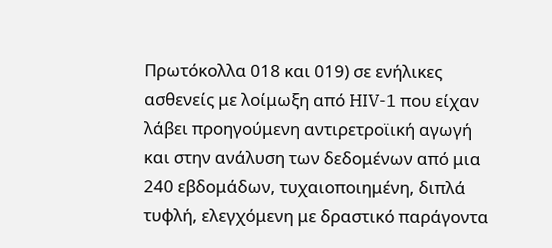Πρωτόκολλα 018 και 019) σε ενήλικες ασθενείς με λοίμωξη από HIV-1 που είχαν λάβει προηγούμενη αντιρετροϊική αγωγή και στην ανάλυση των δεδομένων από μια 240 εβδομάδων, τυχαιοποιημένη, διπλά τυφλή, ελεγχόμενη με δραστικό παράγοντα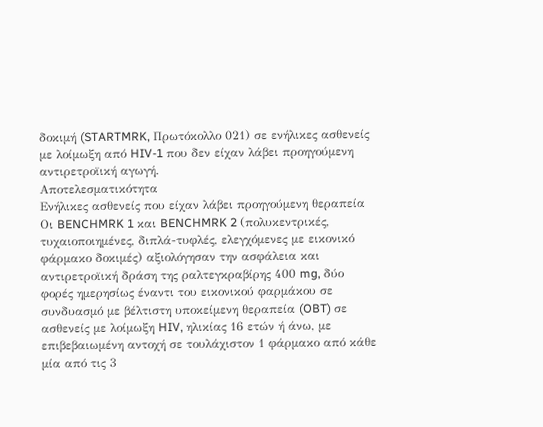δοκιμή (STARTMRK, Πρωτόκολλο 021) σε ενήλικες ασθενείς με λοίμωξη από HIV-1 που δεν είχαν λάβει προηγούμενη αντιρετροϊική αγωγή.
Αποτελεσματικότητα
Ενήλικες ασθενείς που είχαν λάβει προηγούμενη θεραπεία
Οι BENCHMRK 1 και BENCHMRK 2 (πολυκεντρικές, τυχαιοποιημένες, διπλά-τυφλές, ελεγχόμενες με εικονικό φάρμακο δοκιμές) αξιολόγησαν την ασφάλεια και αντιρετροϊική δράση της ραλτεγκραβίρης 400 mg, δύο φορές ημερησίως έναντι του εικονικού φαρμάκου σε συνδυασμό με βέλτιστη υποκείμενη θεραπεία (OBT) σε ασθενείς με λοίμωξη HIV, ηλικίας 16 ετών ή άνω, με επιβεβαιωμένη αντοχή σε τουλάχιστον 1 φάρμακο από κάθε μία από τις 3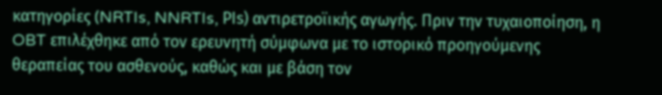κατηγορίες (NRTIs, NNRTIs, PΙs) αντιρετροϊικής αγωγής. Πριν την τυχαιοποίηση, η OBT επιλέχθηκε από τον ερευνητή σύμφωνα με το ιστορικό προηγούμενης θεραπείας του ασθενούς, καθώς και με βάση τον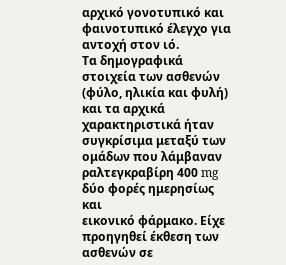αρχικό γονοτυπικό και φαινοτυπικό έλεγχο για αντοχή στον ιό.
Τα δημογραφικά στοιχεία των ασθενών (φύλο, ηλικία και φυλή) και τα αρχικά χαρακτηριστικά ήταν συγκρίσιμα μεταξύ των ομάδων που λάμβαναν ραλτεγκραβίρη 400 mg δύο φορές ημερησίως και
εικονικό φάρμακο. Είχε προηγηθεί έκθεση των ασθενών σε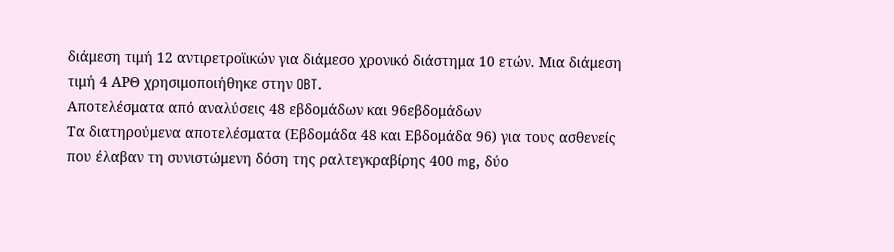διάμεση τιμή 12 αντιρετροϊικών για διάμεσο χρονικό διάστημα 10 ετών. Μια διάμεση τιμή 4 ΑΡΘ χρησιμοποιήθηκε στην OBT.
Αποτελέσματα από αναλύσεις 48 εβδομάδων και 96εβδομάδων
Τα διατηρούμενα αποτελέσματα (Εβδομάδα 48 και Εβδομάδα 96) για τους ασθενείς που έλαβαν τη συνιστώμενη δόση της ραλτεγκραβίρης 400 mg, δύο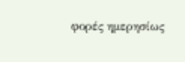φορές ημερησίως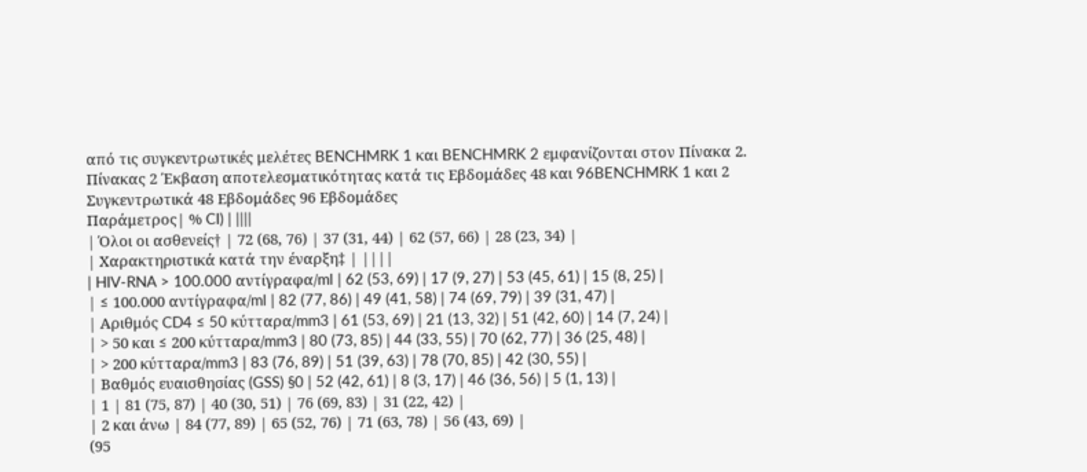από τις συγκεντρωτικές μελέτες BENCHMRK 1 και BENCHMRK 2 εμφανίζονται στον Πίνακα 2.
Πίνακας 2 Έκβαση αποτελεσματικότητας κατά τις Εβδομάδες 48 και 96BENCHMRK 1 και 2 Συγκεντρωτικά 48 Εβδομάδες 96 Εβδομάδες
Παράμετρος| % CI) | ||||
| Όλοι οι ασθενείς† | 72 (68, 76) | 37 (31, 44) | 62 (57, 66) | 28 (23, 34) |
| Χαρακτηριστικά κατά την έναρξη‡ | ||||
| HIV-RNA > 100.000 αντίγραφα/ml | 62 (53, 69) | 17 (9, 27) | 53 (45, 61) | 15 (8, 25) |
| ≤ 100.000 αντίγραφα/ml | 82 (77, 86) | 49 (41, 58) | 74 (69, 79) | 39 (31, 47) |
| Αριθμός CD4 ≤ 50 κύτταρα/mm3 | 61 (53, 69) | 21 (13, 32) | 51 (42, 60) | 14 (7, 24) |
| > 50 και ≤ 200 κύτταρα/mm3 | 80 (73, 85) | 44 (33, 55) | 70 (62, 77) | 36 (25, 48) |
| > 200 κύτταρα/mm3 | 83 (76, 89) | 51 (39, 63) | 78 (70, 85) | 42 (30, 55) |
| Βαθμός ευαισθησίας (GSS) §0 | 52 (42, 61) | 8 (3, 17) | 46 (36, 56) | 5 (1, 13) |
| 1 | 81 (75, 87) | 40 (30, 51) | 76 (69, 83) | 31 (22, 42) |
| 2 και άνω | 84 (77, 89) | 65 (52, 76) | 71 (63, 78) | 56 (43, 69) |
(95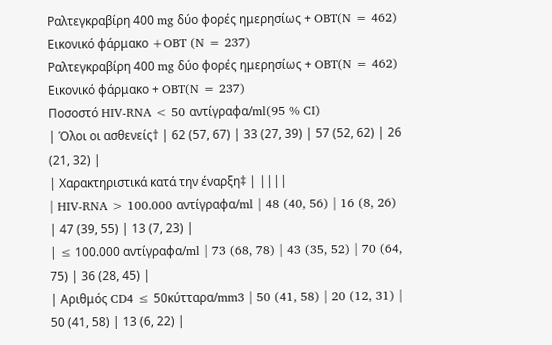Ραλτεγκραβίρη 400 mg δύο φορές ημερησίως + OBT(N = 462)
Εικονικό φάρμακο +OBT (N = 237)
Ραλτεγκραβίρη 400 mg δύο φορές ημερησίως + OBT(N = 462)
Εικονικό φάρμακο + OBT(N = 237)
Ποσοστό HIV-RNA < 50 αντίγραφα/ml(95 % CI)
| Όλοι οι ασθενείς† | 62 (57, 67) | 33 (27, 39) | 57 (52, 62) | 26 (21, 32) |
| Χαρακτηριστικά κατά την έναρξη‡ | ||||
| HIV-RNA > 100.000 αντίγραφα/ml | 48 (40, 56) | 16 (8, 26) | 47 (39, 55) | 13 (7, 23) |
| ≤ 100.000 αντίγραφα/ml | 73 (68, 78) | 43 (35, 52) | 70 (64, 75) | 36 (28, 45) |
| Αριθμός CD4 ≤ 50κύτταρα/mm3 | 50 (41, 58) | 20 (12, 31) | 50 (41, 58) | 13 (6, 22) |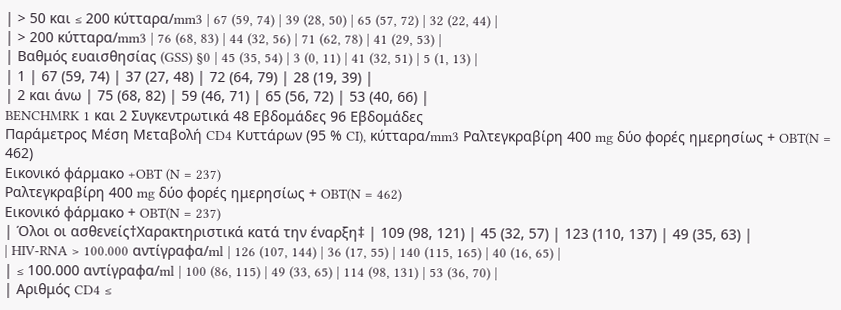| > 50 και ≤ 200 κύτταρα/mm3 | 67 (59, 74) | 39 (28, 50) | 65 (57, 72) | 32 (22, 44) |
| > 200 κύτταρα/mm3 | 76 (68, 83) | 44 (32, 56) | 71 (62, 78) | 41 (29, 53) |
| Βαθμός ευαισθησίας (GSS) §0 | 45 (35, 54) | 3 (0, 11) | 41 (32, 51) | 5 (1, 13) |
| 1 | 67 (59, 74) | 37 (27, 48) | 72 (64, 79) | 28 (19, 39) |
| 2 και άνω | 75 (68, 82) | 59 (46, 71) | 65 (56, 72) | 53 (40, 66) |
BENCHMRK 1 και 2 Συγκεντρωτικά 48 Εβδομάδες 96 Εβδομάδες
Παράμετρος Μέση Μεταβολή CD4 Κυττάρων (95 % CI), κύτταρα/mm3 Ραλτεγκραβίρη 400 mg δύο φορές ημερησίως + OBT(N = 462)
Εικονικό φάρμακο +OBT (N = 237)
Ραλτεγκραβίρη 400 mg δύο φορές ημερησίως + OBT(N = 462)
Εικονικό φάρμακο + OBT(N = 237)
| Όλοι οι ασθενείς†Χαρακτηριστικά κατά την έναρξη‡ | 109 (98, 121) | 45 (32, 57) | 123 (110, 137) | 49 (35, 63) |
| HIV-RNA > 100.000 αντίγραφα/ml | 126 (107, 144) | 36 (17, 55) | 140 (115, 165) | 40 (16, 65) |
| ≤ 100.000 αντίγραφα/ml | 100 (86, 115) | 49 (33, 65) | 114 (98, 131) | 53 (36, 70) |
| Αριθμός CD4 ≤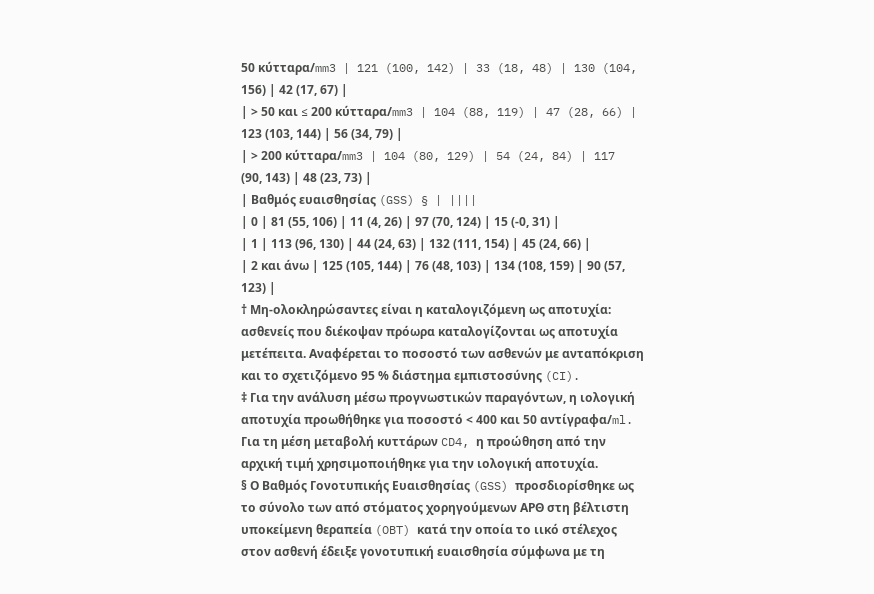50 κύτταρα/mm3 | 121 (100, 142) | 33 (18, 48) | 130 (104, 156) | 42 (17, 67) |
| > 50 και ≤ 200 κύτταρα/mm3 | 104 (88, 119) | 47 (28, 66) | 123 (103, 144) | 56 (34, 79) |
| > 200 κύτταρα/mm3 | 104 (80, 129) | 54 (24, 84) | 117 (90, 143) | 48 (23, 73) |
| Βαθμός ευαισθησίας (GSS) § | ||||
| 0 | 81 (55, 106) | 11 (4, 26) | 97 (70, 124) | 15 (-0, 31) |
| 1 | 113 (96, 130) | 44 (24, 63) | 132 (111, 154) | 45 (24, 66) |
| 2 και άνω | 125 (105, 144) | 76 (48, 103) | 134 (108, 159) | 90 (57, 123) |
† Μη-ολοκληρώσαντες είναι η καταλογιζόμενη ως αποτυχία: ασθενείς που διέκοψαν πρόωρα καταλογίζονται ως αποτυχία μετέπειτα. Αναφέρεται το ποσοστό των ασθενών με ανταπόκριση και το σχετιζόμενο 95 % διάστημα εμπιστοσύνης (CI).
‡ Για την ανάλυση μέσω προγνωστικών παραγόντων, η ιολογική αποτυχία προωθήθηκε για ποσοστό < 400 και 50 αντίγραφα/ml. Για τη μέση μεταβολή κυττάρων CD4, η προώθηση από την αρχική τιμή χρησιμοποιήθηκε για την ιολογική αποτυχία.
§ Ο Βαθμός Γονοτυπικής Ευαισθησίας (GSS) προσδιορίσθηκε ως το σύνολο των από στόματος χορηγούμενων ΑΡΘ στη βέλτιστη υποκείμενη θεραπεία (OBT) κατά την οποία το ιικό στέλεχος στον ασθενή έδειξε γονοτυπική ευαισθησία σύμφωνα με τη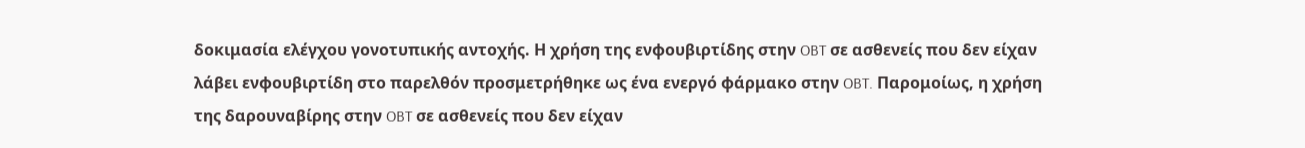δοκιμασία ελέγχου γονοτυπικής αντοχής. Η χρήση της ενφουβιρτίδης στην OBT σε ασθενείς που δεν είχαν λάβει ενφουβιρτίδη στο παρελθόν προσμετρήθηκε ως ένα ενεργό φάρμακο στην OBT. Παρομοίως, η χρήση της δαρουναβίρης στην OBT σε ασθενείς που δεν είχαν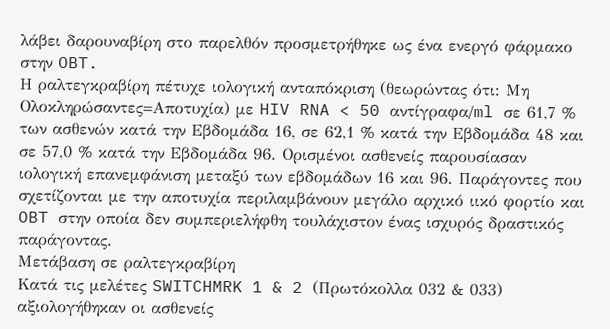λάβει δαρουναβίρη στο παρελθόν προσμετρήθηκε ως ένα ενεργό φάρμακο στην OBT.
Η ραλτεγκραβίρη πέτυχε ιολογική ανταπόκριση (θεωρώντας ότι: Μη Ολοκληρώσαντες=Αποτυχία) με HIV RNA < 50 αντίγραφα/ml σε 61,7 % των ασθενών κατά την Εβδομάδα 16, σε 62,1 % κατά την Εβδομάδα 48 και σε 57,0 % κατά την Εβδομάδα 96. Ορισμένοι ασθενείς παρουσίασαν ιολογική επανεμφάνιση μεταξύ των εβδομάδων 16 και 96. Παράγοντες που σχετίζονται με την αποτυχία περιλαμβάνουν μεγάλο αρχικό ιικό φορτίο και OBT στην οποία δεν συμπεριελήφθη τουλάχιστον ένας ισχυρός δραστικός παράγοντας.
Μετάβαση σε ραλτεγκραβίρη
Κατά τις μελέτες SWITCHMRK 1 & 2 (Πρωτόκολλα 032 & 033) αξιολογήθηκαν οι ασθενείς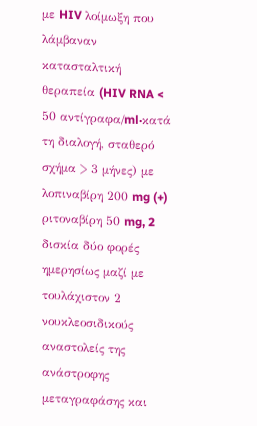με HIV λοίμωξη που λάμβαναν κατασταλτική θεραπεία (HIV RNA < 50 αντίγραφα/ml·κατά τη διαλογή, σταθερό σχήμα > 3 μήνες) με λοπιναβίρη 200 mg (+) ριτοναβίρη 50 mg, 2 δισκία δύο φορές ημερησίως μαζί με τουλάχιστον 2 νουκλεοσιδικούς αναστολείς της ανάστροφης μεταγραφάσης και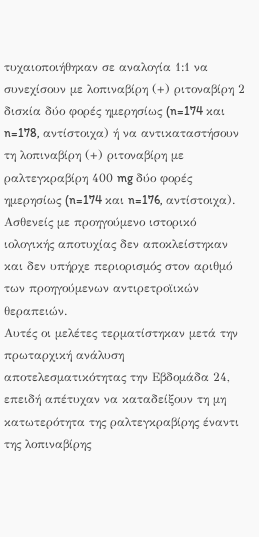τυχαιοποιήθηκαν σε αναλογία 1:1 να συνεχίσουν με λοπιναβίρη (+) ριτοναβίρη 2 δισκία δύο φορές ημερησίως (n=174 και n=178, αντίστοιχα) ή να αντικαταστήσουν τη λοπιναβίρη (+) ριτοναβίρη με ραλτεγκραβίρη 400 mg δύο φορές ημερησίως (n=174 και n=176, αντίστοιχα). Ασθενείς με προηγούμενο ιστορικό ιολογικής αποτυχίας δεν αποκλείστηκαν και δεν υπήρχε περιορισμός στον αριθμό των προηγούμενων αντιρετροϊικών θεραπειών.
Αυτές οι μελέτες τερματίστηκαν μετά την πρωταρχική ανάλυση αποτελεσματικότητας την Εβδομάδα 24, επειδή απέτυχαν να καταδείξουν τη μη κατωτερότητα της ραλτεγκραβίρης έναντι της λοπιναβίρης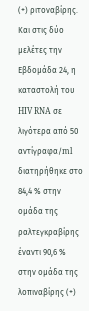(+) ριτοναβίρης. Και στις δύο μελέτες την Εβδομάδα 24, η καταστολή του HIV RNA σε
λιγότερα από 50 αντίγραφα/ml διατηρήθηκε στο 84,4 % στην ομάδα της ραλτεγκραβίρης έναντι 90,6 %
στην ομάδα της λοπιναβίρης (+)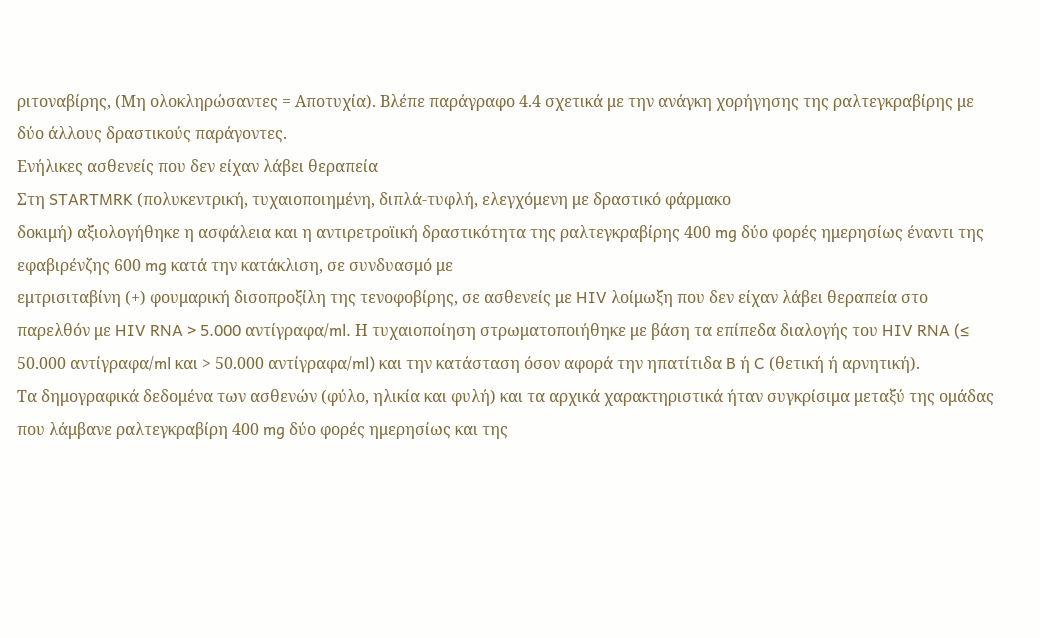ριτοναβίρης, (Μη ολοκληρώσαντες = Αποτυχία). Βλέπε παράγραφο 4.4 σχετικά με την ανάγκη χορήγησης της ραλτεγκραβίρης με δύο άλλους δραστικούς παράγοντες.
Ενήλικες ασθενείς που δεν είχαν λάβει θεραπεία
Στη STARTMRK (πολυκεντρική, τυχαιοποιημένη, διπλά-τυφλή, ελεγχόμενη με δραστικό φάρμακο
δοκιμή) αξιολογήθηκε η ασφάλεια και η αντιρετροϊική δραστικότητα της ραλτεγκραβίρης 400 mg δύο φορές ημερησίως έναντι της εφαβιρένζης 600 mg κατά την κατάκλιση, σε συνδυασμό με
εμτρισιταβίνη (+) φουμαρική δισοπροξίλη της τενοφοβίρης, σε ασθενείς με HIV λοίμωξη που δεν είχαν λάβει θεραπεία στο παρελθόν με HIV RNA > 5.000 αντίγραφα/ml. Η τυχαιοποίηση στρωματοποιήθηκε με βάση τα επίπεδα διαλογής του HIV RNA (≤ 50.000 αντίγραφα/ml και > 50.000 αντίγραφα/ml) και την κατάσταση όσον αφορά την ηπατίτιδα B ή C (θετική ή αρνητική).
Τα δημογραφικά δεδομένα των ασθενών (φύλο, ηλικία και φυλή) και τα αρχικά χαρακτηριστικά ήταν συγκρίσιμα μεταξύ της ομάδας που λάμβανε ραλτεγκραβίρη 400 mg δύο φορές ημερησίως και της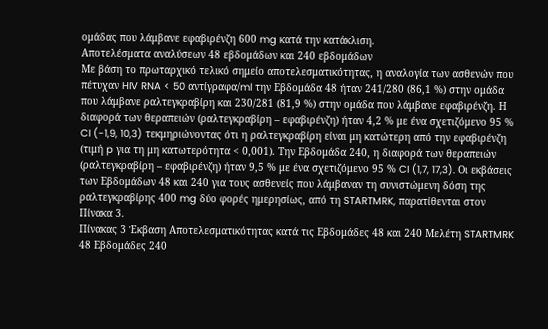ομάδας που λάμβανε εφαβιρένζη 600 mg κατά την κατάκλιση.
Αποτελέσματα αναλύσεων 48 εβδομάδων και 240 εβδομάδων
Με βάση το πρωταρχικό τελικό σημείο αποτελεσματικότητας, η αναλογία των ασθενών που πέτυχαν HIV RNA < 50 αντίγραφα/ml την Εβδομάδα 48 ήταν 241/280 (86,1 %) στην ομάδα που λάμβανε ραλτεγκραβίρη και 230/281 (81,9 %) στην ομάδα που λάμβανε εφαβιρένζη. Η διαφορά των θεραπειών (ραλτεγκραβίρη – εφαβιρένζη) ήταν 4,2 % με ένα σχετιζόμενο 95 % CI (-1,9, 10,3) τεκμηριώνοντας ότι η ραλτεγκραβίρη είναι μη κατώτερη από την εφαβιρένζη (τιμή p για τη μη κατωτερότητα < 0,001). Την Εβδομάδα 240, η διαφορά των θεραπειών (ραλτεγκραβίρη – εφαβιρένζη) ήταν 9,5 % με ένα σχετιζόμενο 95 % CI (1,7, 17,3). Οι εκβάσεις των Εβδομάδων 48 και 240 για τους ασθενείς που λάμβαναν τη συνιστώμενη δόση της ραλτεγκραβίρης 400 mg δύο φορές ημερησίως, από τη STARTMRK, παρατίθενται στον Πίνακα 3.
Πίνακας 3 Έκβαση Αποτελεσματικότητας κατά τις Εβδομάδες 48 και 240 Μελέτη STARTMRK 48 Εβδομάδες 240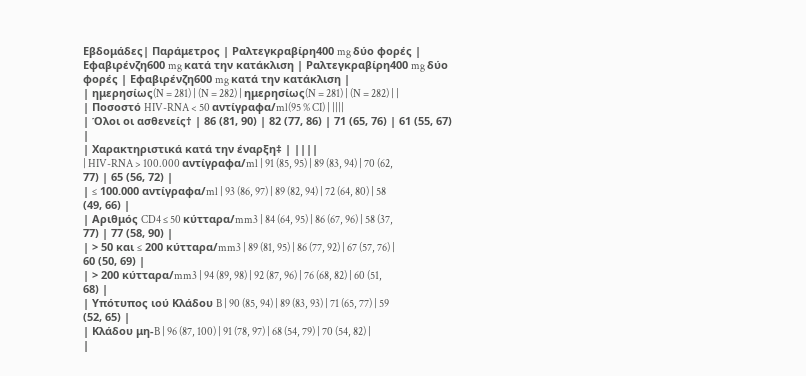Εβδομάδες| Παράμετρος | Ραλτεγκραβίρη400 mg δύο φορές | Εφαβιρένζη600 mg κατά την κατάκλιση | Ραλτεγκραβίρη400 mg δύο φορές | Εφαβιρένζη600 mg κατά την κατάκλιση |
| ημερησίως(N = 281) | (N = 282) | ημερησίως(N = 281) | (N = 282) | |
| Ποσοστό HIV-RNA < 50 αντίγραφα/ml(95 % CI) | ||||
| Όλοι οι ασθενείς† | 86 (81, 90) | 82 (77, 86) | 71 (65, 76) | 61 (55, 67) |
| Χαρακτηριστικά κατά την έναρξη‡ | ||||
| HIV-RNA > 100.000 αντίγραφα/ml | 91 (85, 95) | 89 (83, 94) | 70 (62, 77) | 65 (56, 72) |
| ≤ 100.000 αντίγραφα/ml | 93 (86, 97) | 89 (82, 94) | 72 (64, 80) | 58 (49, 66) |
| Αριθμός CD4 ≤ 50 κύτταρα/mm3 | 84 (64, 95) | 86 (67, 96) | 58 (37, 77) | 77 (58, 90) |
| > 50 και ≤ 200 κύτταρα/mm3 | 89 (81, 95) | 86 (77, 92) | 67 (57, 76) | 60 (50, 69) |
| > 200 κύτταρα/mm3 | 94 (89, 98) | 92 (87, 96) | 76 (68, 82) | 60 (51, 68) |
| Υπότυπος ιού Κλάδου B | 90 (85, 94) | 89 (83, 93) | 71 (65, 77) | 59 (52, 65) |
| Κλάδου μη-B | 96 (87, 100) | 91 (78, 97) | 68 (54, 79) | 70 (54, 82) |
|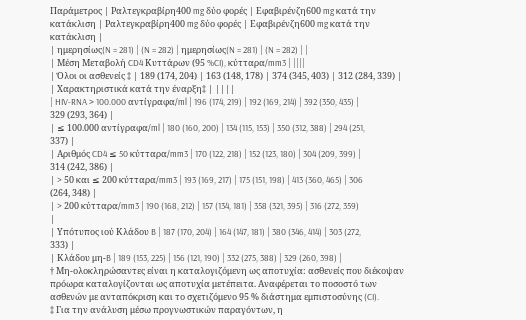Παράμετρος | Ραλτεγκραβίρη400 mg δύο φορές | Εφαβιρένζη600 mg κατά την κατάκλιση | Ραλτεγκραβίρη400 mg δύο φορές | Εφαβιρένζη600 mg κατά την κατάκλιση |
| ημερησίως(N = 281) | (N = 282) | ημερησίως(N = 281) | (N = 282) | |
| Μέση Μεταβολή CD4 Κυττάρων (95 %CI), κύτταρα/mm3 | ||||
| Όλοι οι ασθενείς ‡ | 189 (174, 204) | 163 (148, 178) | 374 (345, 403) | 312 (284, 339) |
| Χαρακτηριστικά κατά την έναρξη‡ | ||||
| HIV-RNA > 100.000 αντίγραφα/ml | 196 (174, 219) | 192 (169, 214) | 392 (350, 435) | 329 (293, 364) |
| ≤ 100.000 αντίγραφα/ml | 180 (160, 200) | 134 (115, 153) | 350 (312, 388) | 294 (251, 337) |
| Αριθμός CD4 ≤ 50 κύτταρα/mm3 | 170 (122, 218) | 152 (123, 180) | 304 (209, 399) | 314 (242, 386) |
| > 50 και ≤ 200 κύτταρα/mm3 | 193 (169, 217) | 175 (151, 198) | 413 (360, 465) | 306 (264, 348) |
| > 200 κύτταρα/mm3 | 190 (168, 212) | 157 (134, 181) | 358 (321, 395) | 316 (272, 359) |
| Υπότυπος ιού Κλάδου B | 187 (170, 204) | 164 (147, 181) | 380 (346, 414) | 303 (272, 333) |
| Κλάδου μη-B | 189 (153, 225) | 156 (121, 190) | 332 (275, 388) | 329 (260, 398) |
† Μη-ολοκληρώσαντες είναι η καταλογιζόμενη ως αποτυχία: ασθενείς που διέκοψαν πρόωρα καταλογίζονται ως αποτυχία μετέπειτα. Αναφέρεται το ποσοστό των ασθενών με ανταπόκριση και το σχετιζόμενο 95 % διάστημα εμπιστοσύνης (CI).
‡ Για την ανάλυση μέσω προγνωστικών παραγόντων, η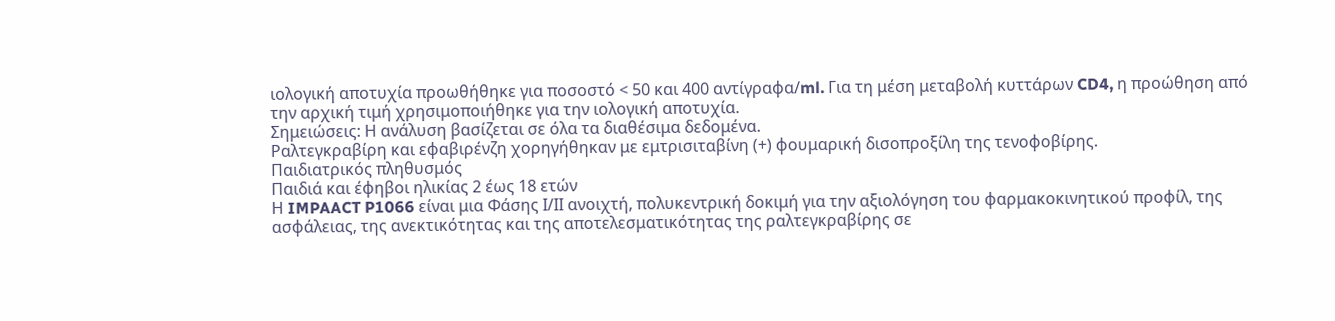ιολογική αποτυχία προωθήθηκε για ποσοστό < 50 και 400 αντίγραφα/ml. Για τη μέση μεταβολή κυττάρων CD4, η προώθηση από την αρχική τιμή χρησιμοποιήθηκε για την ιολογική αποτυχία.
Σημειώσεις: Η ανάλυση βασίζεται σε όλα τα διαθέσιμα δεδομένα.
Ραλτεγκραβίρη και εφαβιρένζη χορηγήθηκαν με εμτρισιταβίνη (+) φουμαρική δισοπροξίλη της τενοφοβίρης.
Παιδιατρικός πληθυσμός
Παιδιά και έφηβοι ηλικίας 2 έως 18 ετών
Η IMPAACT P1066 είναι μια Φάσης Ι/ΙΙ ανοιχτή, πολυκεντρική δοκιμή για την αξιολόγηση του φαρμακοκινητικού προφίλ, της ασφάλειας, της ανεκτικότητας και της αποτελεσματικότητας της ραλτεγκραβίρης σε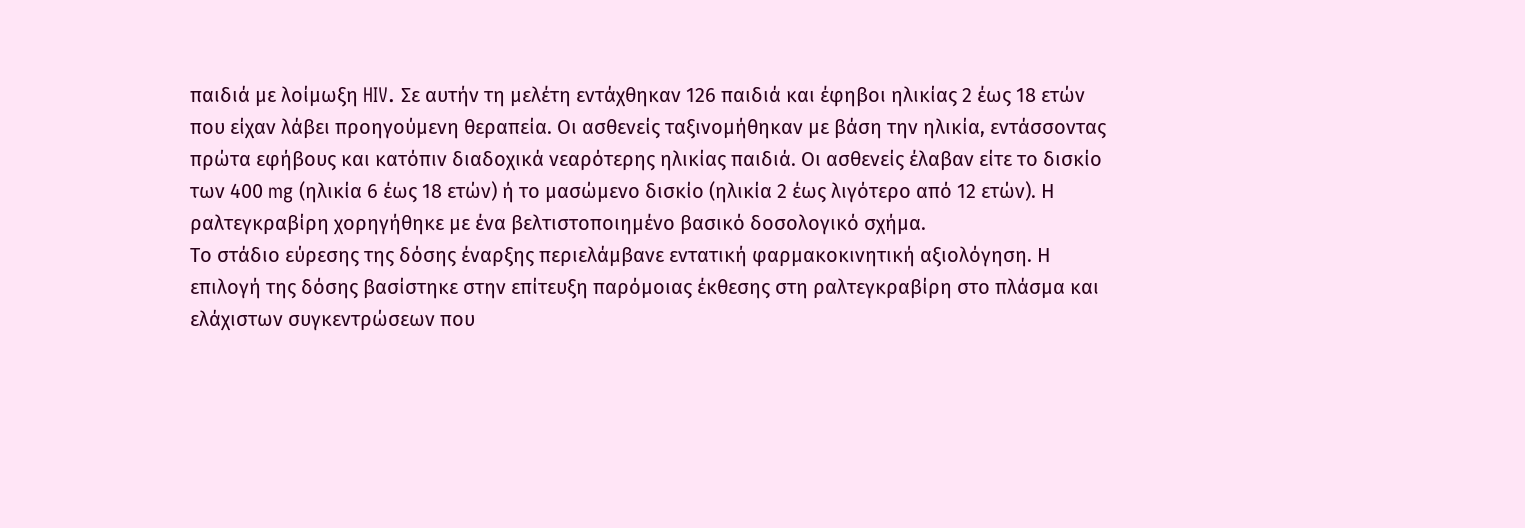παιδιά με λοίμωξη HIV. Σε αυτήν τη μελέτη εντάχθηκαν 126 παιδιά και έφηβοι ηλικίας 2 έως 18 ετών που είχαν λάβει προηγούμενη θεραπεία. Οι ασθενείς ταξινομήθηκαν με βάση την ηλικία, εντάσσοντας πρώτα εφήβους και κατόπιν διαδοχικά νεαρότερης ηλικίας παιδιά. Οι ασθενείς έλαβαν είτε το δισκίο των 400 mg (ηλικία 6 έως 18 ετών) ή το μασώμενο δισκίο (ηλικία 2 έως λιγότερο από 12 ετών). Η ραλτεγκραβίρη χορηγήθηκε με ένα βελτιστοποιημένο βασικό δοσολογικό σχήμα.
Το στάδιο εύρεσης της δόσης έναρξης περιελάμβανε εντατική φαρμακοκινητική αξιολόγηση. Η επιλογή της δόσης βασίστηκε στην επίτευξη παρόμοιας έκθεσης στη ραλτεγκραβίρη στο πλάσμα και ελάχιστων συγκεντρώσεων που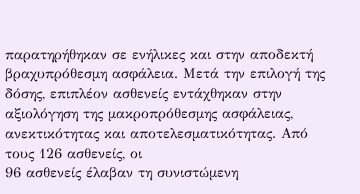παρατηρήθηκαν σε ενήλικες και στην αποδεκτή βραχυπρόθεσμη ασφάλεια. Μετά την επιλογή της δόσης, επιπλέον ασθενείς εντάχθηκαν στην αξιολόγηση της μακροπρόθεσμης ασφάλειας, ανεκτικότητας και αποτελεσματικότητας. Από τους 126 ασθενείς, οι
96 ασθενείς έλαβαν τη συνιστώμενη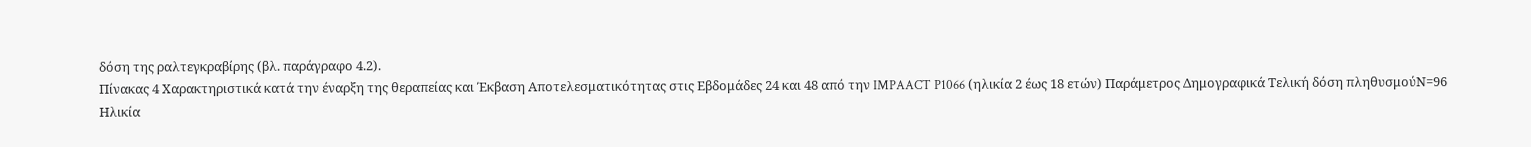δόση της ραλτεγκραβίρης (βλ. παράγραφο 4.2).
Πίνακας 4 Χαρακτηριστικά κατά την έναρξη της θεραπείας και Έκβαση Αποτελεσματικότητας στις Εβδομάδες 24 και 48 από την IMPAACT P1066 (ηλικία 2 έως 18 ετών) Παράμετρος Δημογραφικά Τελική δόση πληθυσμούN=96
Ηλικία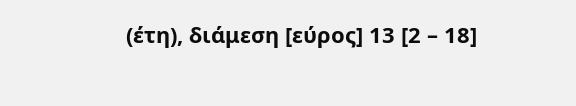(έτη), διάμεση [εύρος] 13 [2 – 18]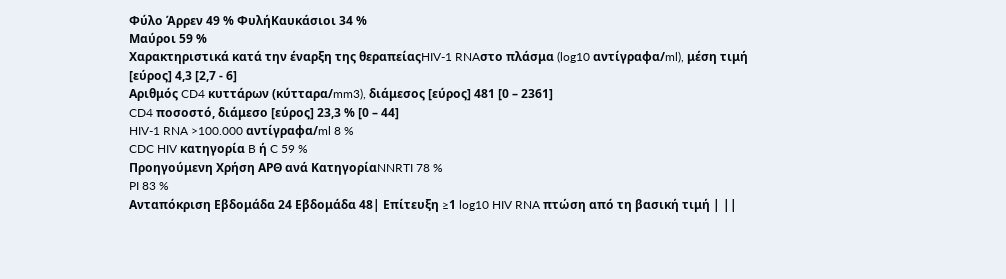Φύλο Άρρεν 49 % ΦυλήΚαυκάσιοι 34 %
Μαύροι 59 %
Χαρακτηριστικά κατά την έναρξη της θεραπείαςHIV-1 RNAστο πλάσμα (log10 αντίγραφα/ml), μέση τιμή
[εύρος] 4,3 [2,7 - 6]
Αριθμός CD4 κυττάρων (κύτταρα/mm3), διάμεσος [εύρος] 481 [0 – 2361]
CD4 ποσοστό, διάμεσο [εύρος] 23,3 % [0 – 44]
HIV-1 RNA >100.000 αντίγραφα/ml 8 %
CDC HIV κατηγορία B ή C 59 %
Προηγούμενη Χρήση AΡΘ ανά ΚατηγορίαNNRTI 78 %
PI 83 %
Ανταπόκριση Εβδομάδα 24 Εβδομάδα 48| Επίτευξη ≥1 log10 HIV RNA πτώση από τη βασική τιμή | ||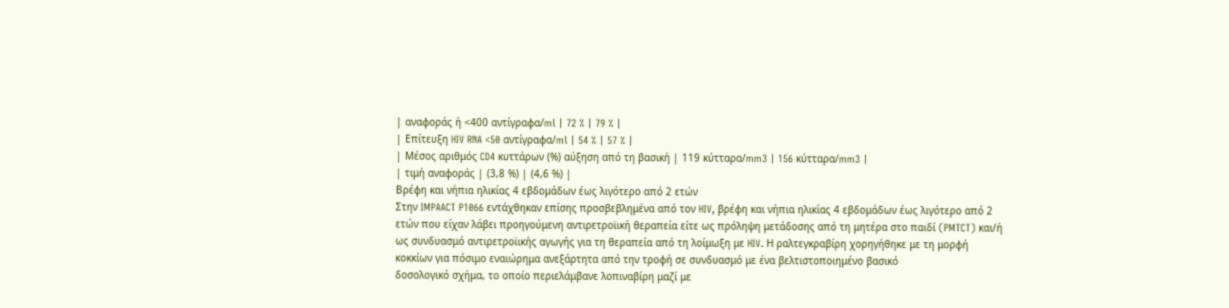| αναφοράς ή <400 αντίγραφα/ml | 72 % | 79 % |
| Επίτευξη HIV RNA <50 αντίγραφα/ml | 54 % | 57 % |
| Μέσος αριθμός CD4 κυττάρων (%) αύξηση από τη βασική | 119 κύτταρα/mm3 | 156 κύτταρα/mm3 |
| τιμή αναφοράς | (3,8 %) | (4,6 %) |
Βρέφη και νήπια ηλικίας 4 εβδομάδων έως λιγότερο από 2 ετών
Στην IMPAACT P1066 εντάχθηκαν επίσης προσβεβλημένα από τον HIV, βρέφη και νήπια ηλικίας 4 εβδομάδων έως λιγότερο από 2 ετών που είχαν λάβει προηγούμενη αντιρετροϊική θεραπεία είτε ως πρόληψη μετάδοσης από τη μητέρα στο παιδί (PMTCT) και/ή ως συνδυασμό αντιρετροϊικής αγωγής για τη θεραπεία από τη λοίμωξη με HIV. Η ραλτεγκραβίρη χορηγήθηκε με τη μορφή κοκκίων για πόσιμο εναιώρημα ανεξάρτητα από την τροφή σε συνδυασμό με ένα βελτιστοποιημένο βασικό
δοσολογικό σχήμα, το οποίο περιελάμβανε λοπιναβίρη μαζί με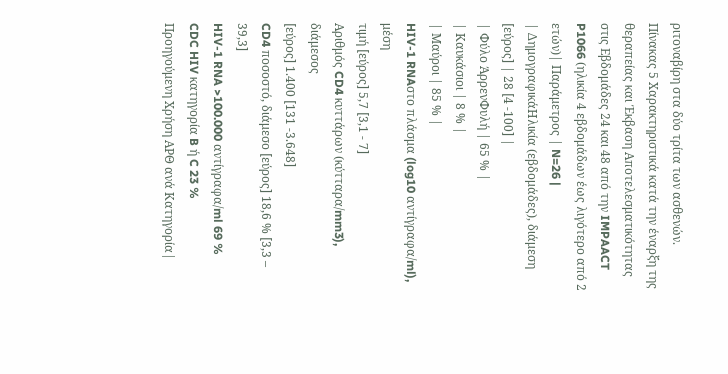ριτοναβίρη στα δύο τρίτα των ασθενών.
Πίνακας 5 Χαρακτηριστικά κατά την έναρξη της θεραπείας και Έκβαση Αποτελεσματικότητας στις Εβδομάδες 24 και 48 από την IMPAACT P1066 (ηλικία 4 εβδομάδων έως λιγότερο από 2 ετών)| Παράμετρος | N=26 |
| ΔημογραφικάΗλικία (εβδομάδες), διάμεση [εύρος] | 28 [4 -100] |
| Φύλο ΆρρενΦυλή | 65 % |
| Καυκάσιοι | 8 % |
| Μαύροι | 85 % |
HIV-1 RNAστο πλάσμα (log10 αντίγραφα/ml), μέση
τιμή [εύρος] 5,7 [3,1 - 7]
Αριθμός CD4 κυττάρων (κύτταρα/mm3), διάμεσος
[εύρος] 1.400 [131 -3.648]
CD4 ποσοστό, διάμεσο [εύρος] 18,6 % [3,3 – 39,3]
HIV-1 RNA >100.000 αντίγραφα/ml 69 %
CDC HIV κατηγορία B ή C 23 %
Προηγούμενη Χρήση AΡΘ ανά Κατηγορία|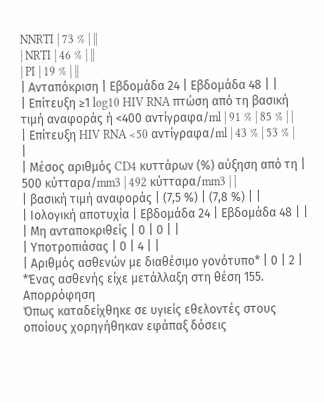NNRTI | 73 % | ||
| NRTI | 46 % | ||
| PI | 19 % | ||
| Ανταπόκριση | Εβδομάδα 24 | Εβδομάδα 48 | |
| Επίτευξη ≥1 log10 HIV RNA πτώση από τη βασική τιμή αναφοράς ή <400 αντίγραφα/ml | 91 % | 85 % | |
| Επίτευξη HIV RNA <50 αντίγραφα/ml | 43 % | 53 % | |
| Μέσος αριθμός CD4 κυττάρων (%) αύξηση από τη | 500 κύτταρα/mm3 | 492 κύτταρα/mm3 | |
| βασική τιμή αναφοράς | (7,5 %) | (7,8 %) | |
| Ιολογική αποτυχία | Εβδομάδα 24 | Εβδομάδα 48 | |
| Μη ανταποκριθείς | 0 | 0 | |
| Υποτροπιάσας | 0 | 4 | |
| Αριθμός ασθενών με διαθέσιμο γονότυπο* | 0 | 2 |
*Ένας ασθενής είχε μετάλλαξη στη θέση 155.
Απορρόφηση
Όπως καταδείχθηκε σε υγιείς εθελοντές στους οποίους χορηγήθηκαν εφάπαξ δόσεις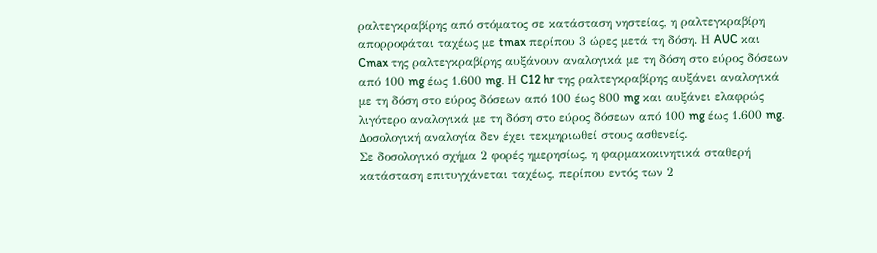ραλτεγκραβίρης από στόματος σε κατάσταση νηστείας, η ραλτεγκραβίρη απορροφάται ταχέως με tmax περίπου 3 ώρες μετά τη δόση. Η AUC και Cmax της ραλτεγκραβίρης αυξάνουν αναλογικά με τη δόση στο εύρος δόσεων από 100 mg έως 1.600 mg. Η C12 hr της ραλτεγκραβίρης αυξάνει αναλογικά με τη δόση στο εύρος δόσεων από 100 έως 800 mg και αυξάνει ελαφρώς λιγότερο αναλογικά με τη δόση στο εύρος δόσεων από 100 mg έως 1.600 mg. Δοσολογική αναλογία δεν έχει τεκμηριωθεί στους ασθενείς.
Σε δοσολογικό σχήμα 2 φορές ημερησίως, η φαρμακοκινητικά σταθερή κατάσταση επιτυγχάνεται ταχέως, περίπου εντός των 2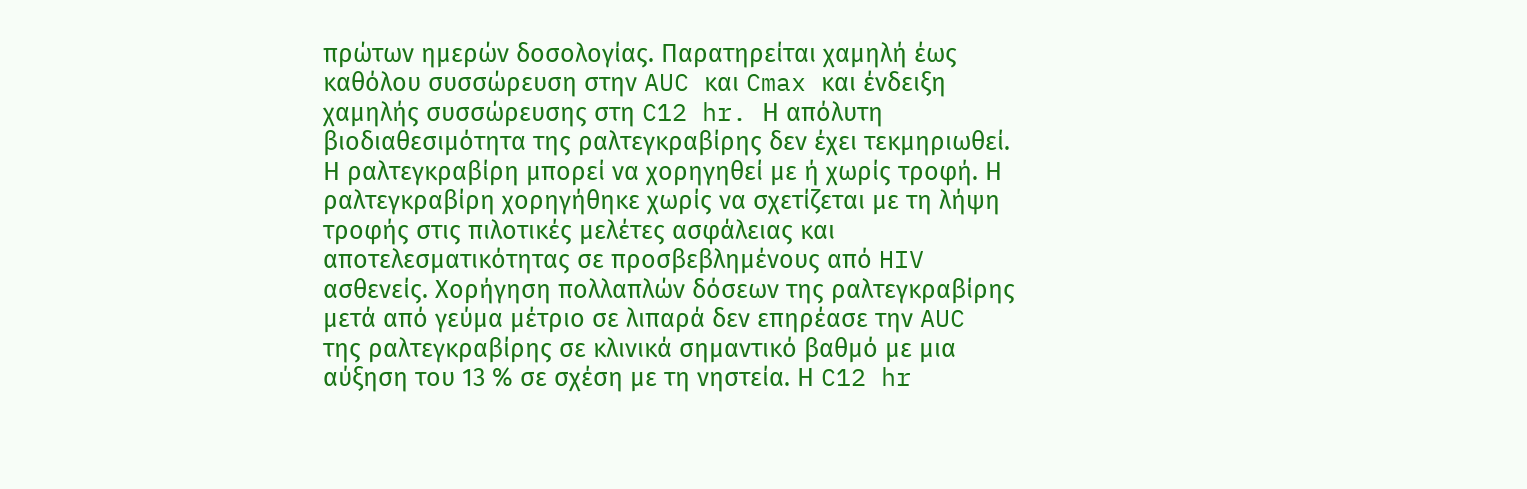πρώτων ημερών δοσολογίας. Παρατηρείται χαμηλή έως καθόλου συσσώρευση στην AUC και Cmax και ένδειξη χαμηλής συσσώρευσης στη C12 hr. Η απόλυτη βιοδιαθεσιμότητα της ραλτεγκραβίρης δεν έχει τεκμηριωθεί.
Η ραλτεγκραβίρη μπορεί να χορηγηθεί με ή χωρίς τροφή. Η ραλτεγκραβίρη χορηγήθηκε χωρίς να σχετίζεται με τη λήψη τροφής στις πιλοτικές μελέτες ασφάλειας και αποτελεσματικότητας σε προσβεβλημένους από HIV ασθενείς. Χορήγηση πολλαπλών δόσεων της ραλτεγκραβίρης μετά από γεύμα μέτριο σε λιπαρά δεν επηρέασε την AUC της ραλτεγκραβίρης σε κλινικά σημαντικό βαθμό με μια αύξηση του 13 % σε σχέση με τη νηστεία. Η C12 hr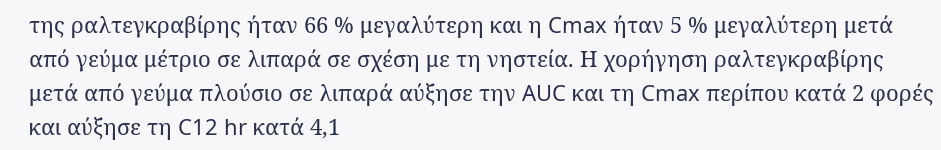της ραλτεγκραβίρης ήταν 66 % μεγαλύτερη και η Cmax ήταν 5 % μεγαλύτερη μετά από γεύμα μέτριο σε λιπαρά σε σχέση με τη νηστεία. Η χορήγηση ραλτεγκραβίρης μετά από γεύμα πλούσιο σε λιπαρά αύξησε την AUC και τη Cmax περίπου κατά 2 φορές
και αύξησε τη C12 hr κατά 4,1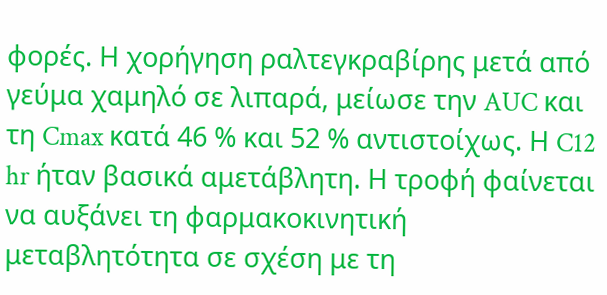φορές. Η χορήγηση ραλτεγκραβίρης μετά από γεύμα χαμηλό σε λιπαρά, μείωσε την AUC και τη Cmax κατά 46 % και 52 % αντιστοίχως. Η C12 hr ήταν βασικά αμετάβλητη. Η τροφή φαίνεται να αυξάνει τη φαρμακοκινητική μεταβλητότητα σε σχέση με τη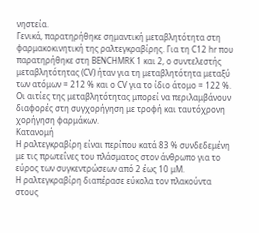νηστεία.
Γενικά, παρατηρήθηκε σημαντική μεταβλητότητα στη φαρμακοκινητική της ραλτεγκραβίρης. Για τη C12 hr που παρατηρήθηκε στη BENCHMRK 1 και 2, ο συντελεστής μεταβλητότητας (CV) ήταν για τη μεταβλητότητα μεταξύ των ατόμων = 212 % και ο CV για το ίδιο άτομο = 122 %. Οι αιτίες της μεταβλητότητας μπορεί να περιλαμβάνουν διαφορές στη συγχορήγηση με τροφή και ταυτόχρονη χορήγηση φαρμάκων.
Κατανομή
Η ραλτεγκραβίρη είναι περίπου κατά 83 % συνδεδεμένη με τις πρωτεΐνες του πλάσματος στον άνθρωπο για το εύρος των συγκεντρώσεων από 2 έως 10 μΜ.
Η ραλτεγκραβίρη διαπέρασε εύκολα τον πλακούντα στους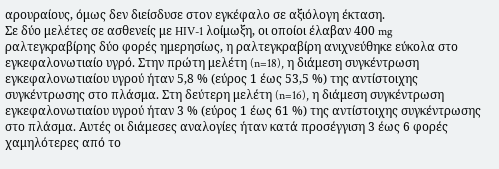αρουραίους, όμως δεν διείσδυσε στον εγκέφαλο σε αξιόλογη έκταση.
Σε δύο μελέτες σε ασθενείς με HIV-1 λοίμωξη, οι οποίοι έλαβαν 400 mg ραλτεγκραβίρης δύο φορές ημερησίως, η ραλτεγκραβίρη ανιχνεύθηκε εύκολα στο εγκεφαλονωτιαίο υγρό. Στην πρώτη μελέτη (n=18), η διάμεση συγκέντρωση εγκεφαλονωτιαίου υγρού ήταν 5,8 % (εύρος 1 έως 53,5 %) της αντίστοιχης συγκέντρωσης στο πλάσμα. Στη δεύτερη μελέτη (n=16), η διάμεση συγκέντρωση εγκεφαλονωτιαίου υγρού ήταν 3 % (εύρος 1 έως 61 %) της αντίστοιχης συγκέντρωσης στο πλάσμα. Αυτές οι διάμεσες αναλογίες ήταν κατά προσέγγιση 3 έως 6 φορές χαμηλότερες από το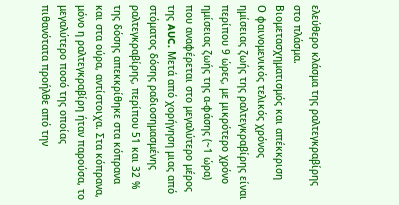ελεύθερο κλάσμα της ραλτεγκραβίρης στο πλάσμα.
Βιομετασχηματισμός και απέκκριση
Ο φαινομενικός τελικός χρόνος ημίσειας ζωής της ραλτεγκραβίρης είναι περίπου 9 ώρες, με μικρότερο χρόνο ημίσειας ζωής της α-φάσης (~1 ώρα) που αναφέρεται στο μεγαλύτερο μέρος της AUC. Μετά από χορήγηση μιας από στόματος δόσης ραδιοσημασμένης ραλτεγκραβίρης, περίπου 51 και 32 % της δόσης απεκκρίθηκε στα κόπρανα και στα ούρα, αντίστοιχα. Στα κόπρανα, μόνο η ραλτεγκραβίρη ήταν παρούσα, το μεγαλύτερο ποσό της οποίας πιθανότατα προήλθε από την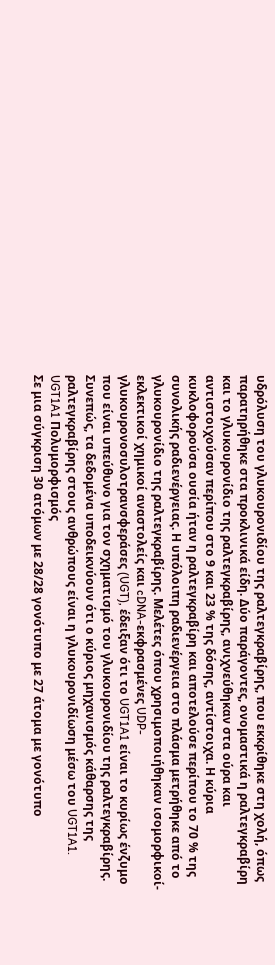υδρόλυση του γλυκουρονιδίου της ραλτεγκραβίρης, που εκκρίθηκε στη χολή, όπως παρατηρήθηκε στα προκλινικά είδη. Δύο παράγοντες, ονομαστικά η ραλτεγκραβίρη και το γλυκουρονίδιο της ραλτεγκραβίρης, ανιχνεύθηκαν στα ούρα και αντιστοιχούσαν περίπου στο 9 και 23 % της δόσης, αντίστοιχα. Η κύρια κυκλοφορούσα ουσία ήταν η ραλτεγκραβίρη και αποτελούσε περίπου το 70 % της συνολικής ραδιενέργειας. Η υπόλοιπη ραδιενέργεια στο πλάσμα μετρήθηκε από το γλυκουρονίδιο της ραλτεγκραβίρης. Μελέτες όπου χρησιμοποιήθηκαν ισομορφικοί-εκλεκτικοί χημικοί αναστολείς και cDNA-εκφρασμένες UDP- γλυκουρονοσυλοτρανσφεράσες (UGT), έδειξαν ότι το UGT1A1 είναι το κυρίως ένζυμο που είναι υπεύθυνο για τον σχηματισμό του γλυκουρονιδίου της ραλτεγκραβίρης. Συνεπώς, τα δεδομένα υποδεικνύουν ότι ο κύριος μηχανισμός κάθαρσης της ραλτεγκραβίρης στους ανθρώπους είναι η γλυκουρονιδίωση μέσω του UGT1A1.
UGT1A1 Πολυμορφισμός
Σε μια σύγκριση 30 ατόμων με 28/28 γονότυπο με 27 άτομα με γονότυπο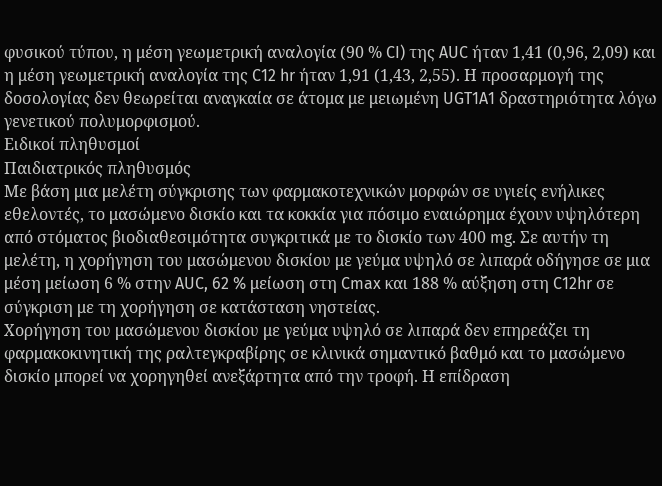φυσικού τύπου, η μέση γεωμετρική αναλογία (90 % CI) της AUC ήταν 1,41 (0,96, 2,09) και η μέση γεωμετρική αναλογία της C12 hr ήταν 1,91 (1,43, 2,55). Η προσαρμογή της δοσολογίας δεν θεωρείται αναγκαία σε άτομα με μειωμένη UGT1A1 δραστηριότητα λόγω γενετικού πολυμορφισμού.
Ειδικοί πληθυσμοί
Παιδιατρικός πληθυσμός
Με βάση μια μελέτη σύγκρισης των φαρμακοτεχνικών μορφών σε υγιείς ενήλικες εθελοντές, το μασώμενο δισκίο και τα κοκκία για πόσιμο εναιώρημα έχουν υψηλότερη από στόματος βιοδιαθεσιμότητα συγκριτικά με το δισκίο των 400 mg. Σε αυτήν τη μελέτη, η χορήγηση του μασώμενου δισκίου με γεύμα υψηλό σε λιπαρά οδήγησε σε μια μέση μείωση 6 % στην AUC, 62 % μείωση στη Cmax και 188 % αύξηση στη C12hr σε σύγκριση με τη χορήγηση σε κατάσταση νηστείας.
Χορήγηση του μασώμενου δισκίου με γεύμα υψηλό σε λιπαρά δεν επηρεάζει τη φαρμακοκινητική της ραλτεγκραβίρης σε κλινικά σημαντικό βαθμό και το μασώμενο δισκίο μπορεί να χορηγηθεί ανεξάρτητα από την τροφή. Η επίδραση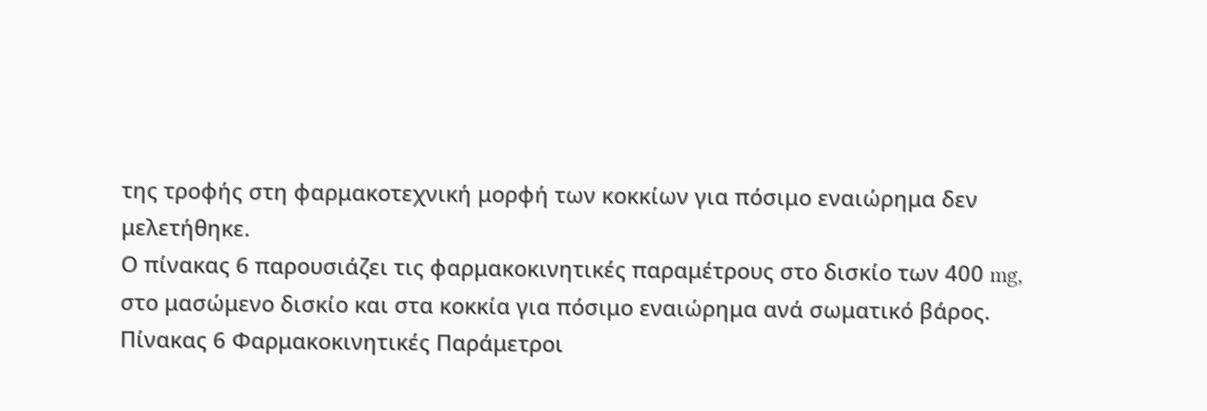της τροφής στη φαρμακοτεχνική μορφή των κοκκίων για πόσιμο εναιώρημα δεν μελετήθηκε.
Ο πίνακας 6 παρουσιάζει τις φαρμακοκινητικές παραμέτρους στο δισκίο των 400 mg, στο μασώμενο δισκίο και στα κοκκία για πόσιμο εναιώρημα ανά σωματικό βάρος.
Πίνακας 6 Φαρμακοκινητικές Παράμετροι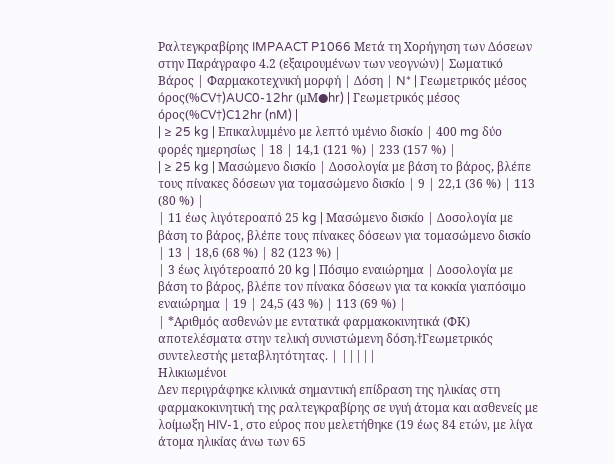Ραλτεγκραβίρης IMPAACT P1066 Μετά τη Χορήγηση των Δόσεων στην Παράγραφο 4.2 (εξαιρουμένων των νεογνών)| Σωματικό Βάρος | Φαρμακοτεχνική μορφή | Δόση | N* | Γεωμετρικός μέσος όρος(%CV†)AUC0-12hr (μM●hr) | Γεωμετρικός μέσος όρος(%CV†)C12hr (nM) |
| ≥ 25 kg | Επικαλυμμένο με λεπτό υμένιο δισκίο | 400 mg δύο φορές ημερησίως | 18 | 14,1 (121 %) | 233 (157 %) |
| ≥ 25 kg | Μασώμενο δισκίο | Δοσολογία με βάση το βάρος, βλέπε τους πίνακες δόσεων για τομασώμενο δισκίο | 9 | 22,1 (36 %) | 113 (80 %) |
| 11 έως λιγότεροαπό 25 kg | Μασώμενο δισκίο | Δοσολογία με βάση το βάρος, βλέπε τους πίνακες δόσεων για τομασώμενο δισκίο | 13 | 18,6 (68 %) | 82 (123 %) |
| 3 έως λιγότεροαπό 20 kg | Πόσιμο εναιώρημα | Δοσολογία με βάση το βάρος, βλέπε τον πίνακα δόσεων για τα κοκκία γιαπόσιμο εναιώρημα | 19 | 24,5 (43 %) | 113 (69 %) |
| *Αριθμός ασθενών με εντατικά φαρμακοκινητικά (ΦΚ) αποτελέσματα στην τελική συνιστώμενη δόση.†Γεωμετρικός συντελεστής μεταβλητότητας. | |||||
Ηλικιωμένοι
Δεν περιγράφηκε κλινικά σημαντική επίδραση της ηλικίας στη φαρμακοκινητική της ραλτεγκραβίρης σε υγιή άτομα και ασθενείς με λοίμωξη HIV-1, στο εύρος που μελετήθηκε (19 έως 84 ετών, με λίγα άτομα ηλικίας άνω των 65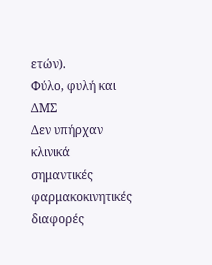ετών).
Φύλο, φυλή και ΔΜΣ
Δεν υπήρχαν κλινικά σημαντικές φαρμακοκινητικές διαφορές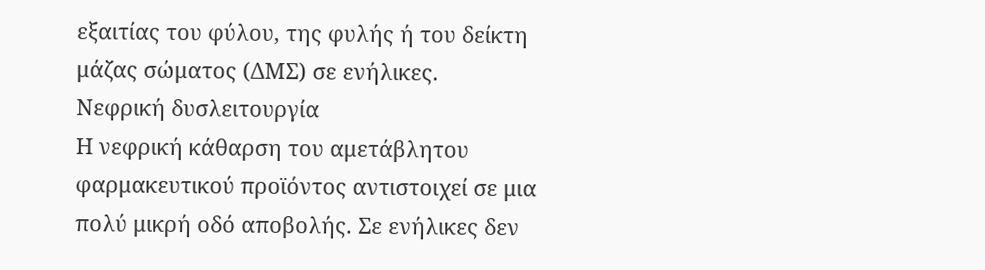εξαιτίας του φύλου, της φυλής ή του δείκτη μάζας σώματος (ΔΜΣ) σε ενήλικες.
Νεφρική δυσλειτουργία
Η νεφρική κάθαρση του αμετάβλητου φαρμακευτικού προϊόντος αντιστοιχεί σε μια πολύ μικρή οδό αποβολής. Σε ενήλικες δεν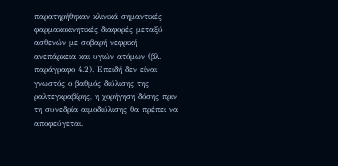παρατηρήθηκαν κλινικά σημαντικές φαρμακοκινητικές διαφορές μεταξύ ασθενών με σοβαρή νεφρική ανεπάρκεια και υγιών ατόμων (βλ. παράγραφο 4.2). Επειδή δεν είναι γνωστός ο βαθμός διύλισης της ραλτεγκραβίρης, η χορήγηση δόσης πριν τη συνεδρία αιμοδιύλισης θα πρέπει να αποφεύγεται.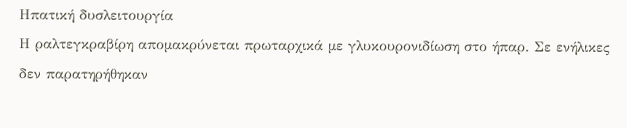Ηπατική δυσλειτουργία
Η ραλτεγκραβίρη απομακρύνεται πρωταρχικά με γλυκουρονιδίωση στο ήπαρ. Σε ενήλικες δεν παρατηρήθηκαν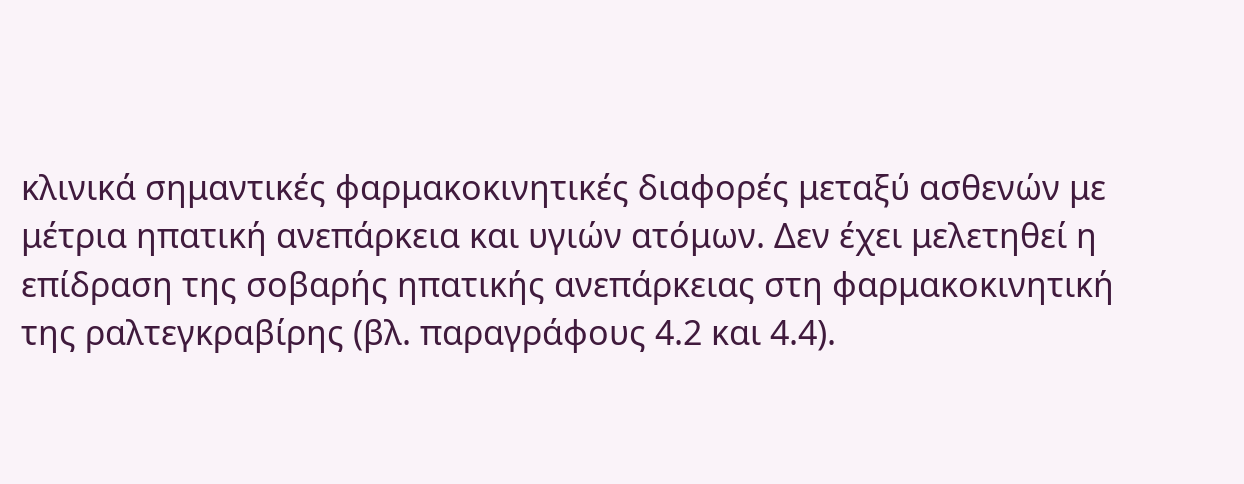κλινικά σημαντικές φαρμακοκινητικές διαφορές μεταξύ ασθενών με μέτρια ηπατική ανεπάρκεια και υγιών ατόμων. Δεν έχει μελετηθεί η επίδραση της σοβαρής ηπατικής ανεπάρκειας στη φαρμακοκινητική της ραλτεγκραβίρης (βλ. παραγράφους 4.2 και 4.4).